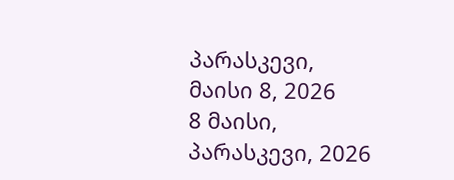პარასკევი, მაისი 8, 2026
8 მაისი, პარასკევი, 2026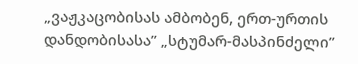„ვაჟკაცობისას ამბობენ, ერთ-ურთის დანდობისასა” „სტუმარ-მასპინძელი”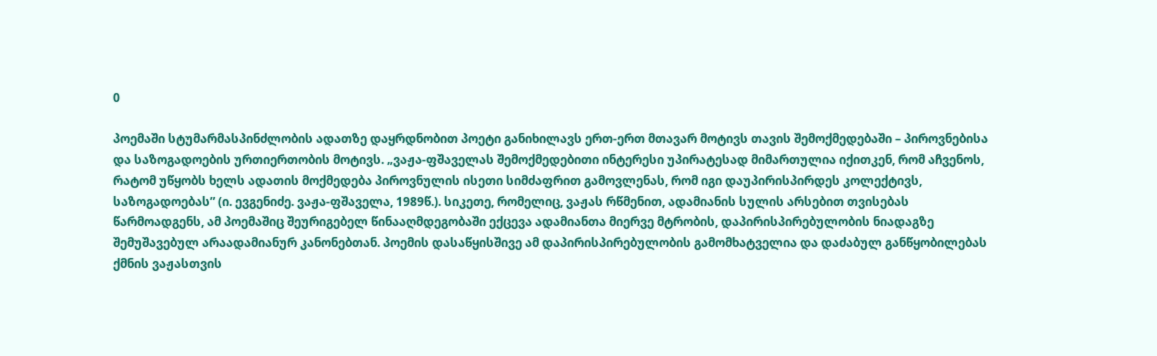0

პოემაში სტუმარმასპინძლობის ადათზე დაყრდნობით პოეტი განიხილავს ერთ-ერთ მთავარ მოტივს თავის შემოქმედებაში – პიროვნებისა და საზოგადოების ურთიერთობის მოტივს. „ვაჟა-ფშაველას შემოქმედებითი ინტერესი უპირატესად მიმართულია იქითკენ, რომ აჩვენოს, რატომ უწყობს ხელს ადათის მოქმედება პიროვნულის ისეთი სიმძაფრით გამოვლენას, რომ იგი დაუპირისპირდეს კოლექტივს, საზოგადოებას” (ი. ევგენიძე. ვაჟა-ფშაველა, 1989წ.). სიკეთე, რომელიც, ვაჟას რწმენით, ადამიანის სულის არსებით თვისებას წარმოადგენს, ამ პოემაშიც შეურიგებელ წინააღმდეგობაში ექცევა ადამიანთა მიერვე მტრობის, დაპირისპირებულობის ნიადაგზე შემუშავებულ არაადამიანურ კანონებთან. პოემის დასაწყისშივე ამ დაპირისპირებულობის გამომხატველია და დაძაბულ განწყობილებას ქმნის ვაჟასთვის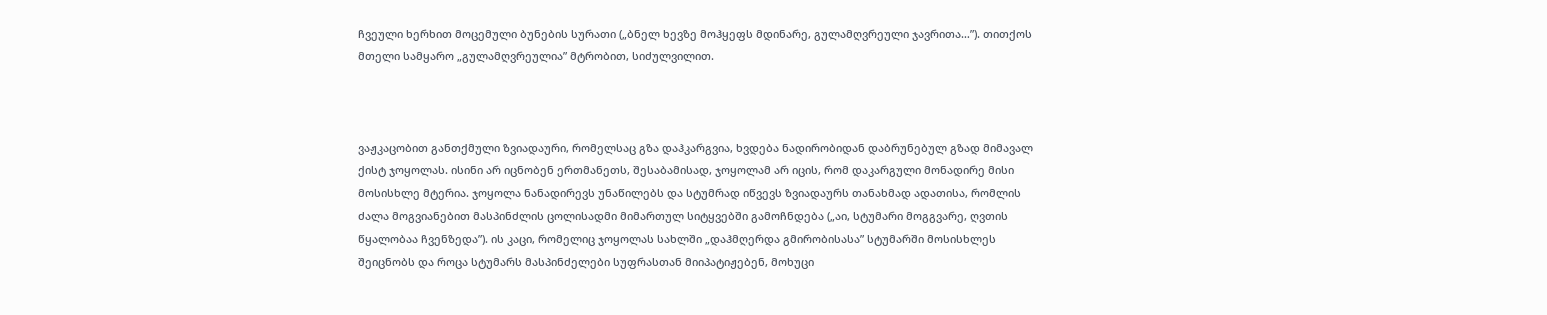ჩვეული ხერხით მოცემული ბუნების სურათი („ბნელ ხევზე მოჰყეფს მდინარე, გულამღვრეული ჯავრითა…”). თითქოს მთელი სამყარო „გულამღვრეულია” მტრობით, სიძულვილით.



ვაჟკაცობით განთქმული ზვიადაური, რომელსაც გზა დაჰკარგვია, ხვდება ნადირობიდან დაბრუნებულ გზად მიმავალ ქისტ ჯოყოლას. ისინი არ იცნობენ ერთმანეთს, შესაბამისად, ჯოყოლამ არ იცის, რომ დაკარგული მონადირე მისი მოსისხლე მტერია. ჯოყოლა ნანადირევს უნაწილებს და სტუმრად იწვევს ზვიადაურს თანახმად ადათისა, რომლის ძალა მოგვიანებით მასპინძლის ცოლისადმი მიმართულ სიტყვებში გამოჩნდება („აი, სტუმარი მოგგვარე, ღვთის წყალობაა ჩვენზედა”). ის კაცი, რომელიც ჯოყოლას სახლში „დაჰმღერდა გმირობისასა” სტუმარში მოსისხლეს შეიცნობს და როცა სტუმარს მასპინძელები სუფრასთან მიიპატიჟებენ, მოხუცი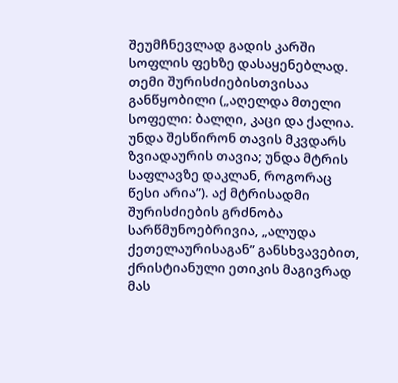შეუმჩნევლად გადის კარში სოფლის ფეხზე დასაყენებლად. თემი შურისძიებისთვისაა განწყობილი („აღელდა მთელი სოფელი: ბალღი, კაცი და ქალია. უნდა შესწირონ თავის მკვდარს ზვიადაურის თავია; უნდა მტრის საფლავზე დაკლან, როგორაც წესი არია”). აქ მტრისადმი შურისძიების გრძნობა სარწმუნოებრივია, „ალუდა ქეთელაურისაგან” განსხვავებით, ქრისტიანული ეთიკის მაგივრად მას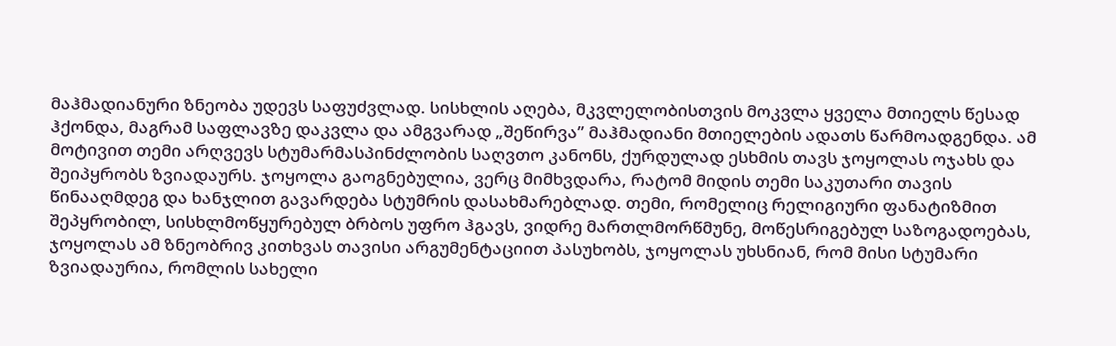მაჰმადიანური ზნეობა უდევს საფუძვლად. სისხლის აღება, მკვლელობისთვის მოკვლა ყველა მთიელს წესად ჰქონდა, მაგრამ საფლავზე დაკვლა და ამგვარად „შეწირვა” მაჰმადიანი მთიელების ადათს წარმოადგენდა. ამ მოტივით თემი არღვევს სტუმარმასპინძლობის საღვთო კანონს, ქურდულად ესხმის თავს ჯოყოლას ოჯახს და შეიპყრობს ზვიადაურს. ჯოყოლა გაოგნებულია, ვერც მიმხვდარა, რატომ მიდის თემი საკუთარი თავის წინააღმდეგ და ხანჯლით გავარდება სტუმრის დასახმარებლად. თემი, რომელიც რელიგიური ფანატიზმით შეპყრობილ, სისხლმოწყურებულ ბრბოს უფრო ჰგავს, ვიდრე მართლმორწმუნე, მოწესრიგებულ საზოგადოებას, ჯოყოლას ამ ზნეობრივ კითხვას თავისი არგუმენტაციით პასუხობს, ჯოყოლას უხსნიან, რომ მისი სტუმარი ზვიადაურია, რომლის სახელი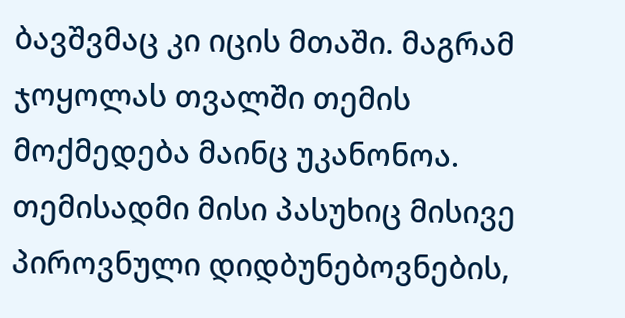ბავშვმაც კი იცის მთაში. მაგრამ ჯოყოლას თვალში თემის მოქმედება მაინც უკანონოა. თემისადმი მისი პასუხიც მისივე პიროვნული დიდბუნებოვნების,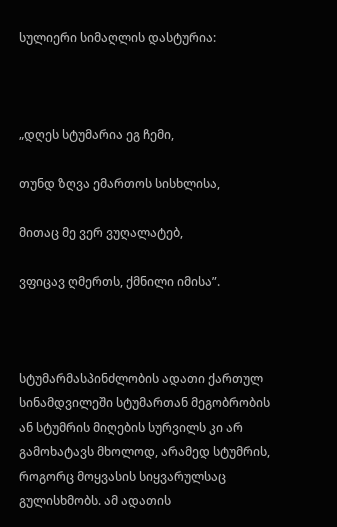სულიერი სიმაღლის დასტურია:



„დღეს სტუმარია ეგ ჩემი,

თუნდ ზღვა ემართოს სისხლისა,

მითაც მე ვერ ვუღალატებ,

ვფიცავ ღმერთს, ქმნილი იმისა”.



სტუმარმასპინძლობის ადათი ქართულ სინამდვილეში სტუმართან მეგობრობის ან სტუმრის მიღების სურვილს კი არ გამოხატავს მხოლოდ, არამედ სტუმრის, როგორც მოყვასის სიყვარულსაც გულისხმობს. ამ ადათის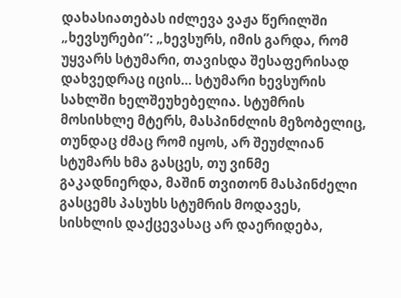დახასიათებას იძლევა ვაჟა წერილში „ხევსურები”: „ხევსურს, იმის გარდა, რომ უყვარს სტუმარი, თავისდა შესაფერისად დახვედრაც იცის… სტუმარი ხევსურის სახლში ხელშეუხებელია. სტუმრის მოსისხლე მტერს, მასპინძლის მეზობელიც, თუნდაც ძმაც რომ იყოს, არ შეუძლიან სტუმარს ხმა გასცეს, თუ ვინმე გაკადნიერდა, მაშინ თვითონ მასპინძელი გასცემს პასუხს სტუმრის მოდავეს, სისხლის დაქცევასაც არ დაერიდება,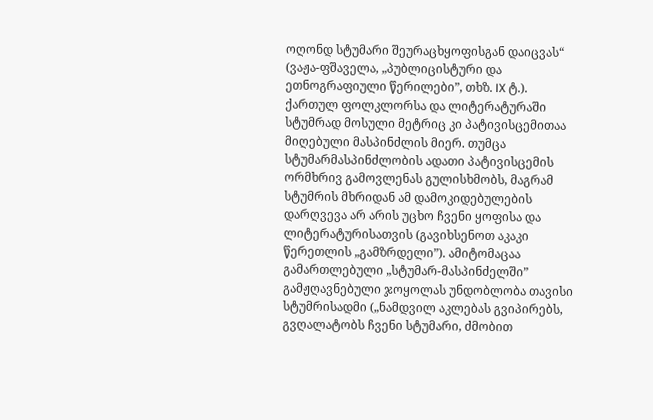ოღონდ სტუმარი შეურაცხყოფისგან დაიცვას“ (ვაჟა-ფშაველა, „პუბლიცისტური და ეთნოგრაფიული წერილები”, თხზ. IX ტ.). ქართულ ფოლკლორსა და ლიტერატურაში სტუმრად მოსული მეტრიც კი პატივისცემითაა მიღებული მასპინძლის მიერ. თუმცა სტუმარმასპინძლობის ადათი პატივისცემის ორმხრივ გამოვლენას გულისხმობს, მაგრამ სტუმრის მხრიდან ამ დამოკიდებულების დარღვევა არ არის უცხო ჩვენი ყოფისა და ლიტერატურისათვის (გავიხსენოთ აკაკი წერეთლის „გამზრდელი”). ამიტომაცაა გამართლებული „სტუმარ-მასპინძელში” გამჟღავნებული ჯოყოლას უნდობლობა თავისი სტუმრისადმი („ნამდვილ აკლებას გვიპირებს, გვღალატობს ჩვენი სტუმარი, ძმობით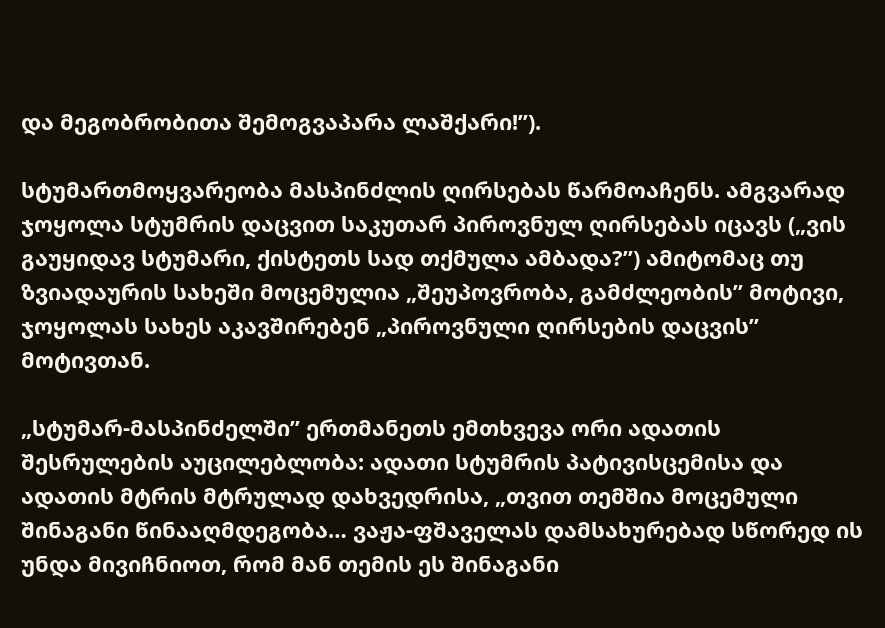და მეგობრობითა შემოგვაპარა ლაშქარი!”).

სტუმართმოყვარეობა მასპინძლის ღირსებას წარმოაჩენს. ამგვარად ჯოყოლა სტუმრის დაცვით საკუთარ პიროვნულ ღირსებას იცავს („ვის გაუყიდავ სტუმარი, ქისტეთს სად თქმულა ამბადა?”) ამიტომაც თუ ზვიადაურის სახეში მოცემულია „შეუპოვრობა, გამძლეობის” მოტივი, ჯოყოლას სახეს აკავშირებენ „პიროვნული ღირსების დაცვის” მოტივთან.

„სტუმარ-მასპინძელში” ერთმანეთს ემთხვევა ორი ადათის შესრულების აუცილებლობა: ადათი სტუმრის პატივისცემისა და ადათის მტრის მტრულად დახვედრისა, „თვით თემშია მოცემული შინაგანი წინააღმდეგობა… ვაჟა-ფშაველას დამსახურებად სწორედ ის უნდა მივიჩნიოთ, რომ მან თემის ეს შინაგანი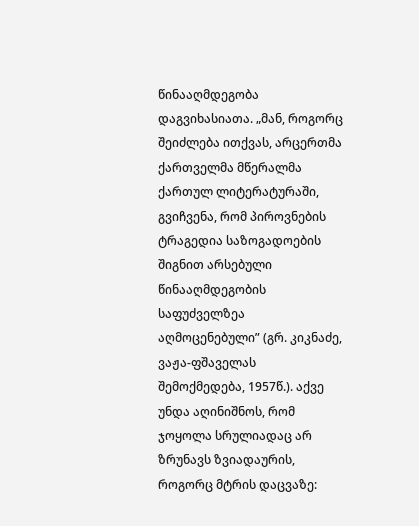წინააღმდეგობა დაგვიხასიათა. „მან, როგორც შეიძლება ითქვას, არცერთმა ქართველმა მწერალმა ქართულ ლიტერატურაში, გვიჩვენა, რომ პიროვნების ტრაგედია საზოგადოების შიგნით არსებული წინააღმდეგობის საფუძველზეა აღმოცენებული” (გრ. კიკნაძე, ვაჟა-ფშაველას შემოქმედება, 1957წ.). აქვე უნდა აღინიშნოს, რომ ჯოყოლა სრულიადაც არ ზრუნავს ზვიადაურის, როგორც მტრის დაცვაზე: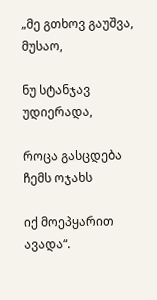„მე გთხოვ გაუშვა, მუსაო,

ნუ სტანჯავ უდიერადა,

როცა გასცდება ჩემს ოჯახს

იქ მოეპყარით ავადა“.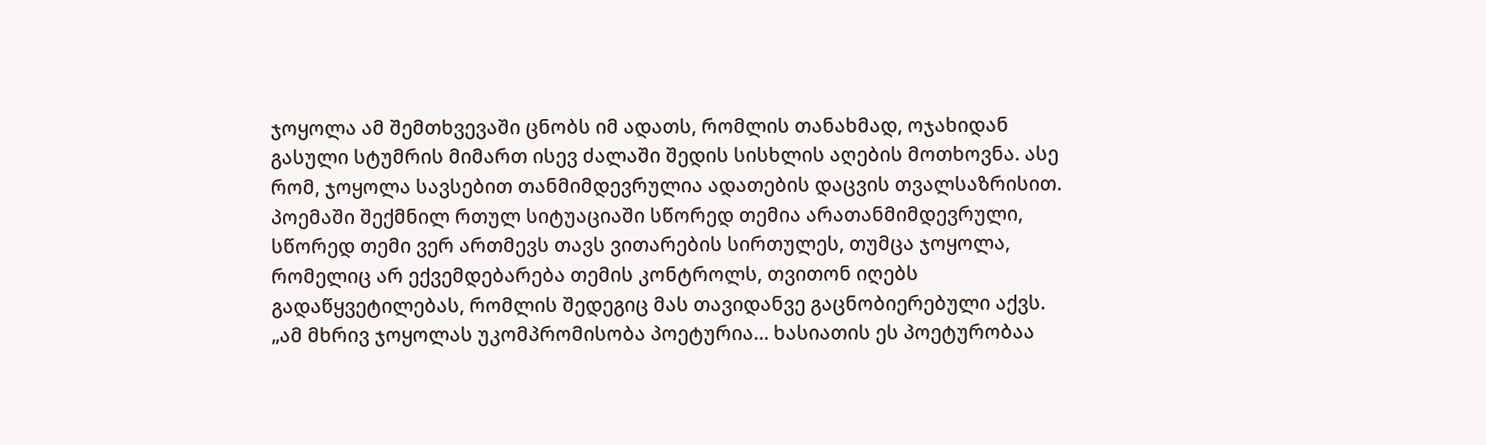ჯოყოლა ამ შემთხვევაში ცნობს იმ ადათს, რომლის თანახმად, ოჯახიდან გასული სტუმრის მიმართ ისევ ძალაში შედის სისხლის აღების მოთხოვნა. ასე რომ, ჯოყოლა სავსებით თანმიმდევრულია ადათების დაცვის თვალსაზრისით. პოემაში შექმნილ რთულ სიტუაციაში სწორედ თემია არათანმიმდევრული, სწორედ თემი ვერ ართმევს თავს ვითარების სირთულეს, თუმცა ჯოყოლა, რომელიც არ ექვემდებარება თემის კონტროლს, თვითონ იღებს გადაწყვეტილებას, რომლის შედეგიც მას თავიდანვე გაცნობიერებული აქვს. „ამ მხრივ ჯოყოლას უკომპრომისობა პოეტურია… ხასიათის ეს პოეტურობაა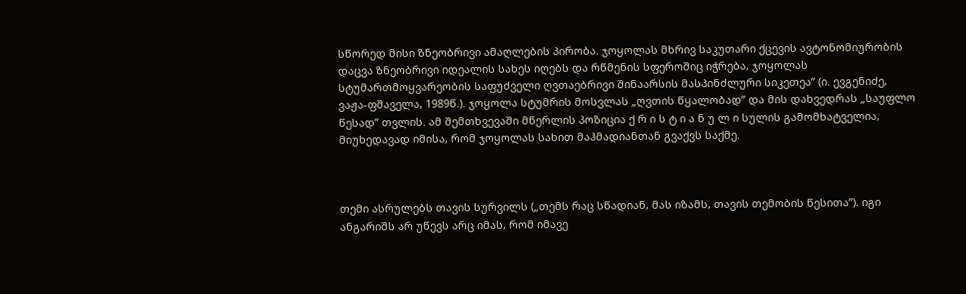სწორედ მისი ზნეობრივი ამაღლების პირობა. ჯოყოლას მხრივ საკუთარი ქცევის ავტონომიურობის დაცვა ზნეობრივი იდეალის სახეს იღებს და რწმენის სფეროშიც იჭრება, ჯოყოლას სტუმართმოყვარეობის საფუძველი ღვთაებრივი შინაარსის მასპინძლური სიკეთეა” (ი. ევგენიძე, ვაჟა-ფშაველა, 1989წ.). ჯოყოლა სტუმრის მოსვლას „ღვთის წყალობად” და მის დახვედრას „საუფლო წესად” თვლის. ამ შემთხვევაში მწერლის პოზიცია ქ რ ი ს ტ ი ა ნ უ ლ ი სულის გამომხატველია, მიუხედავად იმისა, რომ ჯოყოლას სახით მაჰმადიანთან გვაქვს საქმე.



თემი ასრულებს თავის სურვილს („თემს რაც სწადიან, მას იზამს, თავის თემობის წესითა”). იგი ანგარიშს არ უწევს არც იმას, რომ იმავე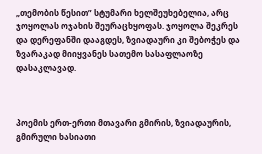„თემობის წესით” სტუმარი ხელშეუხებელია, არც ჯოყოლას ოჯახის შეურაცხყოფას. ჯოყოლა შეკრეს და დერეფანში დააგდეს, ზვიადაური კი შებოჭეს და ზვარაკად მიიყვანეს სათემო სასაფლაოზე დასაკლავად.



პოემის ერთ-ერთი მთავარი გმირის, ზვიადაურის, გმირული ხასიათი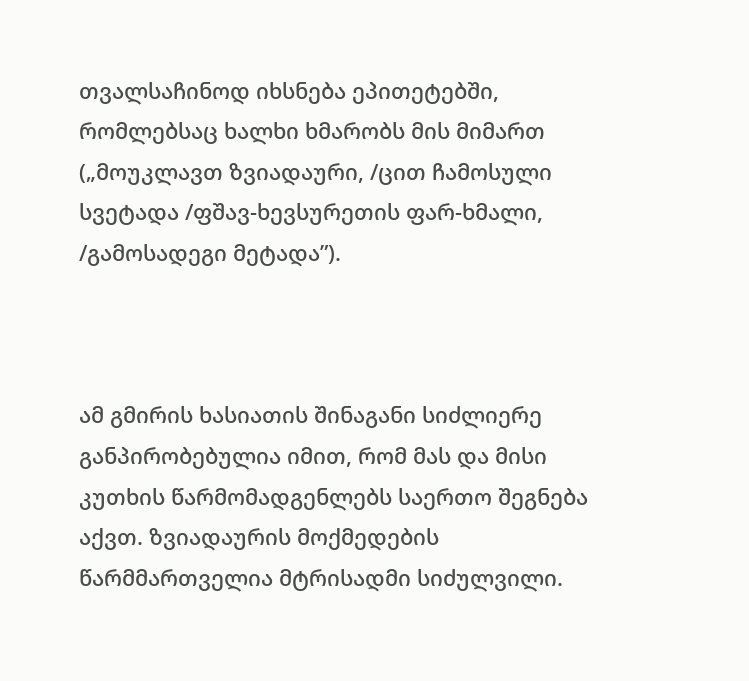თვალსაჩინოდ იხსნება ეპითეტებში, რომლებსაც ხალხი ხმარობს მის მიმართ („მოუკლავთ ზვიადაური, /ცით ჩამოსული სვეტადა /ფშავ-ხევსურეთის ფარ-ხმალი, /გამოსადეგი მეტადა”).



ამ გმირის ხასიათის შინაგანი სიძლიერე განპირობებულია იმით, რომ მას და მისი კუთხის წარმომადგენლებს საერთო შეგნება აქვთ. ზვიადაურის მოქმედების წარმმართველია მტრისადმი სიძულვილი.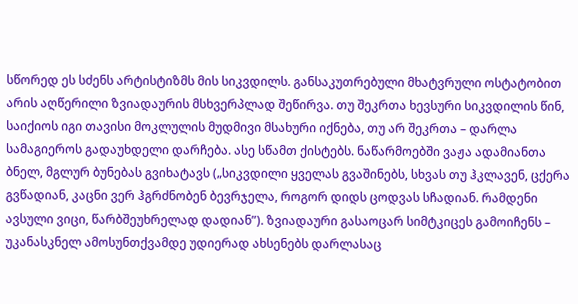სწორედ ეს სძენს არტისტიზმს მის სიკვდილს. განსაკუთრებული მხატვრული ოსტატობით არის აღწერილი ზვიადაურის მსხვერპლად შეწირვა. თუ შეკრთა ხევსური სიკვდილის წინ, საიქიოს იგი თავისი მოკლულის მუდმივი მსახური იქნება, თუ არ შეკრთა – დარლა სამაგიეროს გადაუხდელი დარჩება. ასე სწამთ ქისტებს. ნაწარმოებში ვაჟა ადამიანთა ბნელ, მგლურ ბუნებას გვიხატავს („სიკვდილი ყველას გვაშინებს, სხვას თუ ჰკლავენ, ცქერა გვწადიან, კაცნი ვერ ჰგრძნობენ ბევრჯელა, როგორ დიდს ცოდვას სჩადიან. რამდენი ავსული ვიცი, წარბშეუხრელად დადიან”). ზვიადაური გასაოცარ სიმტკიცეს გამოიჩენს – უკანასკნელ ამოსუნთქვამდე უდიერად ახსენებს დარლასაც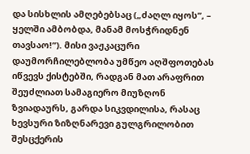და სისხლის ამღებებსაც („ძაღლ იყოს”, – ყელში ამბობდა, მანამ მოსჭრიდნენ თავსაო!”). მისი ვაჟკაცური დაუმორჩილებლობა უმწეო აღშფოთებას იწვევს ქისტებში, რადგან მათ არაფრით შეუძლიათ სამაგიერო მიუზღონ ზვიადაურს, გარდა სიკვდილისა, რასაც ხევსური ზიზღნარევი გულგრილობით შესცქერის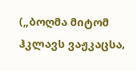(„ბოღმა მიტომ ჰკლავს ვაჟკაცსა,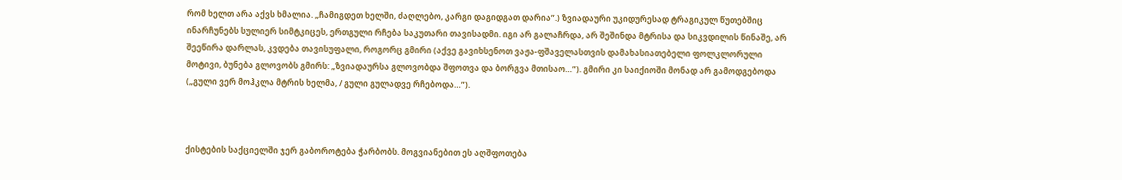რომ ხელთ არა აქვს ხმალია. „ჩამიგდეთ ხელში, ძაღლებო, კარგი დაგიდგათ დარია”.) ზვიადაური უკიდურესად ტრაგიკულ წუთებშიც ინარჩუნებს სულიერ სიმტკიცეს, ერთგული რჩება საკუთარი თავისადმი. იგი არ გალაჩრდა, არ შეშინდა მტრისა და სიკვდილის წინაშე, არ შეეწირა დარლას, კვდება თავისუფალი, როგორც გმირი (აქვე გავიხსენოთ ვაჟა-ფშაველასთვის დამახასიათებელი ფოლკლორული მოტივი, ბუნება გლოვობს გმირს: „ზვიადაურსა გლოვობდა შფოთვა და ბორგვა მთისაო…”). გმირი კი საიქიოში მონად არ გამოდგებოდა („გული ვერ მოჰკლა მტრის ხელმა, / გული გულადვე რჩებოდა…”).



ქისტების საქციელში ჯერ გაბოროტება ჭარბობს. მოგვიანებით ეს აღშფოთება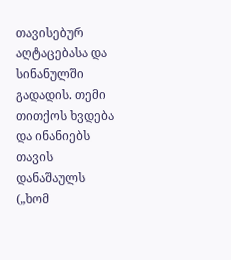თავისებურ აღტაცებასა და სინანულში გადადის. თემი თითქოს ხვდება და ინანიებს თავის დანაშაულს („ხომ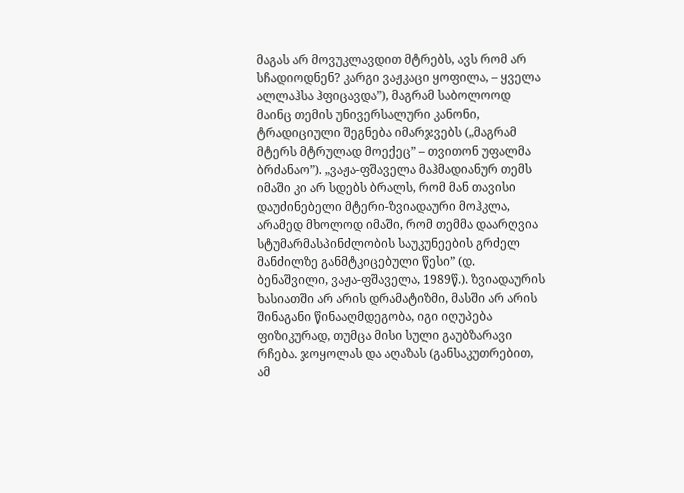მაგას არ მოვუკლავდით მტრებს, ავს რომ არ სჩადიოდნენ? კარგი ვაჟკაცი ყოფილა, – ყველა ალლაჰსა ჰფიცავდა”), მაგრამ საბოლოოდ მაინც თემის უნივერსალური კანონი, ტრადიციული შეგნება იმარჯვებს („მაგრამ მტერს მტრულად მოექეც” – თვითონ უფალმა ბრძანაო”). „ვაჟა-ფშაველა მაჰმადიანურ თემს იმაში კი არ სდებს ბრალს, რომ მან თავისი დაუძინებელი მტერი-ზვიადაური მოჰკლა, არამედ მხოლოდ იმაში, რომ თემმა დაარღვია სტუმარმასპინძლობის საუკუნეების გრძელ მანძილზე განმტკიცებული წესი” (დ. ბენაშვილი, ვაჟა-ფშაველა, 1989წ.). ზვიადაურის ხასიათში არ არის დრამატიზმი, მასში არ არის შინაგანი წინააღმდეგობა, იგი იღუპება ფიზიკურად, თუმცა მისი სული გაუბზარავი რჩება. ჯოყოლას და აღაზას (განსაკუთრებით, ამ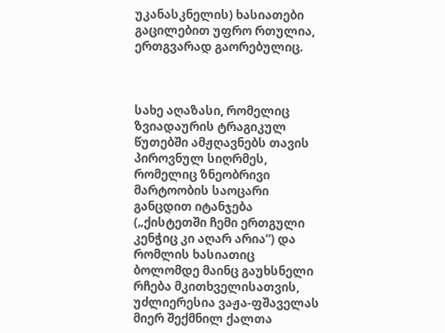უკანასკნელის) ხასიათები გაცილებით უფრო რთულია, ერთგვარად გაორებულიც.



სახე აღაზასი, რომელიც ზვიადაურის ტრაგიკულ წუთებში ამჟღავნებს თავის პიროვნულ სიღრმეს, რომელიც ზნეობრივი მარტოობის საოცარი განცდით იტანჯება („ქისტეთში ჩემი ერთგული კენჭიც კი აღარ არია”) და რომლის ხასიათიც ბოლომდე მაინც გაუხსნელი რჩება მკითხველისათვის, უძლიერესია ვაჟა-ფშაველას მიერ შექმნილ ქალთა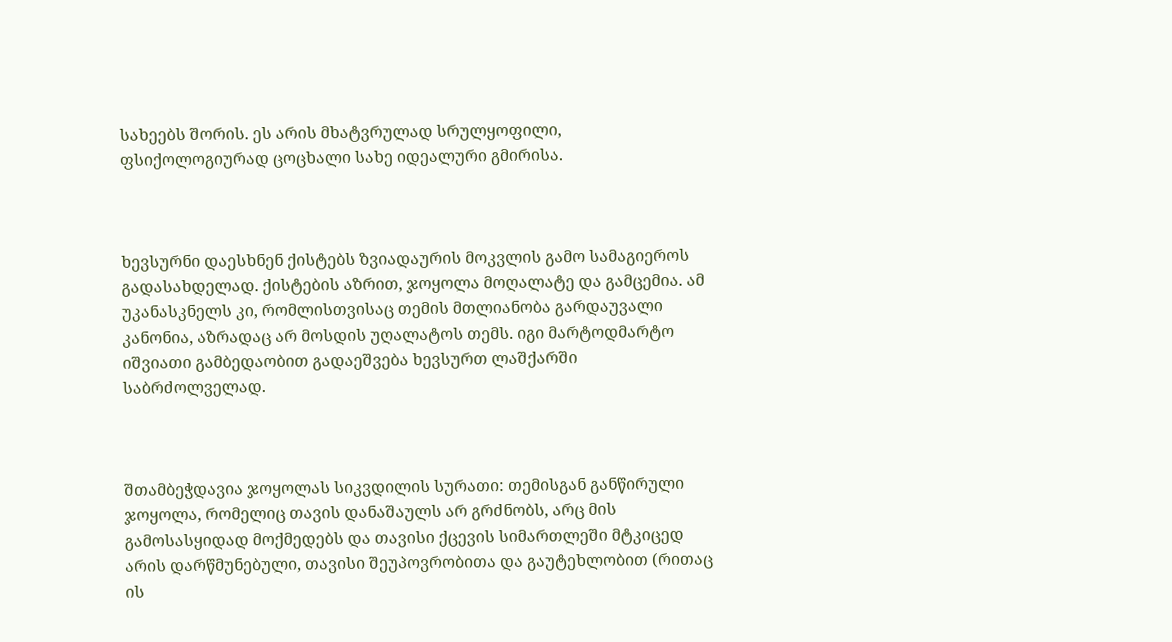სახეებს შორის. ეს არის მხატვრულად სრულყოფილი, ფსიქოლოგიურად ცოცხალი სახე იდეალური გმირისა.



ხევსურნი დაესხნენ ქისტებს ზვიადაურის მოკვლის გამო სამაგიეროს გადასახდელად. ქისტების აზრით, ჯოყოლა მოღალატე და გამცემია. ამ უკანასკნელს კი, რომლისთვისაც თემის მთლიანობა გარდაუვალი კანონია, აზრადაც არ მოსდის უღალატოს თემს. იგი მარტოდმარტო იშვიათი გამბედაობით გადაეშვება ხევსურთ ლაშქარში საბრძოლველად.



შთამბეჭდავია ჯოყოლას სიკვდილის სურათი: თემისგან განწირული ჯოყოლა, რომელიც თავის დანაშაულს არ გრძნობს, არც მის გამოსასყიდად მოქმედებს და თავისი ქცევის სიმართლეში მტკიცედ არის დარწმუნებული, თავისი შეუპოვრობითა და გაუტეხლობით (რითაც ის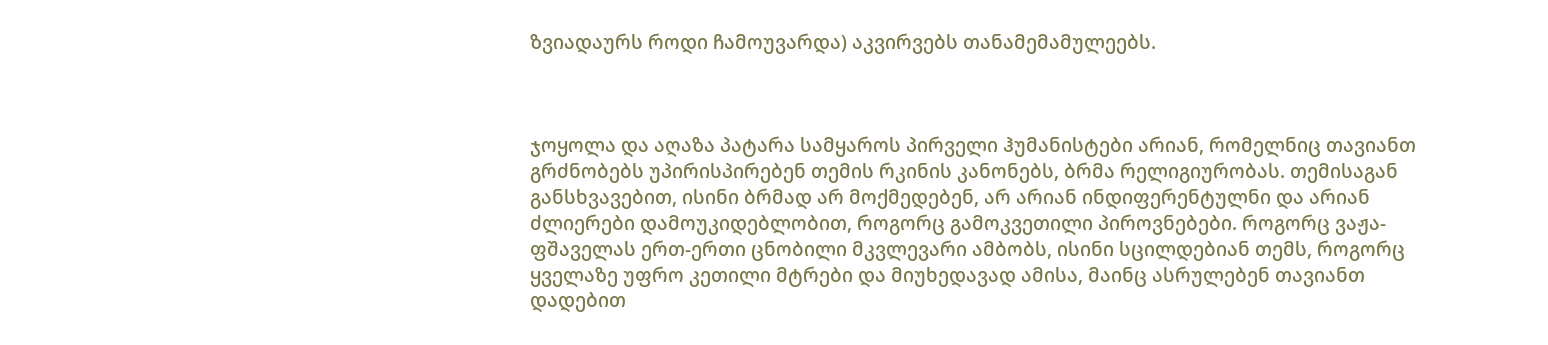ზვიადაურს როდი ჩამოუვარდა) აკვირვებს თანამემამულეებს.



ჯოყოლა და აღაზა პატარა სამყაროს პირველი ჰუმანისტები არიან, რომელნიც თავიანთ გრძნობებს უპირისპირებენ თემის რკინის კანონებს, ბრმა რელიგიურობას. თემისაგან განსხვავებით, ისინი ბრმად არ მოქმედებენ, არ არიან ინდიფერენტულნი და არიან ძლიერები დამოუკიდებლობით, როგორც გამოკვეთილი პიროვნებები. როგორც ვაჟა-ფშაველას ერთ-ერთი ცნობილი მკვლევარი ამბობს, ისინი სცილდებიან თემს, როგორც ყველაზე უფრო კეთილი მტრები და მიუხედავად ამისა, მაინც ასრულებენ თავიანთ დადებით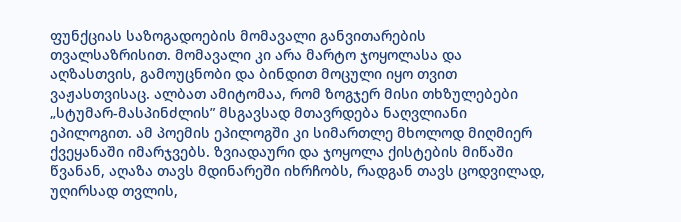ფუნქციას საზოგადოების მომავალი განვითარების თვალსაზრისით. მომავალი კი არა მარტო ჯოყოლასა და აღზასთვის, გამოუცნობი და ბინდით მოცული იყო თვით ვაჟასთვისაც. ალბათ ამიტომაა, რომ ზოგჯერ მისი თხზულებები „სტუმარ-მასპინძლის” მსგავსად მთავრდება ნაღვლიანი ეპილოგით. ამ პოემის ეპილოგში კი სიმართლე მხოლოდ მიღმიერ ქვეყანაში იმარჯვებს. ზვიადაური და ჯოყოლა ქისტების მიწაში წვანან, აღაზა თავს მდინარეში იხრჩობს, რადგან თავს ცოდვილად, უღირსად თვლის,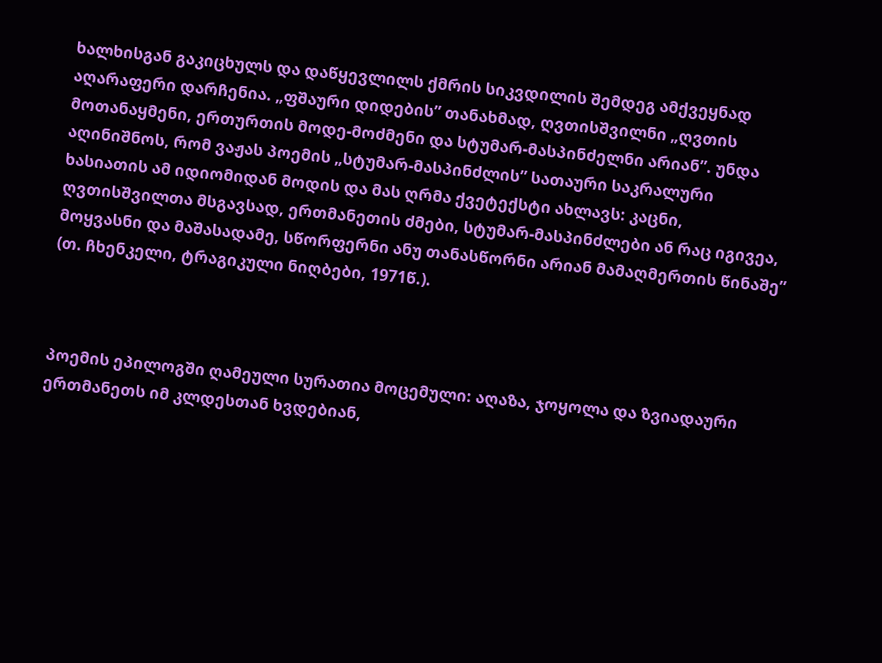ხალხისგან გაკიცხულს და დაწყევლილს ქმრის სიკვდილის შემდეგ ამქვეყნად აღარაფერი დარჩენია. „ფშაური დიდების” თანახმად, ღვთისშვილნი „ღვთის მოთანაყმენი, ერთურთის მოდე-მოძმენი და სტუმარ-მასპინძელნი არიან”. უნდა აღინიშნოს, რომ ვაჟას პოემის „სტუმარ-მასპინძლის” სათაური საკრალური ხასიათის ამ იდიომიდან მოდის და მას ღრმა ქვეტექსტი ახლავს: კაცნი, ღვთისშვილთა მსგავსად, ერთმანეთის ძმები, სტუმარ-მასპინძლები ან რაც იგივეა, მოყვასნი და მაშასადამე, სწორფერნი ანუ თანასწორნი არიან მამაღმერთის წინაშე” (თ. ჩხენკელი, ტრაგიკული ნიღბები, 1971წ.).



პოემის ეპილოგში ღამეული სურათია მოცემული: აღაზა, ჯოყოლა და ზვიადაური ერთმანეთს იმ კლდესთან ხვდებიან,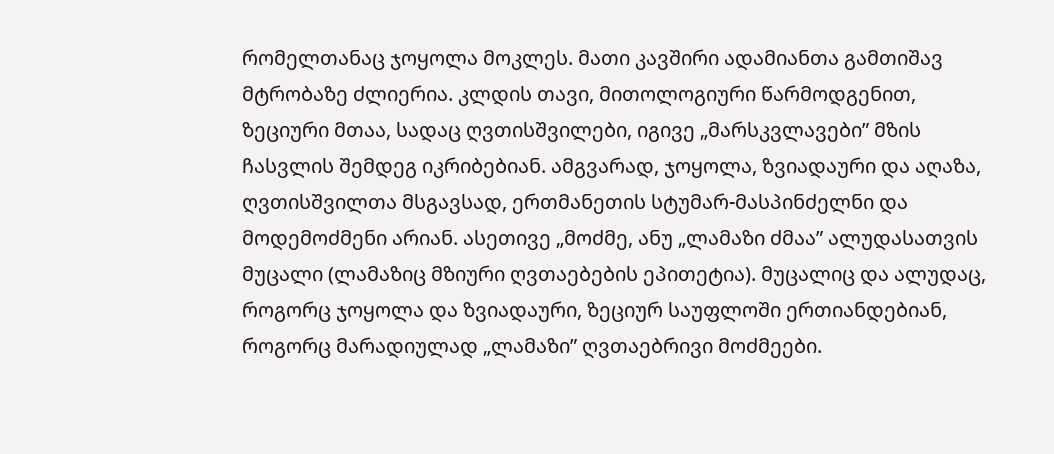რომელთანაც ჯოყოლა მოკლეს. მათი კავშირი ადამიანთა გამთიშავ მტრობაზე ძლიერია. კლდის თავი, მითოლოგიური წარმოდგენით, ზეციური მთაა, სადაც ღვთისშვილები, იგივე „მარსკვლავები” მზის ჩასვლის შემდეგ იკრიბებიან. ამგვარად, ჯოყოლა, ზვიადაური და აღაზა, ღვთისშვილთა მსგავსად, ერთმანეთის სტუმარ-მასპინძელნი და მოდემოძმენი არიან. ასეთივე „მოძმე, ანუ „ლამაზი ძმაა” ალუდასათვის მუცალი (ლამაზიც მზიური ღვთაებების ეპითეტია). მუცალიც და ალუდაც, როგორც ჯოყოლა და ზვიადაური, ზეციურ საუფლოში ერთიანდებიან, როგორც მარადიულად „ლამაზი” ღვთაებრივი მოძმეები.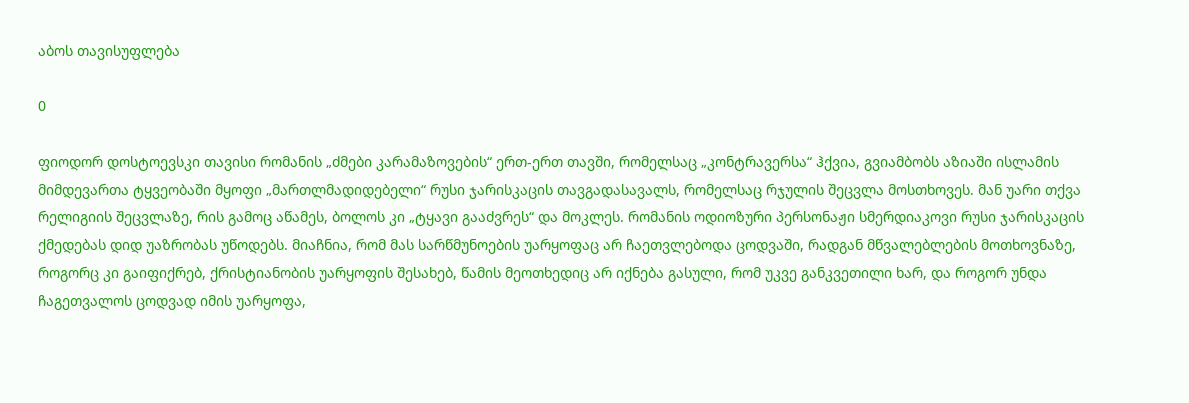აბოს თავისუფლება

0

ფიოდორ დოსტოევსკი თავისი რომანის „ძმები კარამაზოვების“ ერთ-ერთ თავში, რომელსაც „კონტრავერსა“ ჰქვია, გვიამბობს აზიაში ისლამის მიმდევართა ტყვეობაში მყოფი „მართლმადიდებელი“ რუსი ჯარისკაცის თავგადასავალს, რომელსაც რჯულის შეცვლა მოსთხოვეს. მან უარი თქვა რელიგიის შეცვლაზე, რის გამოც აწამეს, ბოლოს კი „ტყავი გააძვრეს“ და მოკლეს. რომანის ოდიოზური პერსონაჟი სმერდიაკოვი რუსი ჯარისკაცის ქმედებას დიდ უაზრობას უწოდებს. მიაჩნია, რომ მას სარწმუნოების უარყოფაც არ ჩაეთვლებოდა ცოდვაში, რადგან მწვალებლების მოთხოვნაზე, როგორც კი გაიფიქრებ, ქრისტიანობის უარყოფის შესახებ, წამის მეოთხედიც არ იქნება გასული, რომ უკვე განკვეთილი ხარ, და როგორ უნდა ჩაგეთვალოს ცოდვად იმის უარყოფა,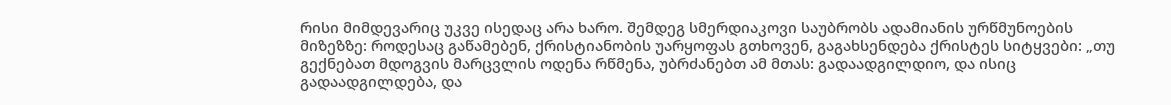რისი მიმდევარიც უკვე ისედაც არა ხარო. შემდეგ სმერდიაკოვი საუბრობს ადამიანის ურწმუნოების მიზეზზე: როდესაც გაწამებენ, ქრისტიანობის უარყოფას გთხოვენ, გაგახსენდება ქრისტეს სიტყვები: „თუ გექნებათ მდოგვის მარცვლის ოდენა რწმენა, უბრძანებთ ამ მთას: გადაადგილდიო, და ისიც გადაადგილდება, და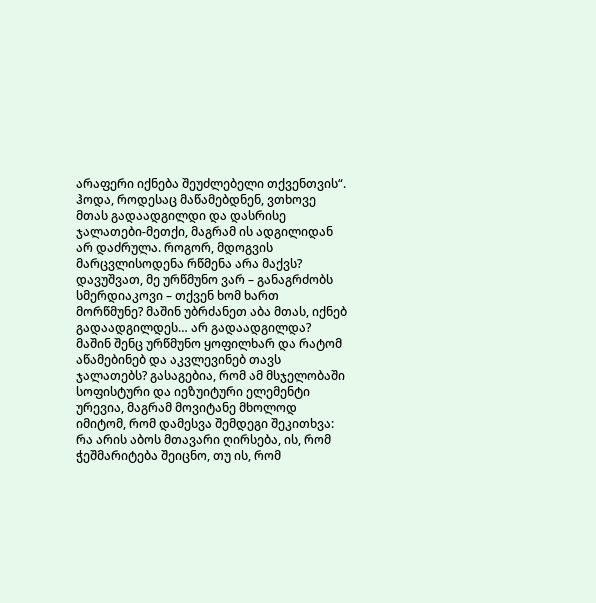არაფერი იქნება შეუძლებელი თქვენთვის“. ჰოდა, როდესაც მაწამებდნენ, ვთხოვე მთას გადაადგილდი და დასრისე ჯალათები-მეთქი, მაგრამ ის ადგილიდან არ დაძრულა. როგორ, მდოგვის მარცვლისოდენა რწმენა არა მაქვს? დავუშვათ, მე ურწმუნო ვარ – განაგრძობს სმერდიაკოვი – თქვენ ხომ ხართ მორწმუნე? მაშინ უბრძანეთ აბა მთას, იქნებ გადაადგილდეს… არ გადაადგილდა? მაშინ შენც ურწმუნო ყოფილხარ და რატომ აწამებინებ და აკვლევინებ თავს ჯალათებს? გასაგებია, რომ ამ მსჯელობაში სოფისტური და იეზუიტური ელემენტი ურევია, მაგრამ მოვიტანე მხოლოდ იმიტომ, რომ დამესვა შემდეგი შეკითხვა: რა არის აბოს მთავარი ღირსება, ის, რომ ჭეშმარიტება შეიცნო, თუ ის, რომ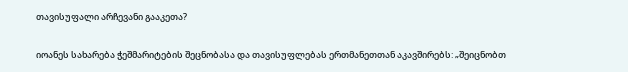თავისუფალი არჩევანი გააკეთა?

იოანეს სახარება ჭეშმარიტების შეცნობასა და თავისუფლებას ერთმანეთთან აკავშირებს: „შეიცნობთ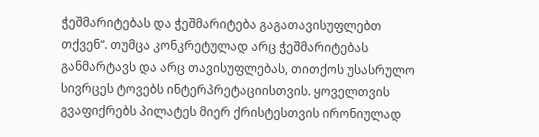ჭეშმარიტებას და ჭეშმარიტება გაგათავისუფლებთ თქვენ“. თუმცა კონკრეტულად არც ჭეშმარიტებას განმარტავს და არც თავისუფლებას, თითქოს უსასრულო სივრცეს ტოვებს ინტერპრეტაციისთვის. ყოველთვის გვაფიქრებს პილატეს მიერ ქრისტესთვის ირონიულად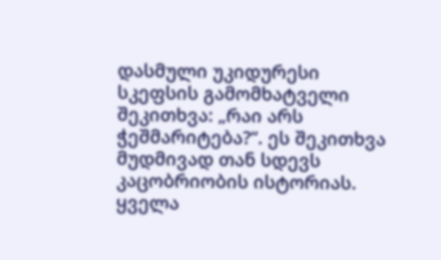დასმული უკიდურესი სკეფსის გამომხატველი შეკითხვა: „რაი არს ჭეშმარიტება?“. ეს შეკითხვა მუდმივად თან სდევს კაცობრიობის ისტორიას. ყველა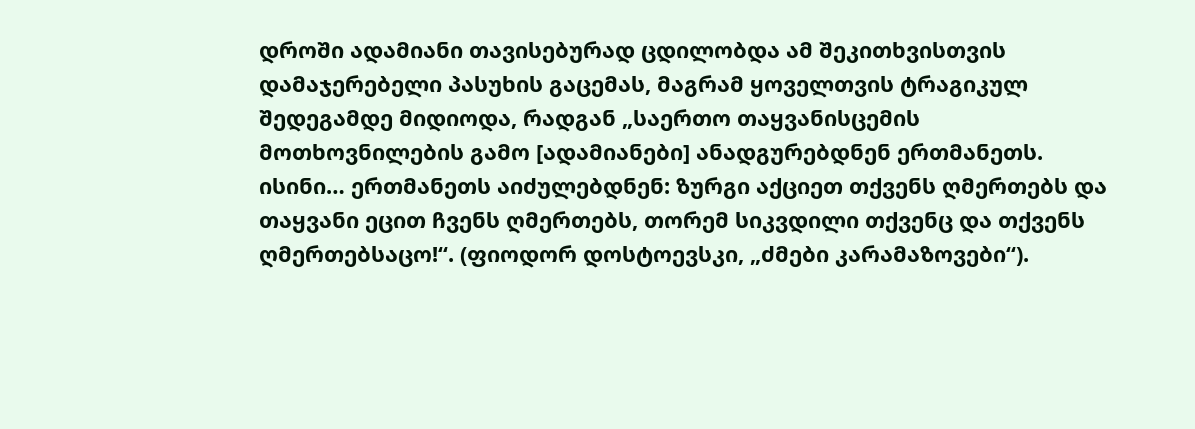დროში ადამიანი თავისებურად ცდილობდა ამ შეკითხვისთვის დამაჯერებელი პასუხის გაცემას, მაგრამ ყოველთვის ტრაგიკულ შედეგამდე მიდიოდა, რადგან „საერთო თაყვანისცემის მოთხოვნილების გამო [ადამიანები] ანადგურებდნენ ერთმანეთს. ისინი… ერთმანეთს აიძულებდნენ: ზურგი აქციეთ თქვენს ღმერთებს და თაყვანი ეცით ჩვენს ღმერთებს, თორემ სიკვდილი თქვენც და თქვენს ღმერთებსაცო!“. (ფიოდორ დოსტოევსკი, „ძმები კარამაზოვები“).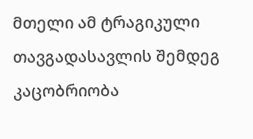მთელი ამ ტრაგიკული თავგადასავლის შემდეგ კაცობრიობა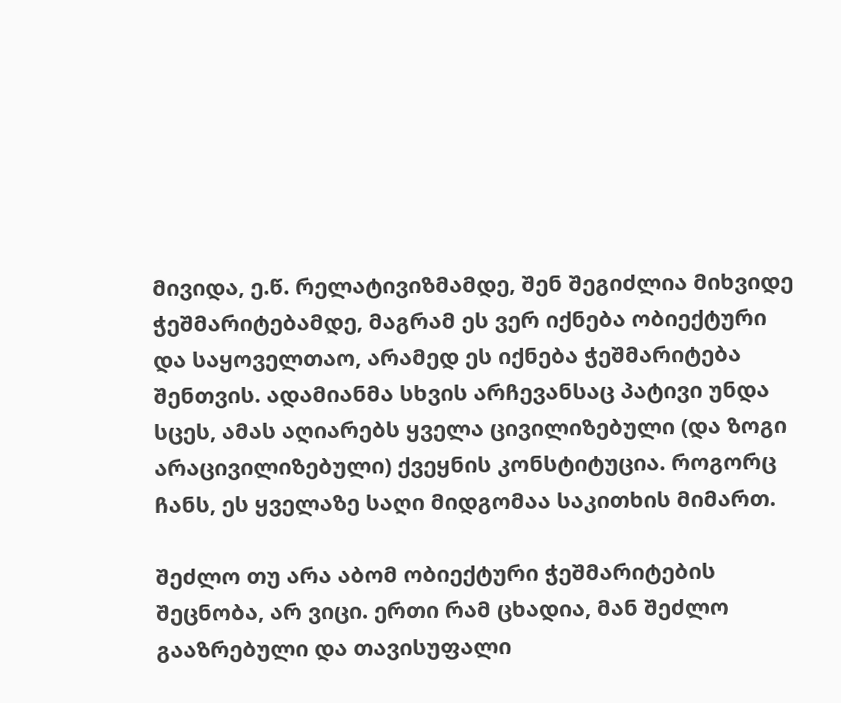მივიდა, ე.წ. რელატივიზმამდე, შენ შეგიძლია მიხვიდე ჭეშმარიტებამდე, მაგრამ ეს ვერ იქნება ობიექტური და საყოველთაო, არამედ ეს იქნება ჭეშმარიტება შენთვის. ადამიანმა სხვის არჩევანსაც პატივი უნდა სცეს, ამას აღიარებს ყველა ცივილიზებული (და ზოგი არაცივილიზებული) ქვეყნის კონსტიტუცია. როგორც ჩანს, ეს ყველაზე საღი მიდგომაა საკითხის მიმართ.

შეძლო თუ არა აბომ ობიექტური ჭეშმარიტების შეცნობა, არ ვიცი. ერთი რამ ცხადია, მან შეძლო გააზრებული და თავისუფალი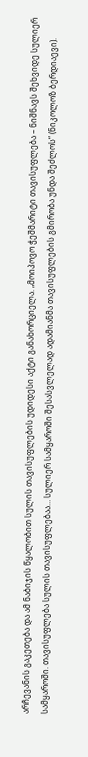არჩევანის გაკეთება და ამ ნაბიჯის წყალობით სულის თავისუფლების უდიდესი აქტი განახორციელა. „მოიპოვო ჭეშმარიტი თავისუფლება – ნიშნავს შეხვიდე სულიერ სამყაროში. თავისუფლება სულის თავისუფლებაა… სულიერ სამყაროში შესასვლელად ადამიანმა თავისუფლების გმირობა უნდა შეძლოს“ (ნიკოლოზ ბერდიაევი).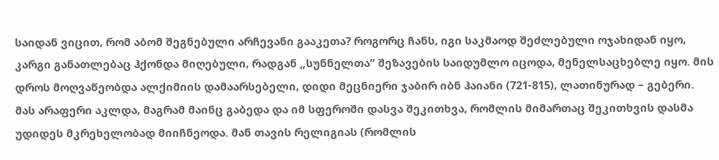საიდან ვიცით, რომ აბომ შეგნებული არჩევანი გააკეთა? როგორც ჩანს, იგი საკმაოდ შეძლებული ოჯახიდან იყო, კარგი განათლებაც ჰქონდა მიღებული, რადგან „სუნნელთა“ შეზავების საიდუმლო იცოდა, მენელსაცხებლე იყო. მის დროს მოღვაწეობდა ალქიმიის დამაარსებელი, დიდი მეცნიერი ჯაბირ იბნ ჰაიანი (721-815), ლათინურად – გებერი. მას არაფერი აკლდა, მაგრამ მაინც გაბედა და იმ სფეროში დასვა შეკითხვა, რომლის მიმართაც შეკითხვის დასმა უდიდეს მკრეხელობად მიიჩნეოდა. მან თავის რელიგიას (რომლის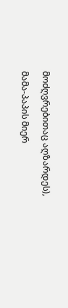მოძღვრებითაც აღზარდეს), მამა-პაპის მიერ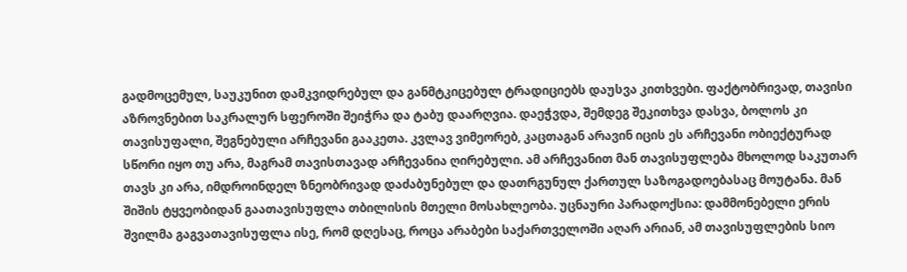გადმოცემულ, საუკუნით დამკვიდრებულ და განმტკიცებულ ტრადიციებს დაუსვა კითხვები. ფაქტობრივად, თავისი აზროვნებით საკრალურ სფეროში შეიჭრა და ტაბუ დაარღვია. დაეჭვდა, შემდეგ შეკითხვა დასვა, ბოლოს კი თავისუფალი, შეგნებული არჩევანი გააკეთა. კვლავ ვიმეორებ, კაცთაგან არავინ იცის ეს არჩევანი ობიექტურად სწორი იყო თუ არა, მაგრამ თავისთავად არჩევანია ღირებული. ამ არჩევანით მან თავისუფლება მხოლოდ საკუთარ თავს კი არა, იმდროინდელ ზნეობრივად დაძაბუნებულ და დათრგუნულ ქართულ საზოგადოებასაც მოუტანა. მან შიშის ტყვეობიდან გაათავისუფლა თბილისის მთელი მოსახლეობა. უცნაური პარადოქსია: დამმონებელი ერის შვილმა გაგვათავისუფლა ისე, რომ დღესაც, როცა არაბები საქართველოში აღარ არიან, ამ თავისუფლების სიო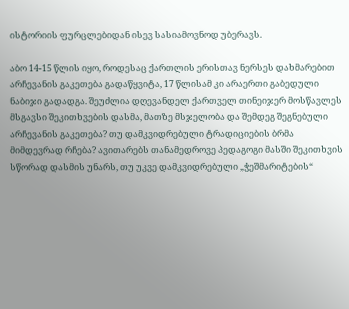ისტორიის ფურცლებიდან ისევ სასიამოვნოდ უბერავს.

აბო 14-15 წლის იყო, როდესაც ქართლის ერისთავ ნერსეს დახმარებით არჩევანის გაკეთება გადაწყვიტა, 17 წლისამ კი არაერთი გაბედული ნაბიჯი გადადგა. შეუძლია დღევანდელ ქართველ თინეიჯერ მოსწავლეს მსგავსი შეკითხვების დასმა, მათზე მსჯელობა და შემდეგ შეგნებული არჩევანის გაკეთება? თუ დამკვიდრებული ტრადიციების ბრმა მიმდევრად რჩება? ავითარებს თანამედროვე პედაგოგი მასში შეკითხვის სწორად დასმის უნარს, თუ უკვე დამკვიდრებული „ჭეშმარიტების“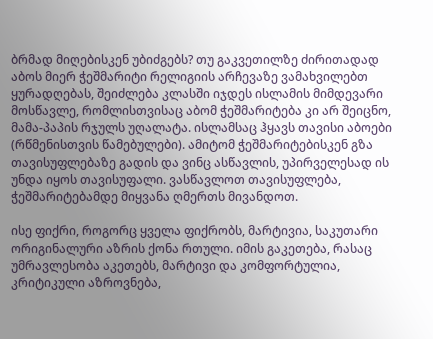ბრმად მიღებისკენ უბიძგებს? თუ გაკვეთილზე ძირითადად აბოს მიერ ჭეშმარიტი რელიგიის არჩევაზე ვამახვილებთ ყურადღებას, შეიძლება კლასში იჯდეს ისლამის მიმდევარი მოსწავლე, რომლისთვისაც აბომ ჭეშმარიტება კი არ შეიცნო, მამა-პაპის რჯულს უღალატა. ისლამსაც ჰყავს თავისი აბოები (რწმენისთვის წამებულები). ამიტომ ჭეშმარიტებისკენ გზა თავისუფლებაზე გადის და ვინც ასწავლის, უპირველესად ის უნდა იყოს თავისუფალი. ვასწავლოთ თავისუფლება, ჭეშმარიტებამდე მიყვანა ღმერთს მივანდოთ.

ისე ფიქრი, როგორც ყველა ფიქრობს, მარტივია, საკუთარი ორიგინალური აზრის ქონა რთული. იმის გაკეთება, რასაც უმრავლესობა აკეთებს, მარტივი და კომფორტულია, კრიტიკული აზროვნება,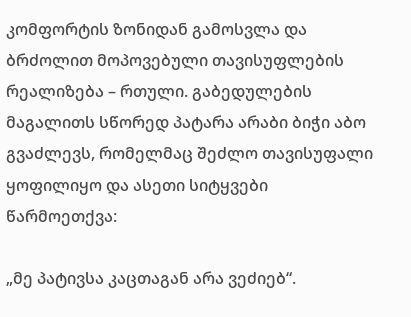კომფორტის ზონიდან გამოსვლა და ბრძოლით მოპოვებული თავისუფლების რეალიზება – რთული. გაბედულების მაგალითს სწორედ პატარა არაბი ბიჭი აბო გვაძლევს, რომელმაც შეძლო თავისუფალი ყოფილიყო და ასეთი სიტყვები წარმოეთქვა:

„მე პატივსა კაცთაგან არა ვეძიებ“.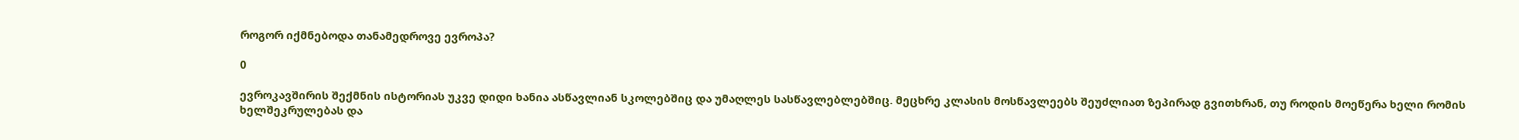როგორ იქმნებოდა თანამედროვე ევროპა?

0

ევროკავშირის შექმნის ისტორიას უკვე დიდი ხანია ასწავლიან სკოლებშიც და უმაღლეს სასწავლებლებშიც. მეცხრე კლასის მოსწავლეებს შეუძლიათ ზეპირად გვითხრან, თუ როდის მოეწერა ხელი რომის ხელშეკრულებას და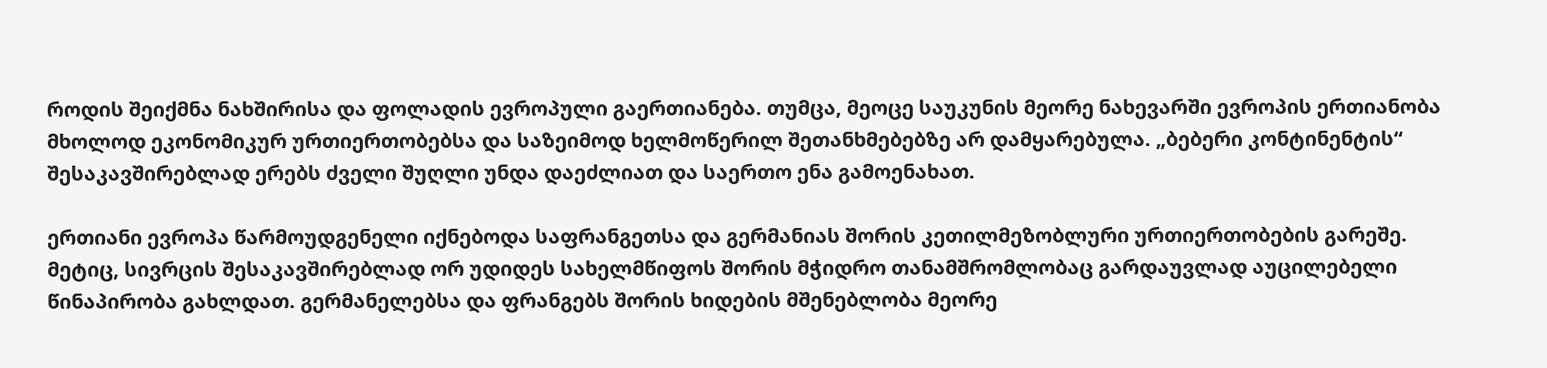როდის შეიქმნა ნახშირისა და ფოლადის ევროპული გაერთიანება. თუმცა, მეოცე საუკუნის მეორე ნახევარში ევროპის ერთიანობა მხოლოდ ეკონომიკურ ურთიერთობებსა და საზეიმოდ ხელმოწერილ შეთანხმებებზე არ დამყარებულა. „ბებერი კონტინენტის“ შესაკავშირებლად ერებს ძველი შუღლი უნდა დაეძლიათ და საერთო ენა გამოენახათ.

ერთიანი ევროპა წარმოუდგენელი იქნებოდა საფრანგეთსა და გერმანიას შორის კეთილმეზობლური ურთიერთობების გარეშე. მეტიც, სივრცის შესაკავშირებლად ორ უდიდეს სახელმწიფოს შორის მჭიდრო თანამშრომლობაც გარდაუვლად აუცილებელი წინაპირობა გახლდათ. გერმანელებსა და ფრანგებს შორის ხიდების მშენებლობა მეორე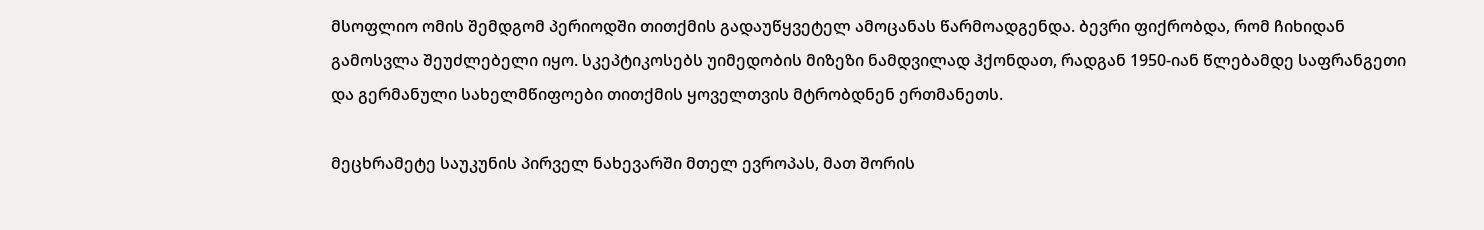მსოფლიო ომის შემდგომ პერიოდში თითქმის გადაუწყვეტელ ამოცანას წარმოადგენდა. ბევრი ფიქრობდა, რომ ჩიხიდან გამოსვლა შეუძლებელი იყო. სკეპტიკოსებს უიმედობის მიზეზი ნამდვილად ჰქონდათ, რადგან 1950-იან წლებამდე საფრანგეთი და გერმანული სახელმწიფოები თითქმის ყოველთვის მტრობდნენ ერთმანეთს.

მეცხრამეტე საუკუნის პირველ ნახევარში მთელ ევროპას, მათ შორის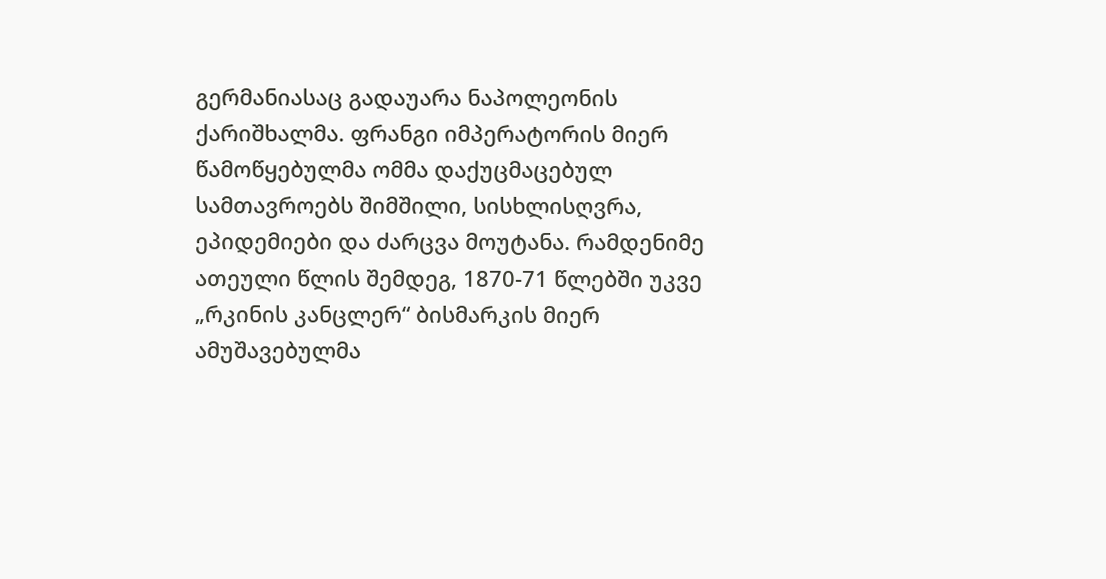გერმანიასაც გადაუარა ნაპოლეონის ქარიშხალმა. ფრანგი იმპერატორის მიერ წამოწყებულმა ომმა დაქუცმაცებულ სამთავროებს შიმშილი, სისხლისღვრა, ეპიდემიები და ძარცვა მოუტანა. რამდენიმე ათეული წლის შემდეგ, 1870-71 წლებში უკვე „რკინის კანცლერ“ ბისმარკის მიერ ამუშავებულმა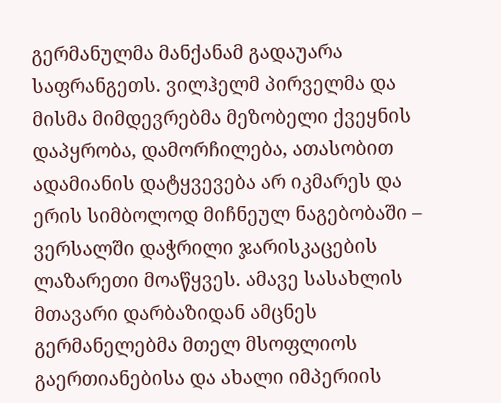გერმანულმა მანქანამ გადაუარა საფრანგეთს. ვილჰელმ პირველმა და მისმა მიმდევრებმა მეზობელი ქვეყნის დაპყრობა, დამორჩილება, ათასობით ადამიანის დატყვევება არ იკმარეს და ერის სიმბოლოდ მიჩნეულ ნაგებობაში – ვერსალში დაჭრილი ჯარისკაცების ლაზარეთი მოაწყვეს. ამავე სასახლის მთავარი დარბაზიდან ამცნეს გერმანელებმა მთელ მსოფლიოს გაერთიანებისა და ახალი იმპერიის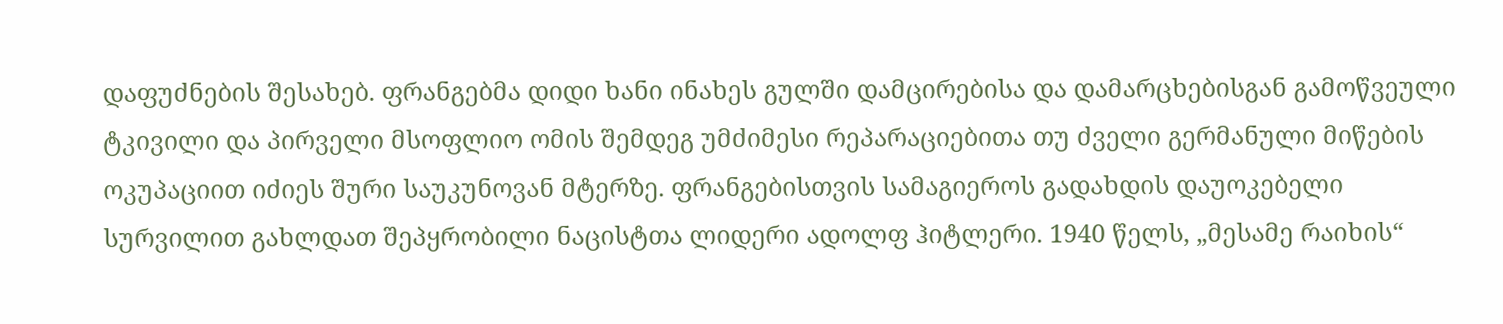დაფუძნების შესახებ. ფრანგებმა დიდი ხანი ინახეს გულში დამცირებისა და დამარცხებისგან გამოწვეული ტკივილი და პირველი მსოფლიო ომის შემდეგ უმძიმესი რეპარაციებითა თუ ძველი გერმანული მიწების ოკუპაციით იძიეს შური საუკუნოვან მტერზე. ფრანგებისთვის სამაგიეროს გადახდის დაუოკებელი სურვილით გახლდათ შეპყრობილი ნაცისტთა ლიდერი ადოლფ ჰიტლერი. 1940 წელს, „მესამე რაიხის“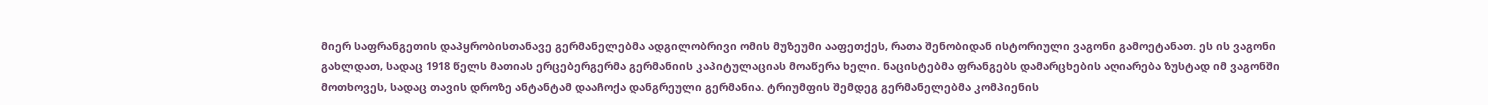მიერ საფრანგეთის დაპყრობისთანავე გერმანელებმა ადგილობრივი ომის მუზეუმი ააფეთქეს, რათა შენობიდან ისტორიული ვაგონი გამოეტანათ. ეს ის ვაგონი გახლდათ, სადაც 1918 წელს მათიას ერცებერგერმა გერმანიის კაპიტულაციას მოაწერა ხელი. ნაცისტებმა ფრანგებს დამარცხების აღიარება ზუსტად იმ ვაგონში მოთხოვეს, სადაც თავის დროზე ანტანტამ დააჩოქა დანგრეული გერმანია. ტრიუმფის შემდეგ გერმანელებმა კომპიენის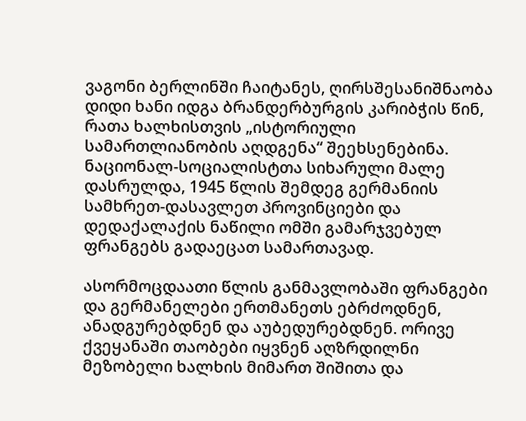ვაგონი ბერლინში ჩაიტანეს, ღირსშესანიშნაობა დიდი ხანი იდგა ბრანდერბურგის კარიბჭის წინ, რათა ხალხისთვის „ისტორიული სამართლიანობის აღდგენა“ შეეხსენებინა. ნაციონალ-სოციალისტთა სიხარული მალე დასრულდა, 1945 წლის შემდეგ გერმანიის სამხრეთ-დასავლეთ პროვინციები და დედაქალაქის ნაწილი ომში გამარჯვებულ ფრანგებს გადაეცათ სამართავად.

ასორმოცდაათი წლის განმავლობაში ფრანგები და გერმანელები ერთმანეთს ებრძოდნენ, ანადგურებდნენ და აუბედურებდნენ. ორივე ქვეყანაში თაობები იყვნენ აღზრდილნი მეზობელი ხალხის მიმართ შიშითა და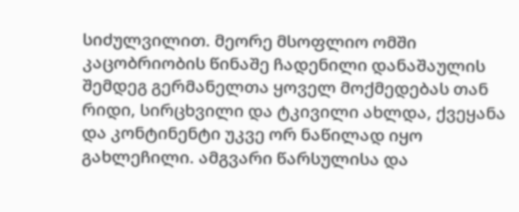სიძულვილით. მეორე მსოფლიო ომში კაცობრიობის წინაშე ჩადენილი დანაშაულის შემდეგ გერმანელთა ყოველ მოქმედებას თან რიდი, სირცხვილი და ტკივილი ახლდა, ქვეყანა და კონტინენტი უკვე ორ ნაწილად იყო გახლეჩილი. ამგვარი წარსულისა და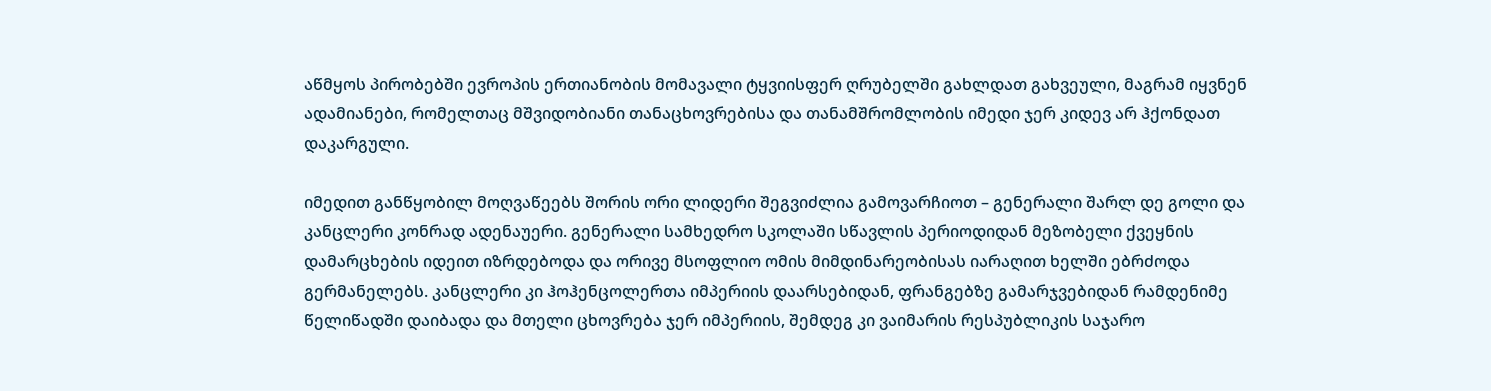აწმყოს პირობებში ევროპის ერთიანობის მომავალი ტყვიისფერ ღრუბელში გახლდათ გახვეული, მაგრამ იყვნენ ადამიანები, რომელთაც მშვიდობიანი თანაცხოვრებისა და თანამშრომლობის იმედი ჯერ კიდევ არ ჰქონდათ დაკარგული.

იმედით განწყობილ მოღვაწეებს შორის ორი ლიდერი შეგვიძლია გამოვარჩიოთ – გენერალი შარლ დე გოლი და კანცლერი კონრად ადენაუერი. გენერალი სამხედრო სკოლაში სწავლის პერიოდიდან მეზობელი ქვეყნის დამარცხების იდეით იზრდებოდა და ორივე მსოფლიო ომის მიმდინარეობისას იარაღით ხელში ებრძოდა გერმანელებს. კანცლერი კი ჰოჰენცოლერთა იმპერიის დაარსებიდან, ფრანგებზე გამარჯვებიდან რამდენიმე წელიწადში დაიბადა და მთელი ცხოვრება ჯერ იმპერიის, შემდეგ კი ვაიმარის რესპუბლიკის საჯარო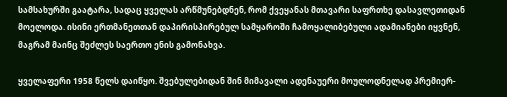სამსახურში გაატარა, სადაც ყველას არწმუნებდნენ, რომ ქვეყანას მთავარი საფრთხე დასავლეთიდან მოელოდა. ისინი ერთმანეთთან დაპირისპირებულ სამყაროში ჩამოყალიბებული ადამიანები იყვნენ, მაგრამ მაინც შეძლეს საერთო ენის გამონახვა.

ყველაფერი 1958 წელს დაიწყო. შვებულებიდან შინ მიმავალი ადენაუერი მოულოდნელად პრემიერ-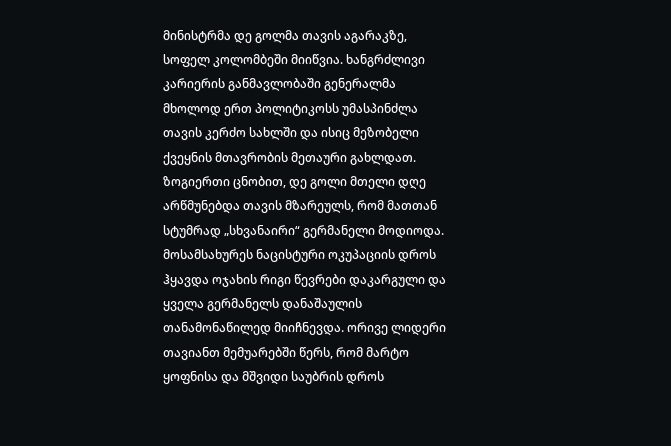მინისტრმა დე გოლმა თავის აგარაკზე, სოფელ კოლომბეში მიიწვია. ხანგრძლივი კარიერის განმავლობაში გენერალმა მხოლოდ ერთ პოლიტიკოსს უმასპინძლა თავის კერძო სახლში და ისიც მეზობელი ქვეყნის მთავრობის მეთაური გახლდათ. ზოგიერთი ცნობით, დე გოლი მთელი დღე არწმუნებდა თავის მზარეულს, რომ მათთან სტუმრად „სხვანაირი“ გერმანელი მოდიოდა. მოსამსახურეს ნაცისტური ოკუპაციის დროს ჰყავდა ოჯახის რიგი წევრები დაკარგული და ყველა გერმანელს დანაშაულის თანამონაწილედ მიიჩნევდა. ორივე ლიდერი თავიანთ მემუარებში წერს, რომ მარტო ყოფნისა და მშვიდი საუბრის დროს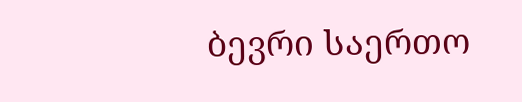ბევრი საერთო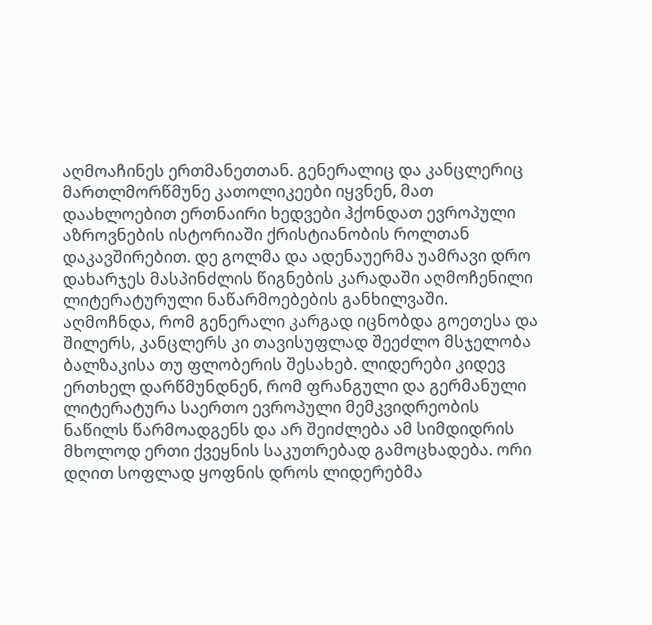აღმოაჩინეს ერთმანეთთან. გენერალიც და კანცლერიც მართლმორწმუნე კათოლიკეები იყვნენ, მათ დაახლოებით ერთნაირი ხედვები ჰქონდათ ევროპული აზროვნების ისტორიაში ქრისტიანობის როლთან დაკავშირებით. დე გოლმა და ადენაუერმა უამრავი დრო დახარჯეს მასპინძლის წიგნების კარადაში აღმოჩენილი ლიტერატურული ნაწარმოებების განხილვაში. აღმოჩნდა, რომ გენერალი კარგად იცნობდა გოეთესა და შილერს, კანცლერს კი თავისუფლად შეეძლო მსჯელობა ბალზაკისა თუ ფლობერის შესახებ. ლიდერები კიდევ ერთხელ დარწმუნდნენ, რომ ფრანგული და გერმანული ლიტერატურა საერთო ევროპული მემკვიდრეობის ნაწილს წარმოადგენს და არ შეიძლება ამ სიმდიდრის მხოლოდ ერთი ქვეყნის საკუთრებად გამოცხადება. ორი დღით სოფლად ყოფნის დროს ლიდერებმა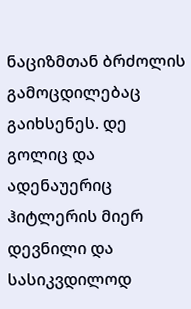ნაციზმთან ბრძოლის გამოცდილებაც გაიხსენეს. დე გოლიც და ადენაუერიც ჰიტლერის მიერ დევნილი და სასიკვდილოდ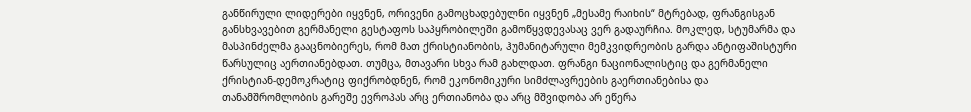განწირული ლიდერები იყვნენ, ორივენი გამოცხადებულნი იყვნენ „მესამე რაიხის“ მტრებად, ფრანგისგან განსხვავებით გერმანელი გესტაფოს საპყრობილეში გამოწყვდევასაც ვერ გადაურჩია. მოკლედ, სტუმარმა და მასპინძელმა გააცნობიერეს, რომ მათ ქრისტიანობის, ჰუმანიტარული მემკვიდრეობის გარდა ანტიფაშისტური წარსულიც აერთიანებდათ. თუმცა, მთავარი სხვა რამ გახლდათ. ფრანგი ნაციონალისტიც და გერმანელი ქრისტიან-დემოკრატიც ფიქრობდნენ, რომ ეკონომიკური სიმძლავრეების გაერთიანებისა და თანამშრომლობის გარეშე ევროპას არც ერთიანობა და არც მშვიდობა არ ეწერა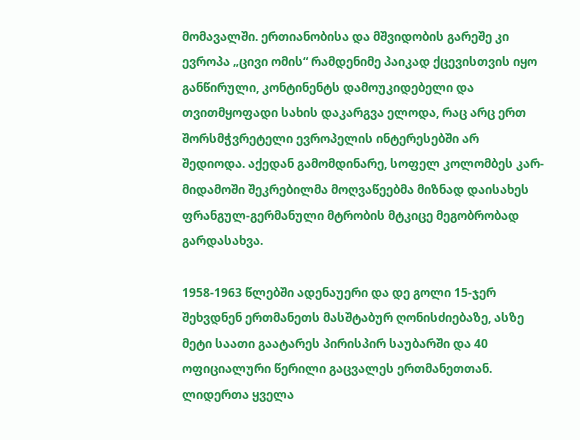მომავალში. ერთიანობისა და მშვიდობის გარეშე კი ევროპა „ცივი ომის“ რამდენიმე პაიკად ქცევისთვის იყო განწირული, კონტინენტს დამოუკიდებელი და თვითმყოფადი სახის დაკარგვა ელოდა, რაც არც ერთ შორსმჭვრეტელი ევროპელის ინტერესებში არ შედიოდა. აქედან გამომდინარე, სოფელ კოლომბეს კარ-მიდამოში შეკრებილმა მოღვაწეებმა მიზნად დაისახეს ფრანგულ-გერმანული მტრობის მტკიცე მეგობრობად გარდასახვა.

1958-1963 წლებში ადენაუერი და დე გოლი 15-ჯერ შეხვდნენ ერთმანეთს მასშტაბურ ღონისძიებაზე, ასზე მეტი საათი გაატარეს პირისპირ საუბარში და 40 ოფიციალური წერილი გაცვალეს ერთმანეთთან. ლიდერთა ყველა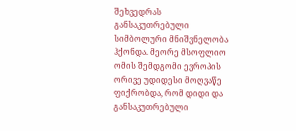შეხვედრას განსაკუთრებული სიმბოლური მნიშვნელობა ჰქონდა. მეორე მსოფლიო ომის შემდგომი ევროპის ორივე უდიდესი მოღვაწე ფიქრობდა, რომ დიდი და განსაკუთრებული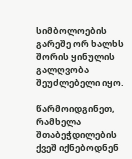სიმბოლოების გარეშე ორ ხალხს შორის ყინულის გალღვობა შეუძლებელი იყო.

წარმოიდგინეთ, რამხელა შთაბეჭდილების ქვეშ იქნებოდნენ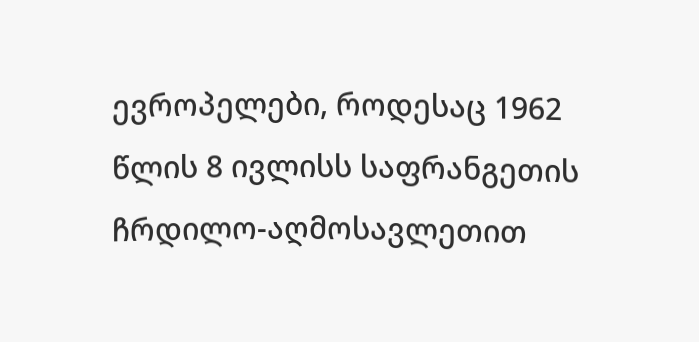ევროპელები, როდესაც 1962 წლის 8 ივლისს საფრანგეთის ჩრდილო-აღმოსავლეთით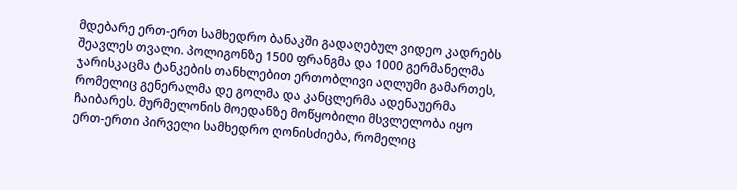მდებარე ერთ-ერთ სამხედრო ბანაკში გადაღებულ ვიდეო კადრებს შეავლეს თვალი. პოლიგონზე 1500 ფრანგმა და 1000 გერმანელმა ჯარისკაცმა ტანკების თანხლებით ერთობლივი აღლუმი გამართეს, რომელიც გენერალმა დე გოლმა და კანცლერმა ადენაუერმა ჩაიბარეს. მურმელონის მოედანზე მოწყობილი მსვლელობა იყო ერთ-ერთი პირველი სამხედრო ღონისძიება, რომელიც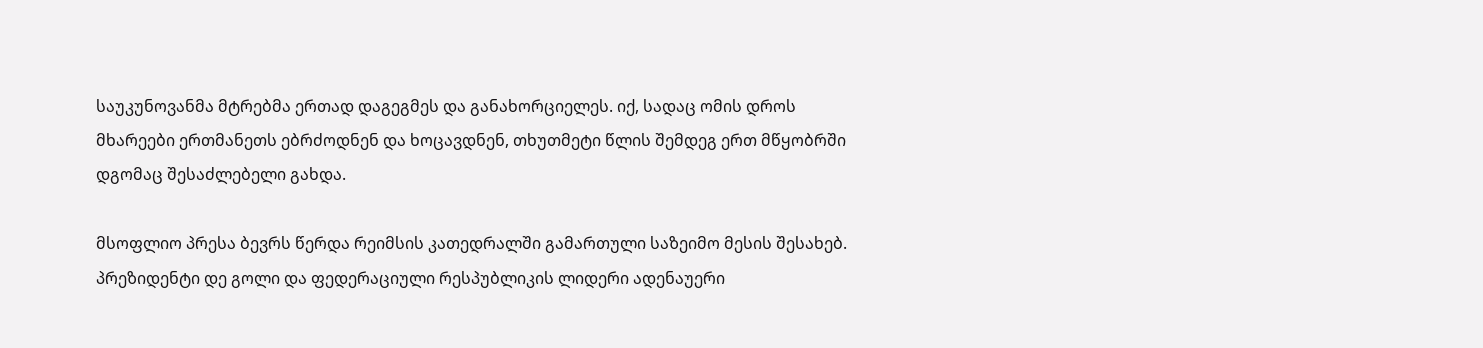საუკუნოვანმა მტრებმა ერთად დაგეგმეს და განახორციელეს. იქ, სადაც ომის დროს მხარეები ერთმანეთს ებრძოდნენ და ხოცავდნენ, თხუთმეტი წლის შემდეგ ერთ მწყობრში დგომაც შესაძლებელი გახდა.

მსოფლიო პრესა ბევრს წერდა რეიმსის კათედრალში გამართული საზეიმო მესის შესახებ. პრეზიდენტი დე გოლი და ფედერაციული რესპუბლიკის ლიდერი ადენაუერი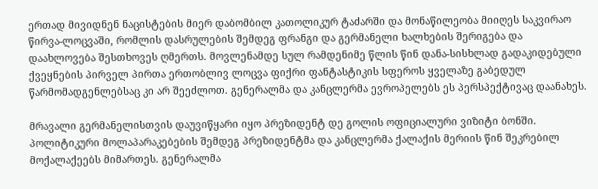ერთად მივიდნენ ნაცისტების მიერ დაბომბილ კათოლიკურ ტაძარში და მონაწილეობა მიიღეს საკვირაო წირვა-ლოცვაში, რომლის დასრულების შემდეგ ფრანგი და გერმანელი ხალხების შერიგება და დაახლოვება შესთხოვეს ღმერთს. მოვლენამდე სულ რამდენიმე წლის წინ დანა-სისხლად გადაკიდებული ქვეყნების პირველ პირთა ერთობლივ ლოცვა ფიქრი ფანტასტიკის სფეროს ყველაზე გაბედულ წარმომადგენლებსაც კი არ შეეძლოთ. გენერალმა და კანცლერმა ევროპელებს ეს პერსპექტივაც დაანახეს.

მრავალი გერმანელისთვის დაუვიწყარი იყო პრეზიდენტ დე გოლის ოფიციალური ვიზიტი ბონში. პოლიტიკური მოლაპარაკებების შემდეგ პრეზიდენტმა და კანცლერმა ქალაქის მერიის წინ შეკრებილ მოქალაქეებს მიმართეს. გენერალმა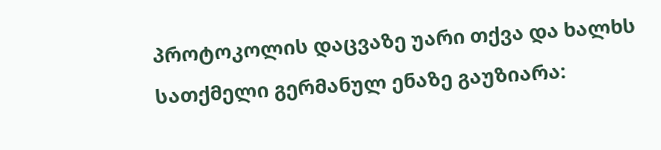პროტოკოლის დაცვაზე უარი თქვა და ხალხს სათქმელი გერმანულ ენაზე გაუზიარა: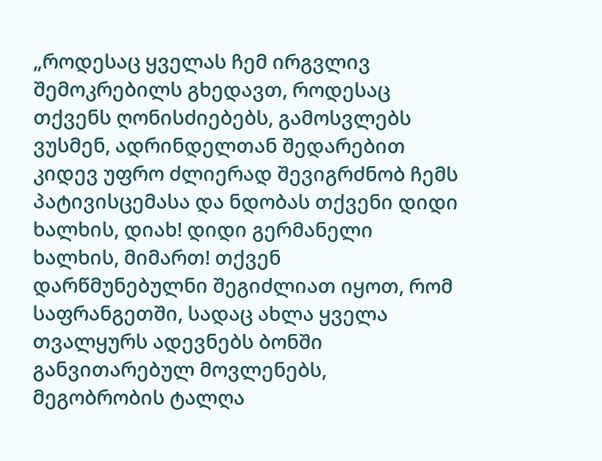„როდესაც ყველას ჩემ ირგვლივ შემოკრებილს გხედავთ, როდესაც თქვენს ღონისძიებებს, გამოსვლებს ვუსმენ, ადრინდელთან შედარებით კიდევ უფრო ძლიერად შევიგრძნობ ჩემს პატივისცემასა და ნდობას თქვენი დიდი ხალხის, დიახ! დიდი გერმანელი ხალხის, მიმართ! თქვენ დარწმუნებულნი შეგიძლიათ იყოთ, რომ საფრანგეთში, სადაც ახლა ყველა თვალყურს ადევნებს ბონში განვითარებულ მოვლენებს, მეგობრობის ტალღა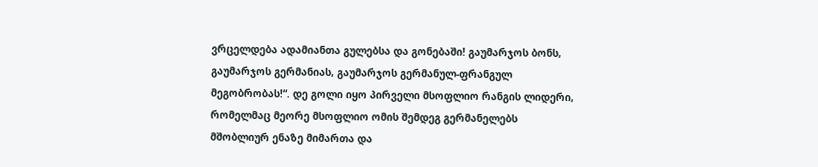ვრცელდება ადამიანთა გულებსა და გონებაში! გაუმარჯოს ბონს, გაუმარჯოს გერმანიას, გაუმარჯოს გერმანულ-ფრანგულ მეგობრობას!“. დე გოლი იყო პირველი მსოფლიო რანგის ლიდერი, რომელმაც მეორე მსოფლიო ომის შემდეგ გერმანელებს მშობლიურ ენაზე მიმართა და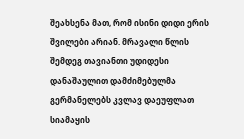შეახსენა მათ, რომ ისინი დიდი ერის შვილები არიან. მრავალი წლის შემდეგ თავიანთი უდიდესი დანაშაულით დამძიმებულმა გერმანელებს კვლავ დაეუფლათ სიამაყის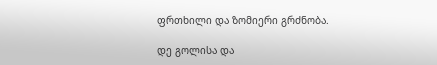ფრთხილი და ზომიერი გრძნობა.

დე გოლისა და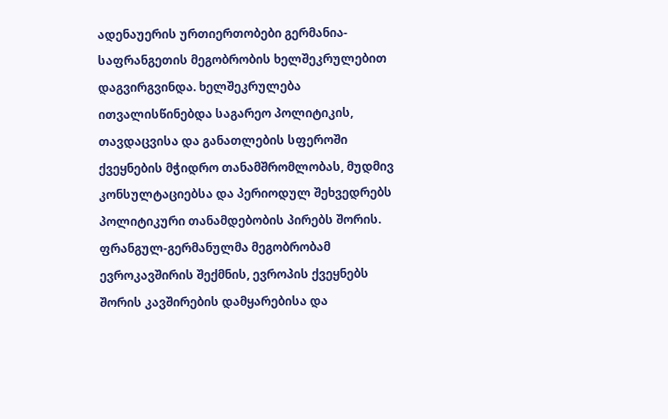ადენაუერის ურთიერთობები გერმანია-საფრანგეთის მეგობრობის ხელშეკრულებით დაგვირგვინდა. ხელშეკრულება ითვალისწინებდა საგარეო პოლიტიკის, თავდაცვისა და განათლების სფეროში ქვეყნების მჭიდრო თანამშრომლობას, მუდმივ კონსულტაციებსა და პერიოდულ შეხვედრებს  პოლიტიკური თანამდებობის პირებს შორის. ფრანგულ-გერმანულმა მეგობრობამ ევროკავშირის შექმნის, ევროპის ქვეყნებს შორის კავშირების დამყარებისა და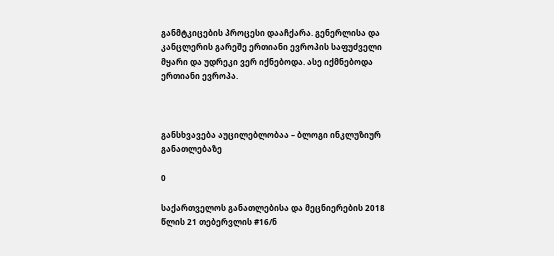განმტკიცების პროცესი დააჩქარა. გენერლისა და კანცლერის გარეშე ერთიანი ევროპის საფუძველი მყარი და უდრეკი ვერ იქნებოდა. ასე იქმნებოდა ერთიანი ევროპა.



განსხვავება აუცილებლობაა – ბლოგი ინკლუზიურ განათლებაზე

0

საქართველოს განათლებისა და მეცნიერების 2018 წლის 21 თებერვლის #16/ნ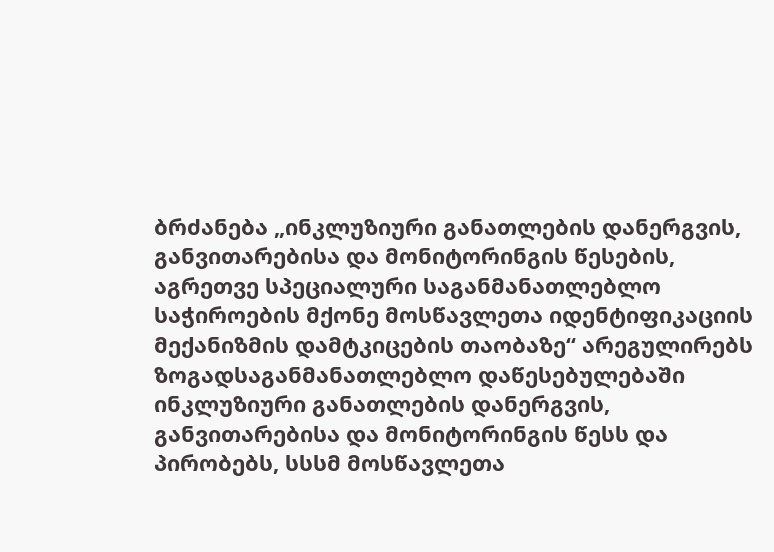ბრძანება „ინკლუზიური განათლების დანერგვის, განვითარებისა და მონიტორინგის წესების, აგრეთვე სპეციალური საგანმანათლებლო საჭიროების მქონე მოსწავლეთა იდენტიფიკაციის მექანიზმის დამტკიცების თაობაზე“ არეგულირებს ზოგადსაგანმანათლებლო დაწესებულებაში ინკლუზიური განათლების დანერგვის, განვითარებისა და მონიტორინგის წესს და პირობებს, სსსმ მოსწავლეთა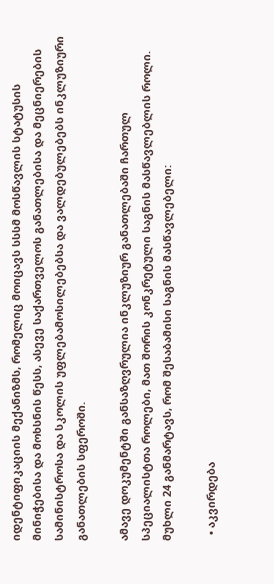იდენტიფიკაციის მექანიზმს, რომელიც მოიცავს სსსმ მოსწავლის სტატუსის მინიჭებისა და მოხსნის წესს, ასევე საქართველოს განათლებისა და მეცნიერების სამინისტროსა და სკოლის უფლებამოსილებებსა და ვალდებულებებს ინკლუზიური განათლების სფეროში.

ამავე დოკუმენტში განსაზღვრულია ინკლუზიურ განათლებაში ჩართულ სპეციალისტთა როლები, მათ შორის კონკრეტული საგნის მასწავლებლის როლი. მუხლი 24 განმარტავს, რომ შესაბამისი საგნის მასწავლებელი:

  • აკვირდება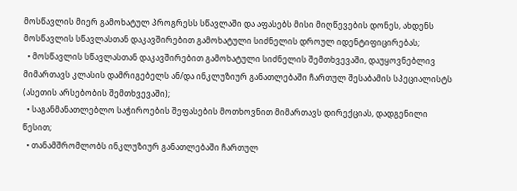მოსწავლის მიერ გამოხატულ პროგრესს სწავლაში და აფასებს მისი მიღწევების დონეს, ახდენს მოსწავლის სწავლასთან დაკავშირებით გამოხატული სიძნელის დროულ იდენტიფიცირებას;
  • მოსწავლის სწავლასთან დაკავშირებით გამოხატული სიძნელის შემთხვევაში, დაუყოვნებლივ მიმართავს კლასის დამრიგებელს ან/და ინკლუზიურ განათლებაში ჩართულ შესაბამის სპეციალისტს (ასეთის არსებობის შემთხვევაში);
  • საგანმანათლებლო საჭიროების შეფასების მოთხოვნით მიმართავს დირექციას, დადგენილი წესით;
  • თანამშრომლობს ინკლუზიურ განათლებაში ჩართულ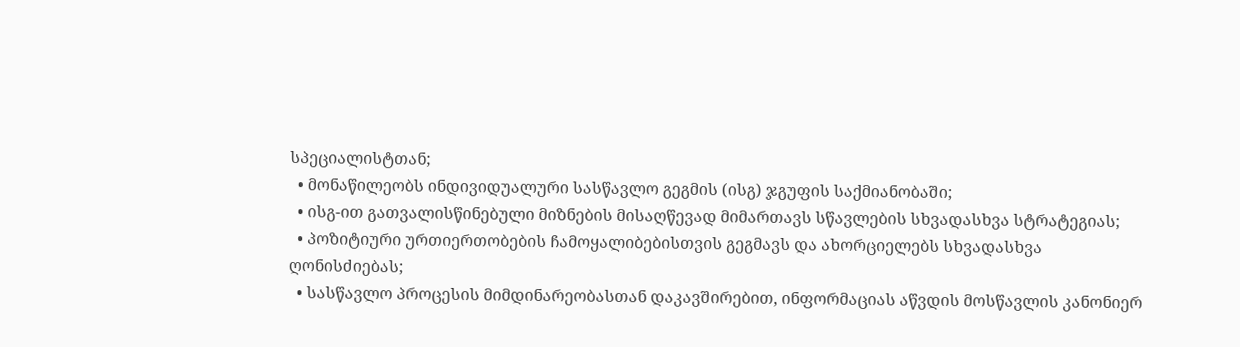სპეციალისტთან;
  • მონაწილეობს ინდივიდუალური სასწავლო გეგმის (ისგ) ჯგუფის საქმიანობაში;
  • ისგ-ით გათვალისწინებული მიზნების მისაღწევად მიმართავს სწავლების სხვადასხვა სტრატეგიას;
  • პოზიტიური ურთიერთობების ჩამოყალიბებისთვის გეგმავს და ახორციელებს სხვადასხვა ღონისძიებას;
  • სასწავლო პროცესის მიმდინარეობასთან დაკავშირებით, ინფორმაციას აწვდის მოსწავლის კანონიერ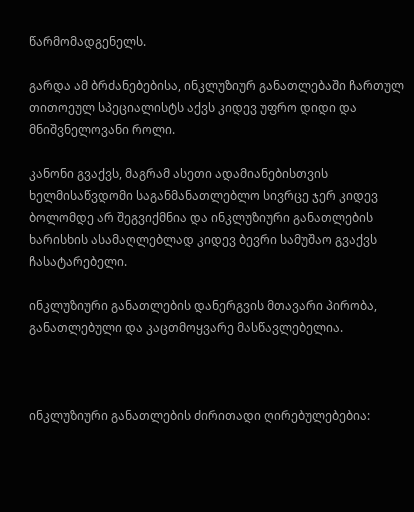წარმომადგენელს.

გარდა ამ ბრძანებებისა, ინკლუზიურ განათლებაში ჩართულ თითოეულ სპეციალისტს აქვს კიდევ უფრო დიდი და მნიშვნელოვანი როლი.

კანონი გვაქვს, მაგრამ ასეთი ადამიანებისთვის ხელმისაწვდომი საგანმანათლებლო სივრცე ჯერ კიდევ ბოლომდე არ შეგვიქმნია და ინკლუზიური განათლების ხარისხის ასამაღლებლად კიდევ ბევრი სამუშაო გვაქვს ჩასატარებელი.

ინკლუზიური განათლების დანერგვის მთავარი პირობა, განათლებული და კაცთმოყვარე მასწავლებელია.



ინკლუზიური განათლების ძირითადი ღირებულებებია: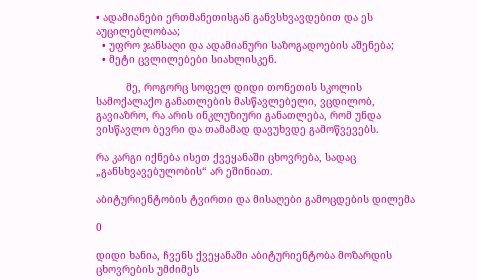• ადამიანები ერთმანეთისგან განვსხვავდებით და ეს აუცილებლობაა;
  • უფრო ჯანსაღი და ადამიანური საზოგადოების აშენება;
  • მეტი ცვლილებები სიახლისკენ.

          მე, როგორც სოფელ დიდი თონეთის სკოლის სამოქალაქო განათლების მასწავლებელი, ვცდილობ, გავიაზრო, რა არის ინკლუზიური განათლება, რომ უნდა ვისწავლო ბევრი და თამამად დავუხვდე გამოწვევებს.

რა კარგი იქნება ისეთ ქვეყანაში ცხოვრება, სადაც „განსხვავებულობის“ არ ეშინიათ.

აბიტურიენტობის ტვირთი და მისაღები გამოცდების დილემა

0

დიდი ხანია, ჩვენს ქვეყანაში აბიტურიენტობა მოზარდის ცხოვრების უმძიმეს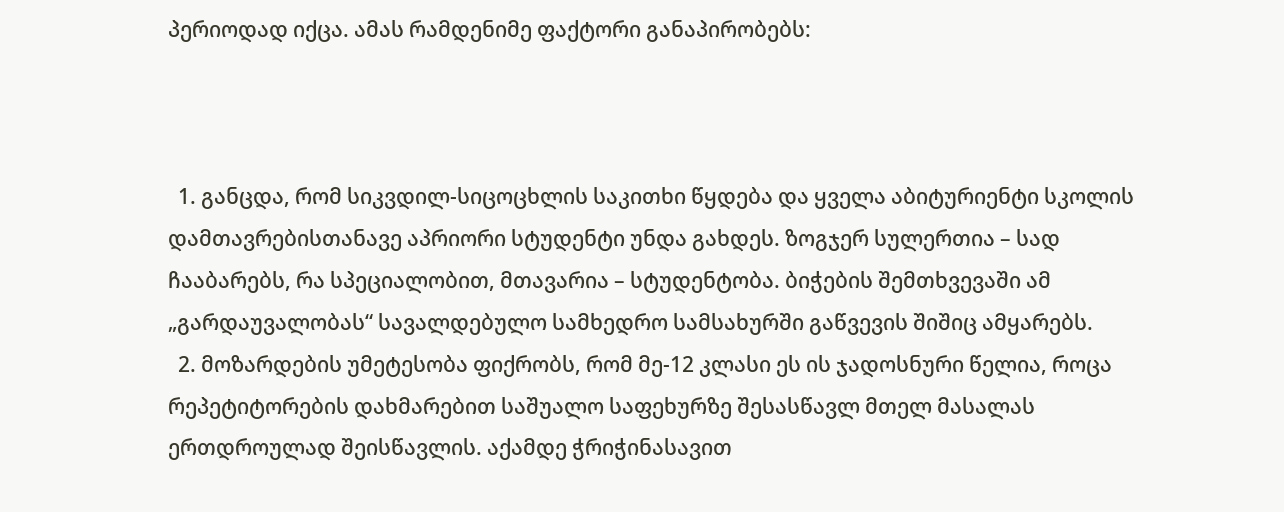პერიოდად იქცა. ამას რამდენიმე ფაქტორი განაპირობებს:



  1. განცდა, რომ სიკვდილ-სიცოცხლის საკითხი წყდება და ყველა აბიტურიენტი სკოლის დამთავრებისთანავე აპრიორი სტუდენტი უნდა გახდეს. ზოგჯერ სულერთია – სად ჩააბარებს, რა სპეციალობით, მთავარია – სტუდენტობა. ბიჭების შემთხვევაში ამ „გარდაუვალობას“ სავალდებულო სამხედრო სამსახურში გაწვევის შიშიც ამყარებს.
  2. მოზარდების უმეტესობა ფიქრობს, რომ მე-12 კლასი ეს ის ჯადოსნური წელია, როცა რეპეტიტორების დახმარებით საშუალო საფეხურზე შესასწავლ მთელ მასალას ერთდროულად შეისწავლის. აქამდე ჭრიჭინასავით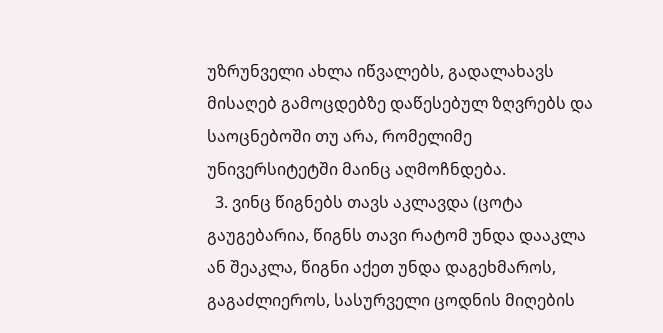უზრუნველი ახლა იწვალებს, გადალახავს მისაღებ გამოცდებზე დაწესებულ ზღვრებს და საოცნებოში თუ არა, რომელიმე უნივერსიტეტში მაინც აღმოჩნდება.
  3. ვინც წიგნებს თავს აკლავდა (ცოტა გაუგებარია, წიგნს თავი რატომ უნდა დააკლა ან შეაკლა, წიგნი აქეთ უნდა დაგეხმაროს, გაგაძლიეროს, სასურველი ცოდნის მიღების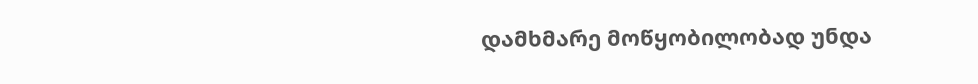დამხმარე მოწყობილობად უნდა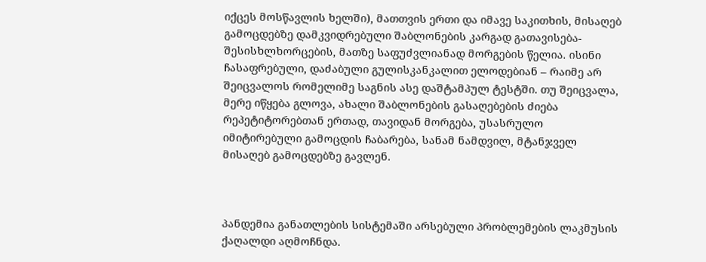იქცეს მოსწავლის ხელში), მათთვის ერთი და იმავე საკითხის, მისაღებ გამოცდებზე დამკვიდრებული შაბლონების კარგად გათავისება-შესისხლხორცების, მათზე საფუძვლიანად მორგების წელია. ისინი ჩასაფრებული, დაძაბული გულისკანკალით ელოდებიან – რაიმე არ შეიცვალოს რომელიმე საგნის ასე დაშტამპულ ტესტში. თუ შეიცვალა, მერე იწყება გლოვა, ახალი შაბლონების გასაღებების ძიება რეპეტიტორებთან ერთად, თავიდან მორგება, უსასრულო იმიტირებული გამოცდის ჩაბარება, სანამ ნამდვილ, მტანჯველ მისაღებ გამოცდებზე გავლენ.



პანდემია განათლების სისტემაში არსებული პრობლემების ლაკმუსის ქაღალდი აღმოჩნდა.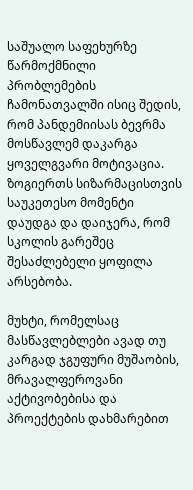საშუალო საფეხურზე წარმოქმნილი პრობლემების ჩამონათვალში ისიც შედის, რომ პანდემიისას ბევრმა მოსწავლემ დაკარგა ყოველგვარი მოტივაცია. ზოგიერთს სიზარმაცისთვის საუკეთესო მომენტი დაუდგა და დაიჯერა, რომ სკოლის გარეშეც შესაძლებელი ყოფილა არსებობა.

მუხტი, რომელსაც მასწავლებლები ავად თუ კარგად ჯგუფური მუშაობის, მრავალფეროვანი აქტივობებისა და პროექტების დახმარებით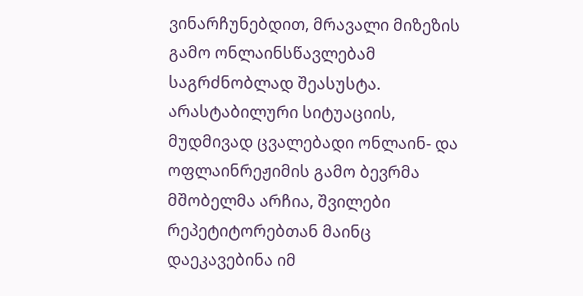ვინარჩუნებდით, მრავალი მიზეზის გამო ონლაინსწავლებამ საგრძნობლად შეასუსტა. არასტაბილური სიტუაციის, მუდმივად ცვალებადი ონლაინ- და ოფლაინრეჟიმის გამო ბევრმა მშობელმა არჩია, შვილები რეპეტიტორებთან მაინც დაეკავებინა იმ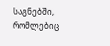საგნებში, რომლებიც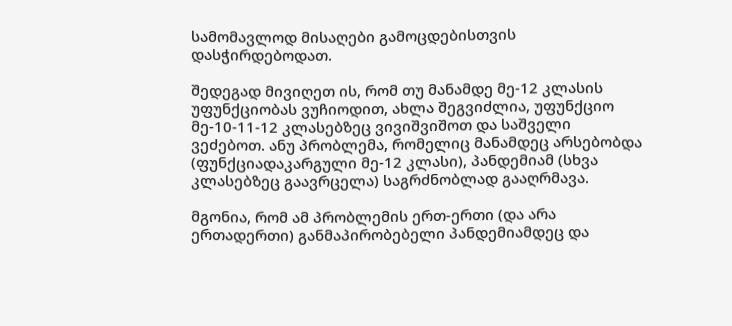სამომავლოდ მისაღები გამოცდებისთვის დასჭირდებოდათ.

შედეგად მივიღეთ ის, რომ თუ მანამდე მე-12 კლასის უფუნქციობას ვუჩიოდით, ახლა შეგვიძლია, უფუნქციო მე-10-11-12 კლასებზეც ვივიშვიშოთ და საშველი ვეძებოთ. ანუ პრობლემა, რომელიც მანამდეც არსებობდა (ფუნქციადაკარგული მე-12 კლასი), პანდემიამ (სხვა კლასებზეც გაავრცელა) საგრძნობლად გააღრმავა.

მგონია, რომ ამ პრობლემის ერთ-ერთი (და არა ერთადერთი) განმაპირობებელი პანდემიამდეც და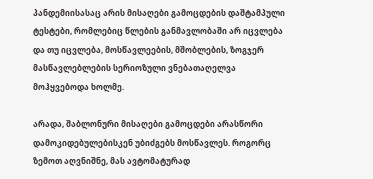პანდემიისასაც არის მისაღები გამოცდების დაშტამპული ტესტები, რომლებიც წლების განმავლობაში არ იცვლება და თუ იცვლება, მოსწავლეების, მშობლების, ზოგჯერ მასწავლებლების სერიოზული ვნებათაღელვა მოჰყვებოდა ხოლმე.

არადა, შაბლონური მისაღები გამოცდები არასწორი დამოკიდებულებისკენ უბიძგებს მოსწავლეს. როგორც ზემოთ აღვნიშნე, მას ავტომატურად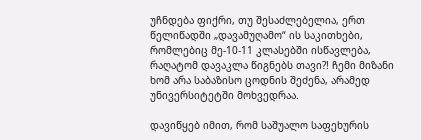უჩნდება ფიქრი, თუ შესაძლებელია, ერთ წელიწადში „დავამუღამო“ ის საკითხები, რომლებიც მე-10-11 კლასებში ისწავლება, რაღატომ დავაკლა წიგნებს თავი?! ჩემი მიზანი ხომ არა საბაზისო ცოდნის შეძენა, არამედ უნივერსიტეტში მოხვედრაა.

დავიწყებ იმით, რომ საშუალო საფეხურის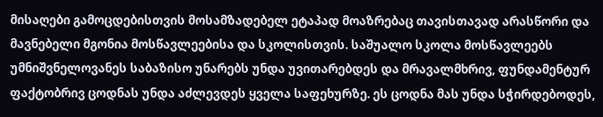მისაღები გამოცდებისთვის მოსამზადებელ ეტაპად მოაზრებაც თავისთავად არასწორი და მავნებელი მგონია მოსწავლეებისა და სკოლისთვის. საშუალო სკოლა მოსწავლეებს უმნიშვნელოვანეს საბაზისო უნარებს უნდა უვითარებდეს და მრავალმხრივ, ფუნდამენტურ ფაქტობრივ ცოდნას უნდა აძლევდეს ყველა საფეხურზე. ეს ცოდნა მას უნდა სჭირდებოდეს,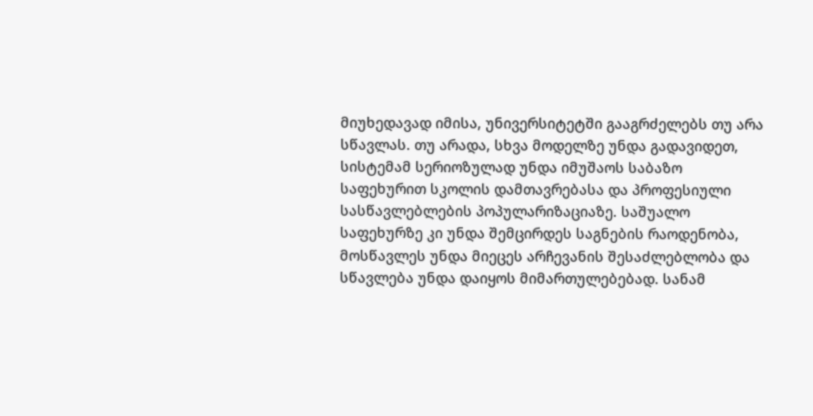მიუხედავად იმისა, უნივერსიტეტში გააგრძელებს თუ არა სწავლას. თუ არადა, სხვა მოდელზე უნდა გადავიდეთ, სისტემამ სერიოზულად უნდა იმუშაოს საბაზო საფეხურით სკოლის დამთავრებასა და პროფესიული სასწავლებლების პოპულარიზაციაზე. საშუალო საფეხურზე კი უნდა შემცირდეს საგნების რაოდენობა, მოსწავლეს უნდა მიეცეს არჩევანის შესაძლებლობა და სწავლება უნდა დაიყოს მიმართულებებად. სანამ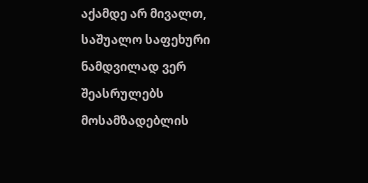აქამდე არ მივალთ, საშუალო საფეხური ნამდვილად ვერ შეასრულებს მოსამზადებლის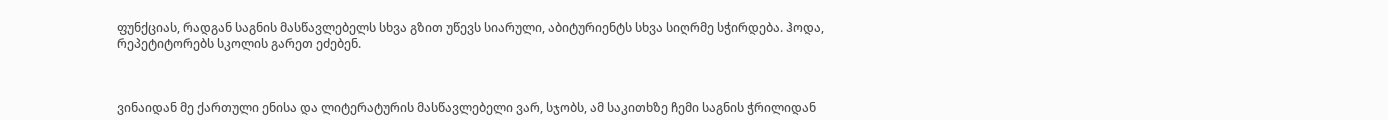ფუნქციას, რადგან საგნის მასწავლებელს სხვა გზით უწევს სიარული, აბიტურიენტს სხვა სიღრმე სჭირდება. ჰოდა, რეპეტიტორებს სკოლის გარეთ ეძებენ.



ვინაიდან მე ქართული ენისა და ლიტერატურის მასწავლებელი ვარ, სჯობს, ამ საკითხზე ჩემი საგნის ჭრილიდან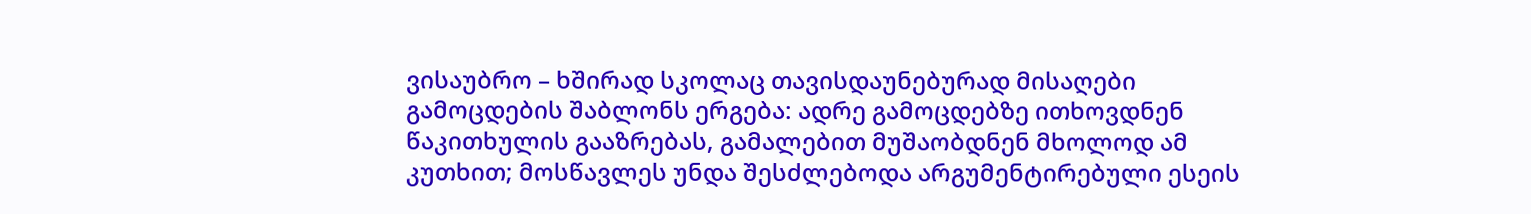ვისაუბრო – ხშირად სკოლაც თავისდაუნებურად მისაღები გამოცდების შაბლონს ერგება: ადრე გამოცდებზე ითხოვდნენ წაკითხულის გააზრებას, გამალებით მუშაობდნენ მხოლოდ ამ კუთხით; მოსწავლეს უნდა შესძლებოდა არგუმენტირებული ესეის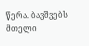წერა. ბავშვებს მთელი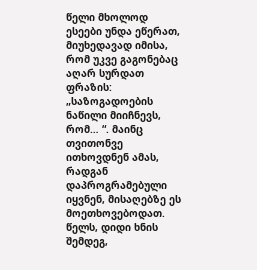წელი მხოლოდ ესეები უნდა ეწერათ, მიუხედავად იმისა, რომ უკვე გაგონებაც აღარ სურდათ ფრაზის: „საზოგადოების ნაწილი მიიჩნევს, რომ… “. მაინც თვითონვე ითხოვდნენ ამას, რადგან დაპროგრამებული იყვნენ, მისაღებზე ეს მოეთხოვებოდათ. წელს, დიდი ხნის შემდეგ,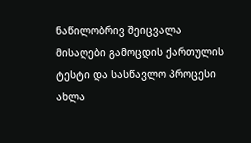ნაწილობრივ შეიცვალა მისაღები გამოცდის ქართულის ტესტი და სასწავლო პროცესი ახლა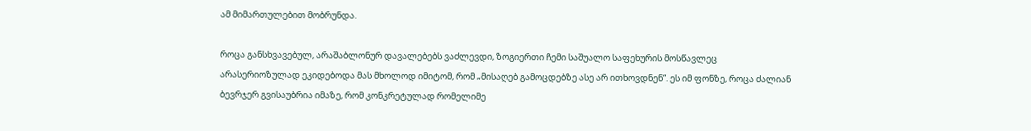ამ მიმართულებით მობრუნდა.

როცა განსხვავებულ, არაშაბლონურ დავალებებს ვაძლევდი, ზოგიერთი ჩემი საშუალო საფეხურის მოსწავლეც არასერიოზულად ეკიდებოდა მას მხოლოდ იმიტომ, რომ „მისაღებ გამოცდებზე ასე არ ითხოვდნენ“. ეს იმ ფონზე, როცა ძალიან ბევრჯერ გვისაუბრია იმაზე, რომ კონკრეტულად რომელიმე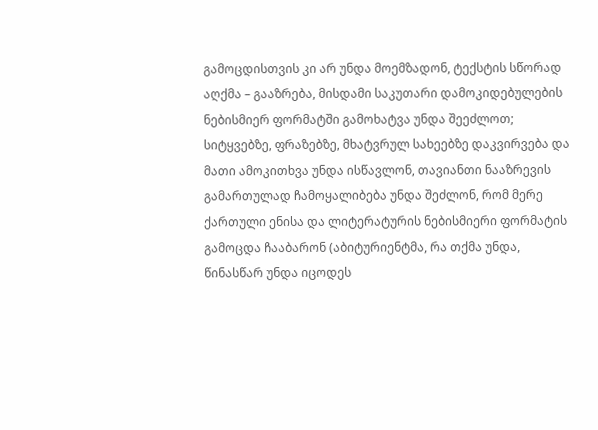გამოცდისთვის კი არ უნდა მოემზადონ, ტექსტის სწორად აღქმა – გააზრება, მისდამი საკუთარი დამოკიდებულების ნებისმიერ ფორმატში გამოხატვა უნდა შეეძლოთ; სიტყვებზე, ფრაზებზე, მხატვრულ სახეებზე დაკვირვება და მათი ამოკითხვა უნდა ისწავლონ, თავიანთი ნააზრევის გამართულად ჩამოყალიბება უნდა შეძლონ, რომ მერე ქართული ენისა და ლიტერატურის ნებისმიერი ფორმატის გამოცდა ჩააბარონ (აბიტურიენტმა, რა თქმა უნდა, წინასწარ უნდა იცოდეს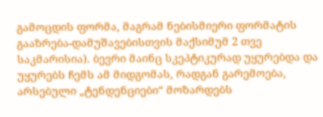გამოცდის ფორმა, მაგრამ ნებისმიერი ფორმატის გააზრება-დამუშავებისთვის მაქსიმუმ 2 თვე საკმარისია). ბევრი მაინც სკეპტიკურად უყურებდა და უყურებს ჩემს ამ მიდგომას, რადგან გარემოება, არსებული „ტენდენციები“ მოზარდებს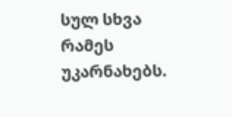სულ სხვა რამეს უკარნახებს.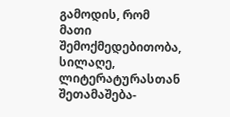გამოდის, რომ მათი შემოქმედებითობა, სილაღე, ლიტერატურასთან შეთამაშება-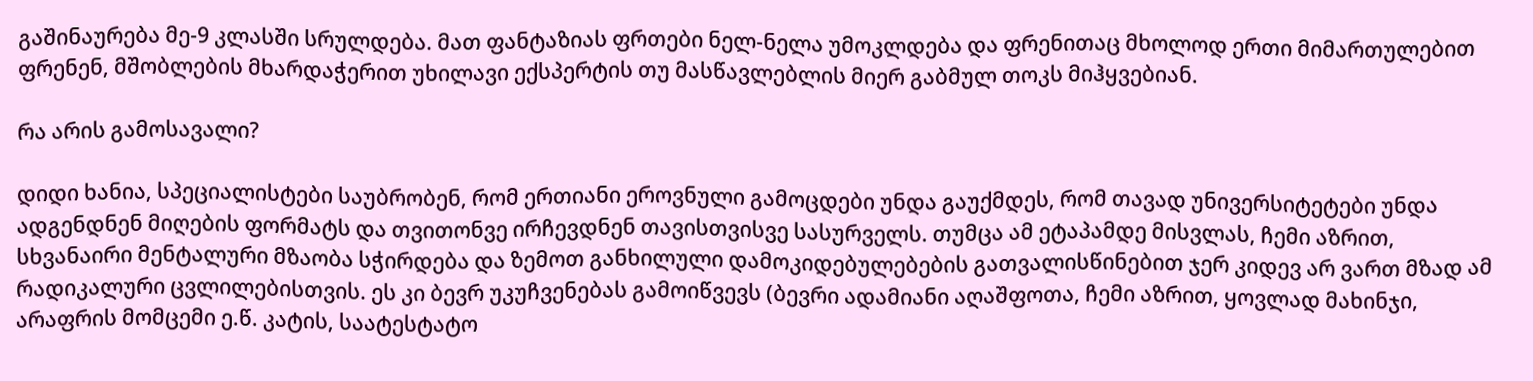გაშინაურება მე-9 კლასში სრულდება. მათ ფანტაზიას ფრთები ნელ-ნელა უმოკლდება და ფრენითაც მხოლოდ ერთი მიმართულებით ფრენენ, მშობლების მხარდაჭერით უხილავი ექსპერტის თუ მასწავლებლის მიერ გაბმულ თოკს მიჰყვებიან.

რა არის გამოსავალი?

დიდი ხანია, სპეციალისტები საუბრობენ, რომ ერთიანი ეროვნული გამოცდები უნდა გაუქმდეს, რომ თავად უნივერსიტეტები უნდა ადგენდნენ მიღების ფორმატს და თვითონვე ირჩევდნენ თავისთვისვე სასურველს. თუმცა ამ ეტაპამდე მისვლას, ჩემი აზრით, სხვანაირი მენტალური მზაობა სჭირდება და ზემოთ განხილული დამოკიდებულებების გათვალისწინებით ჯერ კიდევ არ ვართ მზად ამ რადიკალური ცვლილებისთვის. ეს კი ბევრ უკუჩვენებას გამოიწვევს (ბევრი ადამიანი აღაშფოთა, ჩემი აზრით, ყოვლად მახინჯი, არაფრის მომცემი ე.წ. კატის, საატესტატო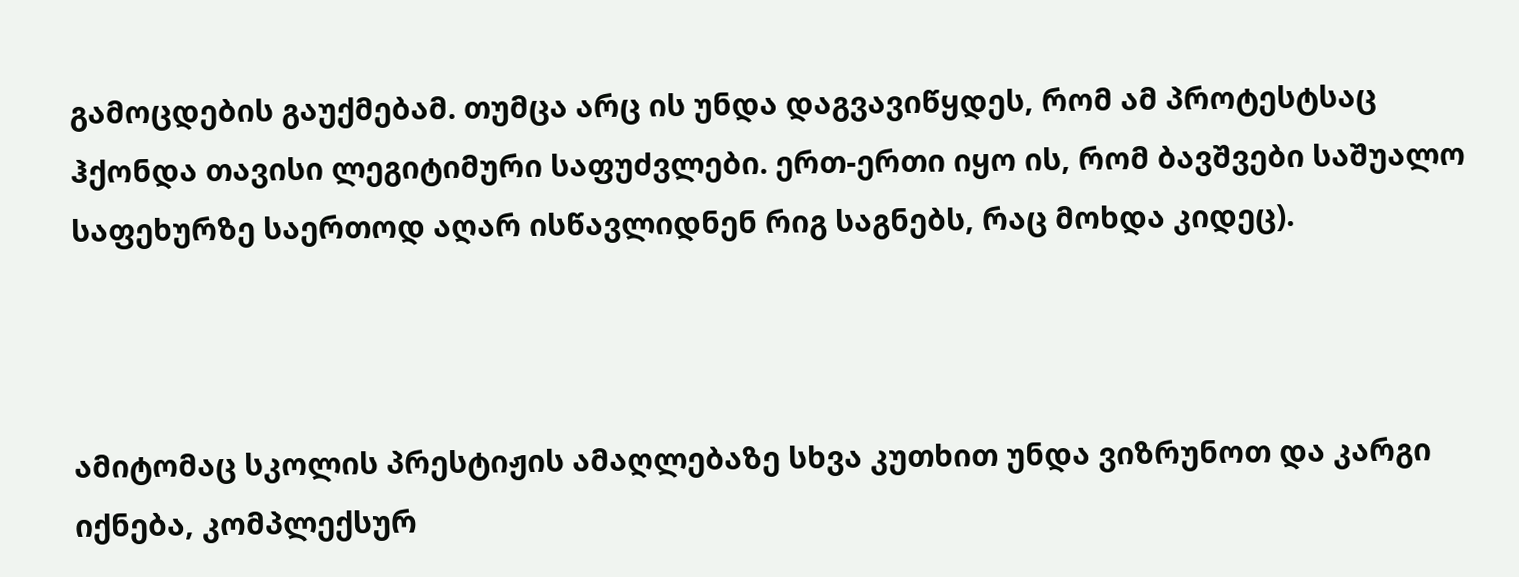გამოცდების გაუქმებამ. თუმცა არც ის უნდა დაგვავიწყდეს, რომ ამ პროტესტსაც ჰქონდა თავისი ლეგიტიმური საფუძვლები. ერთ-ერთი იყო ის, რომ ბავშვები საშუალო საფეხურზე საერთოდ აღარ ისწავლიდნენ რიგ საგნებს, რაც მოხდა კიდეც).



ამიტომაც სკოლის პრესტიჟის ამაღლებაზე სხვა კუთხით უნდა ვიზრუნოთ და კარგი იქნება, კომპლექსურ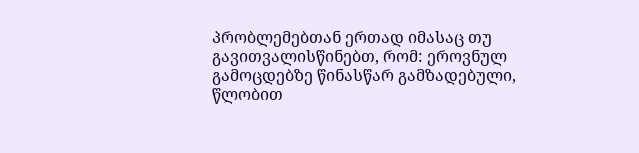პრობლემებთან ერთად იმასაც თუ გავითვალისწინებთ, რომ: ეროვნულ გამოცდებზე წინასწარ გამზადებული, წლობით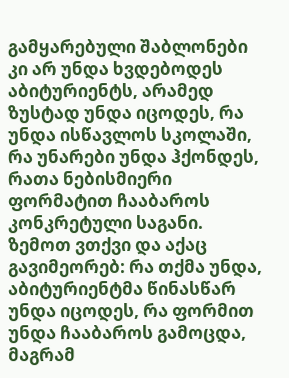გამყარებული შაბლონები კი არ უნდა ხვდებოდეს აბიტურიენტს, არამედ ზუსტად უნდა იცოდეს, რა უნდა ისწავლოს სკოლაში, რა უნარები უნდა ჰქონდეს, რათა ნებისმიერი ფორმატით ჩააბაროს კონკრეტული საგანი. ზემოთ ვთქვი და აქაც გავიმეორებ: რა თქმა უნდა, აბიტურიენტმა წინასწარ უნდა იცოდეს, რა ფორმით უნდა ჩააბაროს გამოცდა, მაგრამ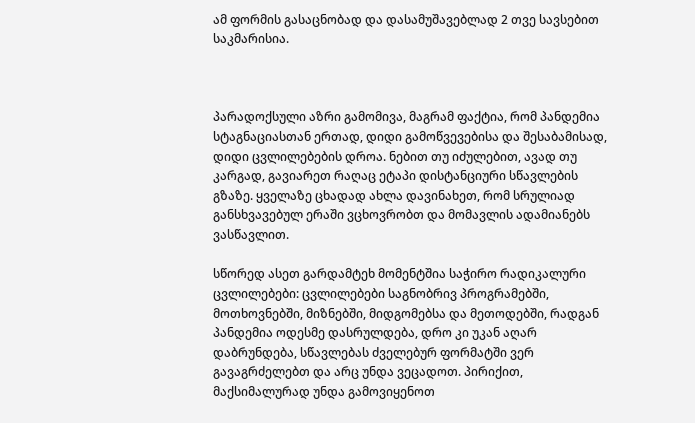ამ ფორმის გასაცნობად და დასამუშავებლად 2 თვე სავსებით საკმარისია.



პარადოქსული აზრი გამომივა, მაგრამ ფაქტია, რომ პანდემია სტაგნაციასთან ერთად, დიდი გამოწვევებისა და შესაბამისად, დიდი ცვლილებების დროა. ნებით თუ იძულებით, ავად თუ კარგად, გავიარეთ რაღაც ეტაპი დისტანციური სწავლების გზაზე. ყველაზე ცხადად ახლა დავინახეთ, რომ სრულიად განსხვავებულ ერაში ვცხოვრობთ და მომავლის ადამიანებს ვასწავლით.

სწორედ ასეთ გარდამტეხ მომენტშია საჭირო რადიკალური ცვლილებები: ცვლილებები საგნობრივ პროგრამებში, მოთხოვნებში, მიზნებში, მიდგომებსა და მეთოდებში, რადგან პანდემია ოდესმე დასრულდება, დრო კი უკან აღარ დაბრუნდება, სწავლებას ძველებურ ფორმატში ვერ გავაგრძელებთ და არც უნდა ვეცადოთ. პირიქით, მაქსიმალურად უნდა გამოვიყენოთ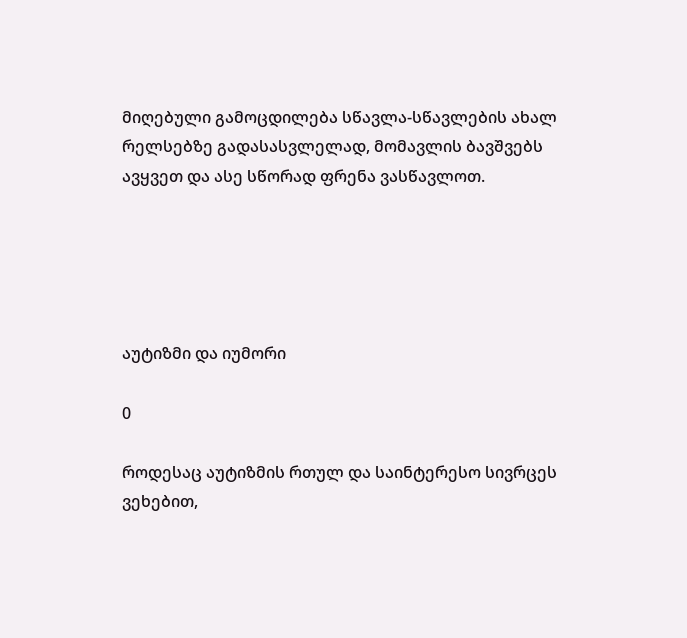მიღებული გამოცდილება სწავლა-სწავლების ახალ რელსებზე გადასასვლელად, მომავლის ბავშვებს ავყვეთ და ასე სწორად ფრენა ვასწავლოთ.





აუტიზმი და იუმორი

0

როდესაც აუტიზმის რთულ და საინტერესო სივრცეს ვეხებით,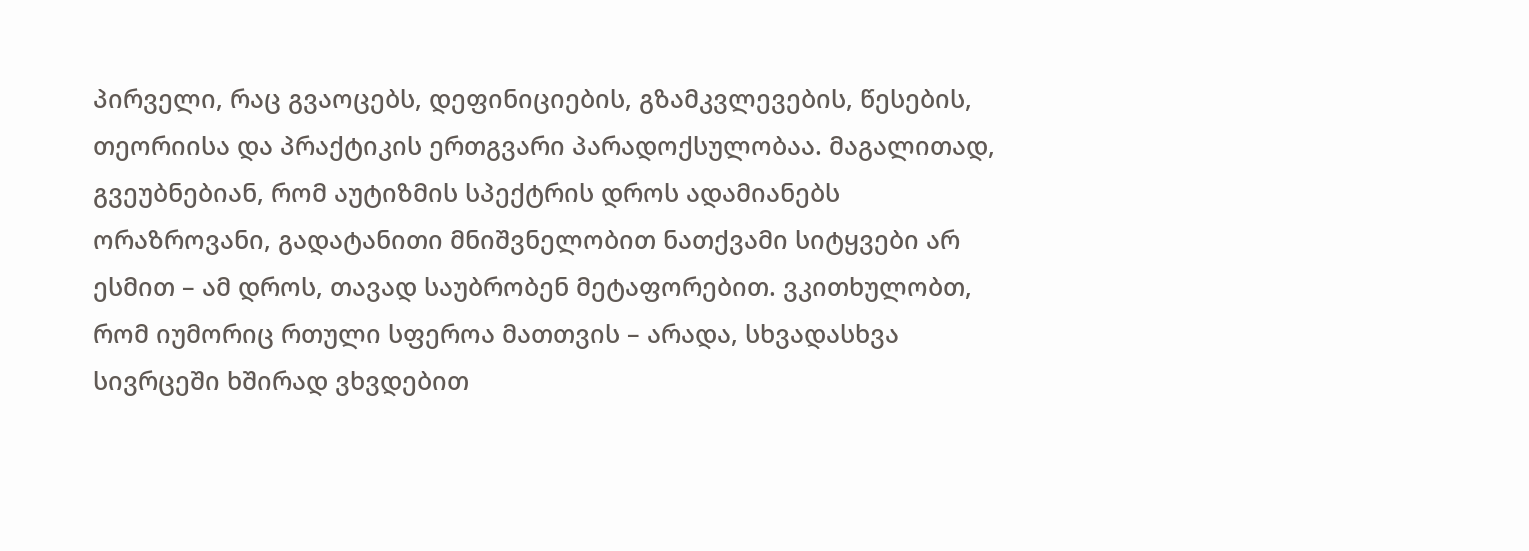პირველი, რაც გვაოცებს, დეფინიციების, გზამკვლევების, წესების, თეორიისა და პრაქტიკის ერთგვარი პარადოქსულობაა. მაგალითად, გვეუბნებიან, რომ აუტიზმის სპექტრის დროს ადამიანებს ორაზროვანი, გადატანითი მნიშვნელობით ნათქვამი სიტყვები არ ესმით – ამ დროს, თავად საუბრობენ მეტაფორებით. ვკითხულობთ, რომ იუმორიც რთული სფეროა მათთვის – არადა, სხვადასხვა სივრცეში ხშირად ვხვდებით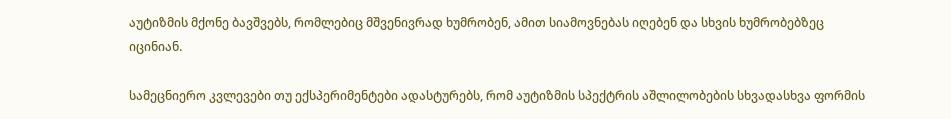აუტიზმის მქონე ბავშვებს, რომლებიც მშვენივრად ხუმრობენ, ამით სიამოვნებას იღებენ და სხვის ხუმრობებზეც იცინიან.

სამეცნიერო კვლევები თუ ექსპერიმენტები ადასტურებს, რომ აუტიზმის სპექტრის აშლილობების სხვადასხვა ფორმის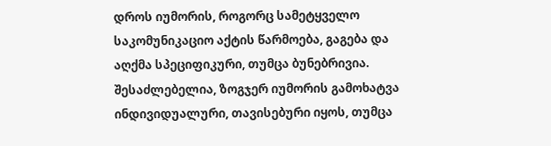დროს იუმორის, როგორც სამეტყველო საკომუნიკაციო აქტის წარმოება, გაგება და აღქმა სპეციფიკური, თუმცა ბუნებრივია. შესაძლებელია, ზოგჯერ იუმორის გამოხატვა ინდივიდუალური, თავისებური იყოს, თუმცა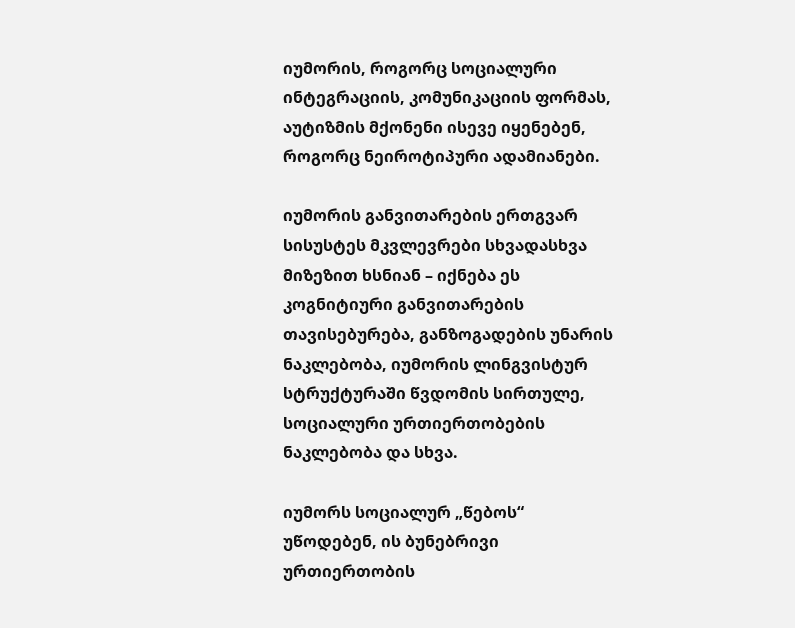იუმორის, როგორც სოციალური ინტეგრაციის, კომუნიკაციის ფორმას, აუტიზმის მქონენი ისევე იყენებენ, როგორც ნეიროტიპური ადამიანები.

იუმორის განვითარების ერთგვარ სისუსტეს მკვლევრები სხვადასხვა მიზეზით ხსნიან – იქნება ეს კოგნიტიური განვითარების თავისებურება, განზოგადების უნარის ნაკლებობა, იუმორის ლინგვისტურ სტრუქტურაში წვდომის სირთულე, სოციალური ურთიერთობების ნაკლებობა და სხვა.

იუმორს სოციალურ „წებოს“ უწოდებენ, ის ბუნებრივი ურთიერთობის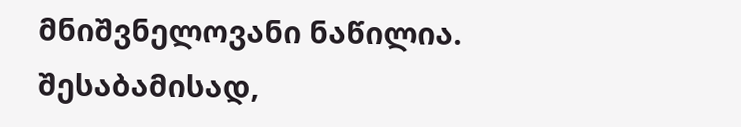მნიშვნელოვანი ნაწილია. შესაბამისად,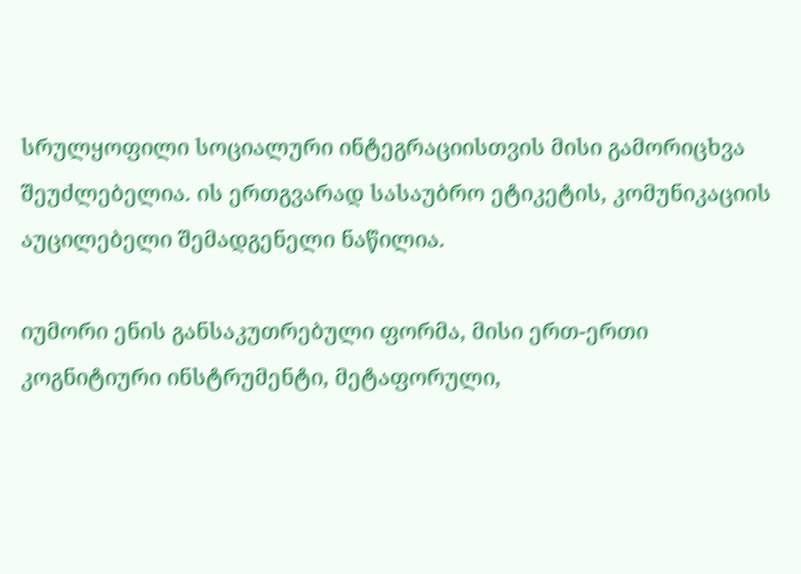სრულყოფილი სოციალური ინტეგრაციისთვის მისი გამორიცხვა შეუძლებელია. ის ერთგვარად სასაუბრო ეტიკეტის, კომუნიკაციის აუცილებელი შემადგენელი ნაწილია.

იუმორი ენის განსაკუთრებული ფორმა, მისი ერთ-ერთი კოგნიტიური ინსტრუმენტი, მეტაფორული,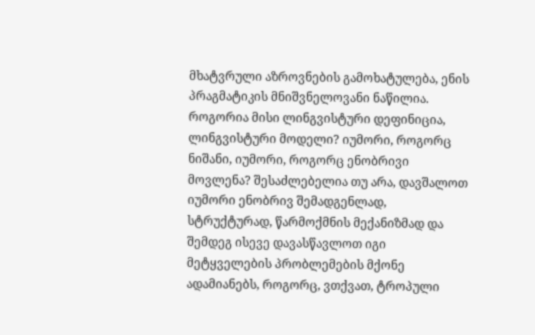მხატვრული აზროვნების გამოხატულება, ენის პრაგმატიკის მნიშვნელოვანი ნაწილია. როგორია მისი ლინგვისტური დეფინიცია, ლინგვისტური მოდელი? იუმორი, როგორც ნიშანი, იუმორი, როგორც ენობრივი მოვლენა? შესაძლებელია თუ არა, დავშალოთ იუმორი ენობრივ შემადგენლად, სტრუქტურად, წარმოქმნის მექანიზმად და შემდეგ ისევე დავასწავლოთ იგი მეტყველების პრობლემების მქონე ადამიანებს, როგორც, ვთქვათ, ტროპული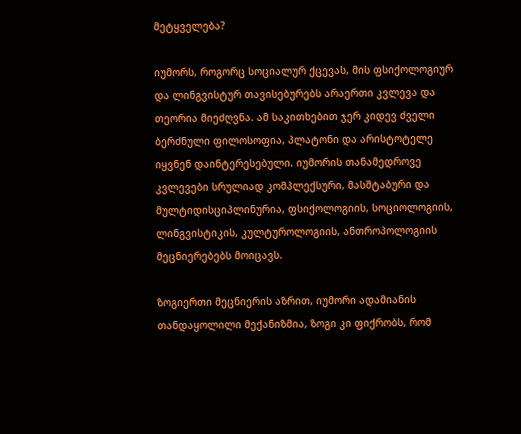მეტყველება?

იუმორს, როგორც სოციალურ ქცევას, მის ფსიქოლოგიურ და ლინგვისტურ თავისებურებს არაერთი კვლევა და თეორია მიეძღვნა. ამ საკითხებით ჯერ კიდევ ძველი ბერძნული ფილოსოფია, პლატონი და არისტოტელე იყვნენ დაინტერესებული. იუმორის თანამედროვე კვლევები სრულიად კომპლექსური, მასშტაბური და მულტიდისციპლინურია, ფსიქოლოგიის, სოციოლოგიის, ლინგვისტიკის, კულტუროლოგიის, ანთროპოლოგიის მეცნიერებებს მოიცავს.

ზოგიერთი მეცნიერის აზრით, იუმორი ადამიანის თანდაყოლილი მექანიზმია, ზოგი კი ფიქრობს, რომ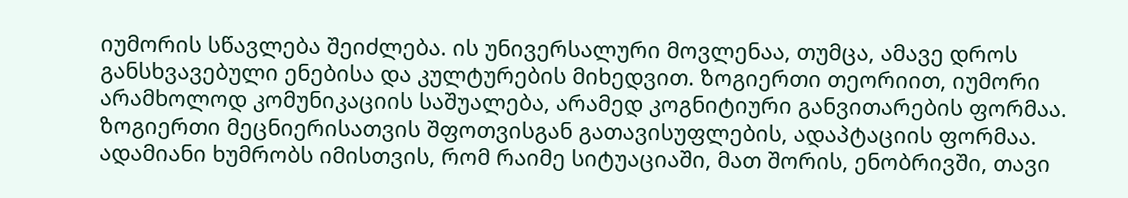იუმორის სწავლება შეიძლება. ის უნივერსალური მოვლენაა, თუმცა, ამავე დროს განსხვავებული ენებისა და კულტურების მიხედვით. ზოგიერთი თეორიით, იუმორი არამხოლოდ კომუნიკაციის საშუალება, არამედ კოგნიტიური განვითარების ფორმაა. ზოგიერთი მეცნიერისათვის შფოთვისგან გათავისუფლების, ადაპტაციის ფორმაა. ადამიანი ხუმრობს იმისთვის, რომ რაიმე სიტუაციაში, მათ შორის, ენობრივში, თავი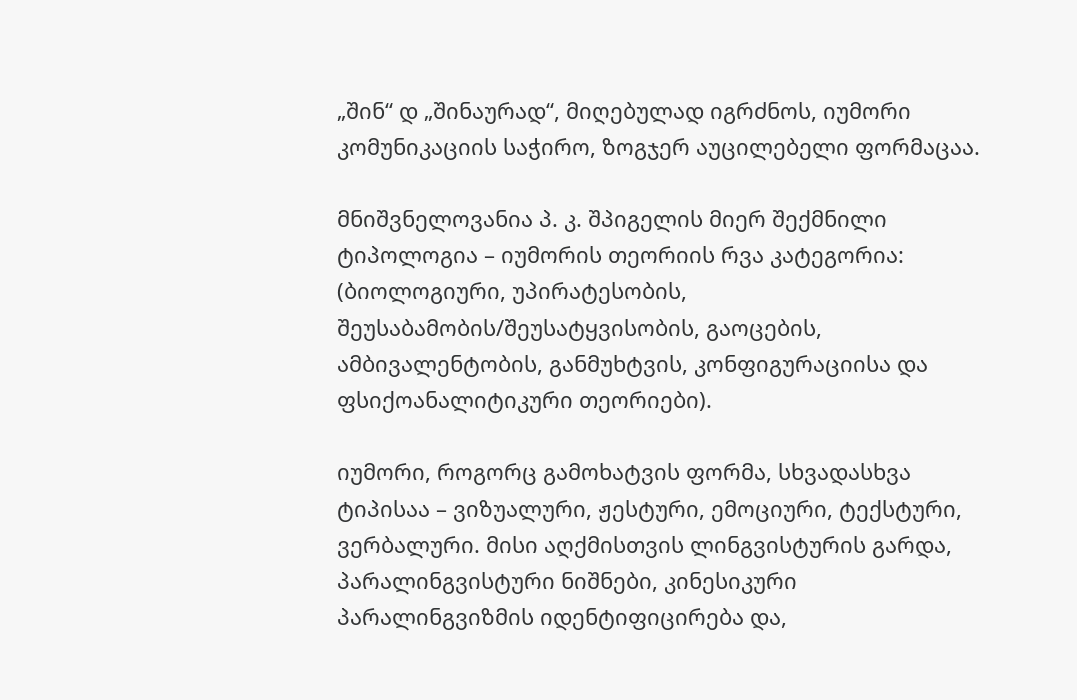„შინ“ დ „შინაურად“, მიღებულად იგრძნოს, იუმორი კომუნიკაციის საჭირო, ზოგჯერ აუცილებელი ფორმაცაა.

მნიშვნელოვანია პ. კ. შპიგელის მიერ შექმნილი ტიპოლოგია – იუმორის თეორიის რვა კატეგორია: (ბიოლოგიური, უპირატესობის, შეუსაბამობის/შეუსატყვისობის, გაოცების, ამბივალენტობის, განმუხტვის, კონფიგურაციისა და ფსიქოანალიტიკური თეორიები).

იუმორი, როგორც გამოხატვის ფორმა, სხვადასხვა ტიპისაა – ვიზუალური, ჟესტური, ემოციური, ტექსტური, ვერბალური. მისი აღქმისთვის ლინგვისტურის გარდა, პარალინგვისტური ნიშნები, კინესიკური პარალინგვიზმის იდენტიფიცირება და,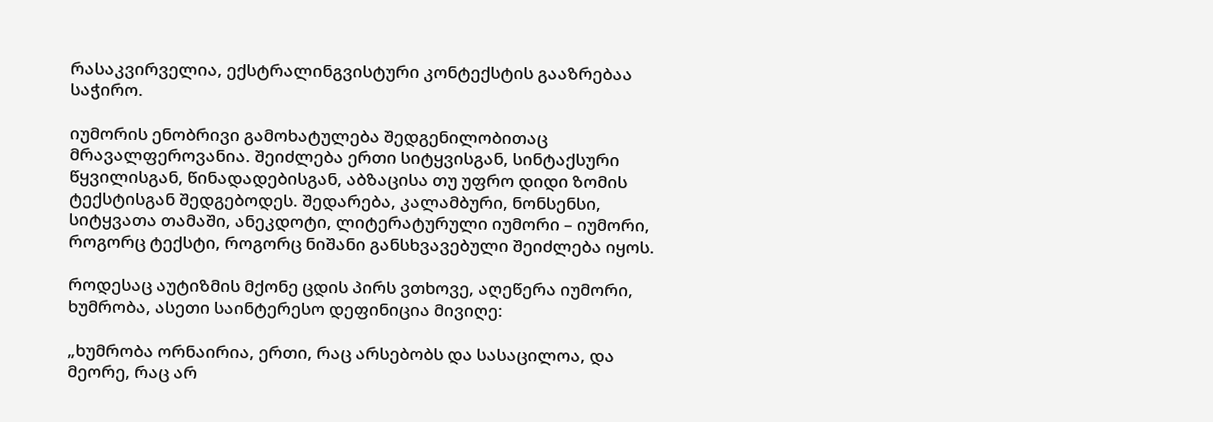რასაკვირველია, ექსტრალინგვისტური კონტექსტის გააზრებაა საჭირო.

იუმორის ენობრივი გამოხატულება შედგენილობითაც მრავალფეროვანია. შეიძლება ერთი სიტყვისგან, სინტაქსური წყვილისგან, წინადადებისგან, აბზაცისა თუ უფრო დიდი ზომის ტექსტისგან შედგებოდეს. შედარება, კალამბური, ნონსენსი, სიტყვათა თამაში, ანეკდოტი, ლიტერატურული იუმორი – იუმორი, როგორც ტექსტი, როგორც ნიშანი განსხვავებული შეიძლება იყოს.

როდესაც აუტიზმის მქონე ცდის პირს ვთხოვე, აღეწერა იუმორი, ხუმრობა, ასეთი საინტერესო დეფინიცია მივიღე:

„ხუმრობა ორნაირია, ერთი, რაც არსებობს და სასაცილოა, და მეორე, რაც არ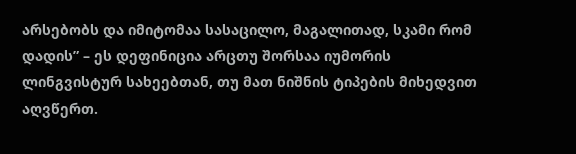არსებობს და იმიტომაა სასაცილო, მაგალითად, სკამი რომ დადის” – ეს დეფინიცია არცთუ შორსაა იუმორის ლინგვისტურ სახეებთან, თუ მათ ნიშნის ტიპების მიხედვით აღვწერთ.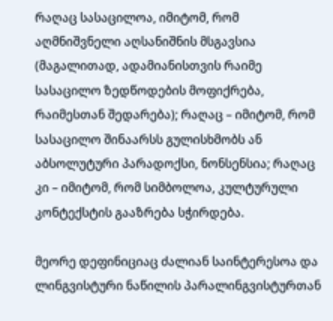რაღაც სასაცილოა, იმიტომ, რომ აღმნიშვნელი აღსანიშნის მსგავსია (მაგალითად, ადამიანისთვის რაიმე სასაცილო ზედწოდების მოფიქრება, რაიმესთან შედარება); რაღაც – იმიტომ, რომ სასაცილო შინაარსს გულისხმობს ან აბსოლუტური პარადოქსი, ნონსენსია; რაღაც კი – იმიტომ, რომ სიმბოლოა, კულტურული კონტექსტის გააზრება სჭირდება.

მეორე დეფინიციაც ძალიან საინტერესოა და ლინგვისტური ნაწილის პარალინგვისტურთან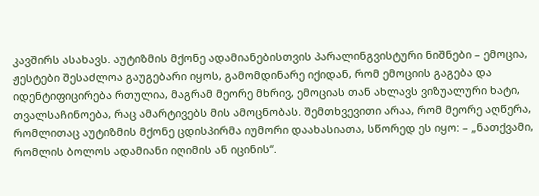კავშირს ასახავს. აუტიზმის მქონე ადამიანებისთვის პარალინგვისტური ნიშნები – ემოცია, ჟესტები შესაძლოა გაუგებარი იყოს, გამომდინარე იქიდან, რომ ემოციის გაგება და იდენტიფიცირება რთულია, მაგრამ მეორე მხრივ, ემოციას თან ახლავს ვიზუალური ხატი, თვალსაჩინოება, რაც ამარტივებს მის ამოცნობას. შემთხვევითი არაა, რომ მეორე აღწერა, რომლითაც აუტიზმის მქონე ცდისპირმა იუმორი დაახასიათა, სწორედ ეს იყო: – „ნათქვამი, რომლის ბოლოს ადამიანი იღიმის ან იცინის“.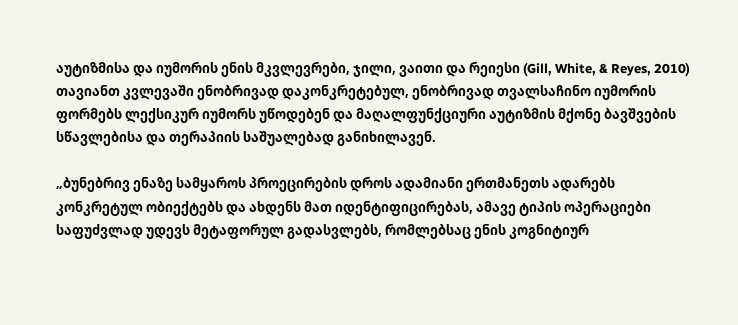აუტიზმისა და იუმორის ენის მკვლევრები, ჯილი, ვაითი და რეიესი (Gill, White, & Reyes, 2010) თავიანთ კვლევაში ენობრივად დაკონკრეტებულ, ენობრივად თვალსაჩინო იუმორის ფორმებს ლექსიკურ იუმორს უწოდებენ და მაღალფუნქციური აუტიზმის მქონე ბავშვების სწავლებისა და თერაპიის საშუალებად განიხილავენ.

„ბუნებრივ ენაზე სამყაროს პროეცირების დროს ადამიანი ერთმანეთს ადარებს კონკრეტულ ობიექტებს და ახდენს მათ იდენტიფიცირებას, ამავე ტიპის ოპერაციები საფუძვლად უდევს მეტაფორულ გადასვლებს, რომლებსაც ენის კოგნიტიურ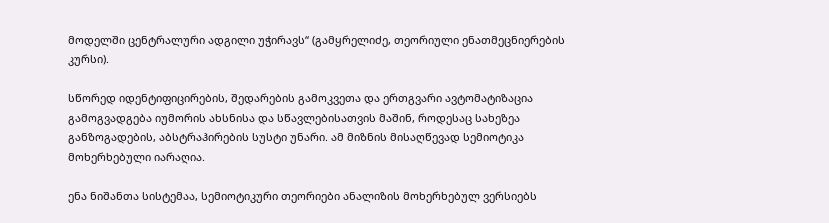მოდელში ცენტრალური ადგილი უჭირავს“ (გამყრელიძე, თეორიული ენათმეცნიერების კურსი).

სწორედ იდენტიფიცირების, შედარების გამოკვეთა და ერთგვარი ავტომატიზაცია გამოგვადგება იუმორის ახსნისა და სწავლებისათვის მაშინ, როდესაც სახეზეა განზოგადების, აბსტრაჰირების სუსტი უნარი. ამ მიზნის მისაღწევად სემიოტიკა მოხერხებული იარაღია.

ენა ნიშანთა სისტემაა, სემიოტიკური თეორიები ანალიზის მოხერხებულ ვერსიებს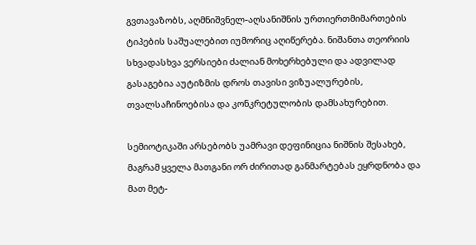გვთავაზობს, აღმნიშვნელ-აღსანიშნის ურთიერთმიმართების ტიპების საშუალებით იუმორიც აღიწერება. ნიშანთა თეორიის სხვადასხვა ვერსიები ძალიან მოხერხებული და ადვილად გასაგებია აუტიზმის დროს თავისი ვიზუალურების, თვალსაჩინოებისა და კონკრეტულობის დამსახურებით.

სემიოტიკაში არსებობს უამრავი დეფინიცია ნიშნის შესახებ, მაგრამ ყველა მათგანი ორ ძირითად განმარტებას ეყრდნობა და მათ მეტ-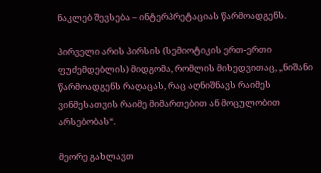ნაკლებ შევსება – ინტერპრეტაციას წარმოადგენს.

პირველი არის პირსის (სემიოტიკის ერთ-ერთი ფუძემდებლის) მიდგომა, რომლის მიხედვითაც, „ნიშანი წარმოადგენს რაღაცას, რაც აღნიშნავს რაიმეს ვინმესათვის რაიმე მიმართებით ან მოცულობით არსებობას“.

მეორე გახლავთ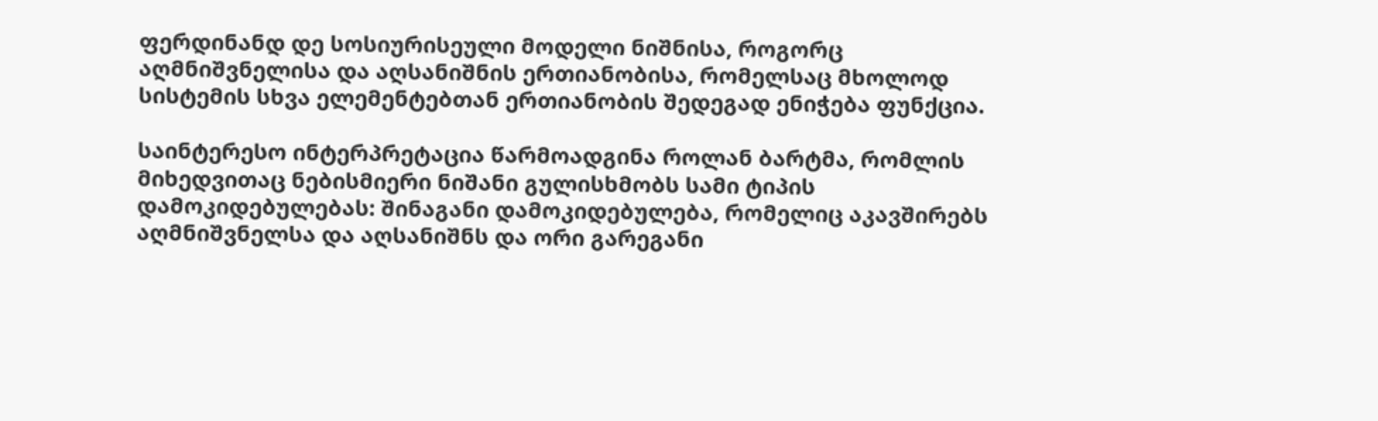ფერდინანდ დე სოსიურისეული მოდელი ნიშნისა, როგორც აღმნიშვნელისა და აღსანიშნის ერთიანობისა, რომელსაც მხოლოდ სისტემის სხვა ელემენტებთან ერთიანობის შედეგად ენიჭება ფუნქცია.

საინტერესო ინტერპრეტაცია წარმოადგინა როლან ბარტმა, რომლის მიხედვითაც ნებისმიერი ნიშანი გულისხმობს სამი ტიპის დამოკიდებულებას: შინაგანი დამოკიდებულება, რომელიც აკავშირებს აღმნიშვნელსა და აღსანიშნს და ორი გარეგანი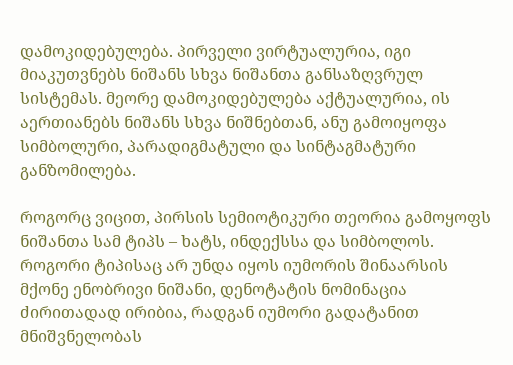დამოკიდებულება. პირველი ვირტუალურია, იგი მიაკუთვნებს ნიშანს სხვა ნიშანთა განსაზღვრულ სისტემას. მეორე დამოკიდებულება აქტუალურია, ის აერთიანებს ნიშანს სხვა ნიშნებთან, ანუ გამოიყოფა სიმბოლური, პარადიგმატული და სინტაგმატური განზომილება.

როგორც ვიცით, პირსის სემიოტიკური თეორია გამოყოფს ნიშანთა სამ ტიპს – ხატს, ინდექსსა და სიმბოლოს. როგორი ტიპისაც არ უნდა იყოს იუმორის შინაარსის მქონე ენობრივი ნიშანი, დენოტატის ნომინაცია ძირითადად ირიბია, რადგან იუმორი გადატანით მნიშვნელობას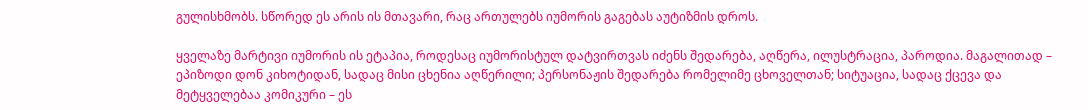გულისხმობს. სწორედ ეს არის ის მთავარი, რაც ართულებს იუმორის გაგებას აუტიზმის დროს.

ყველაზე მარტივი იუმორის ის ეტაპია, როდესაც იუმორისტულ დატვირთვას იძენს შედარება, აღწერა, ილუსტრაცია, პაროდია. მაგალითად – ეპიზოდი დონ კიხოტიდან, სადაც მისი ცხენია აღწერილი; პერსონაჟის შედარება რომელიმე ცხოველთან; სიტუაცია, სადაც ქცევა და მეტყველებაა კომიკური – ეს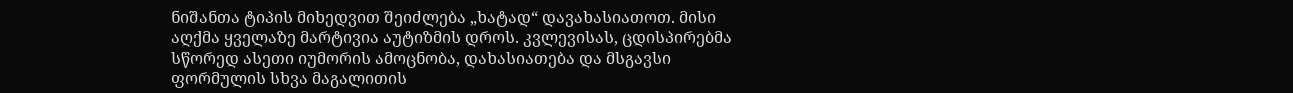ნიშანთა ტიპის მიხედვით შეიძლება „ხატად“ დავახასიათოთ. მისი აღქმა ყველაზე მარტივია აუტიზმის დროს. კვლევისას, ცდისპირებმა სწორედ ასეთი იუმორის ამოცნობა, დახასიათება და მსგავსი ფორმულის სხვა მაგალითის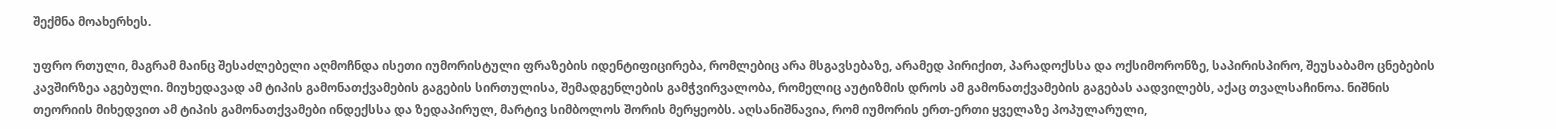შექმნა მოახერხეს.

უფრო რთული, მაგრამ მაინც შესაძლებელი აღმოჩნდა ისეთი იუმორისტული ფრაზების იდენტიფიცირება, რომლებიც არა მსგავსებაზე, არამედ პირიქით, პარადოქსსა და ოქსიმორონზე, საპირისპირო, შეუსაბამო ცნებების კავშირზეა აგებული. მიუხედავად ამ ტიპის გამონათქვამების გაგების სირთულისა, შემადგენლების გამჭვირვალობა, რომელიც აუტიზმის დროს ამ გამონათქვამების გაგებას აადვილებს, აქაც თვალსაჩინოა. ნიშნის თეორიის მიხედვით ამ ტიპის გამონათქვამები ინდექსსა და ზედაპირულ, მარტივ სიმბოლოს შორის მერყეობს. აღსანიშნავია, რომ იუმორის ერთ-ერთი ყველაზე პოპულარული,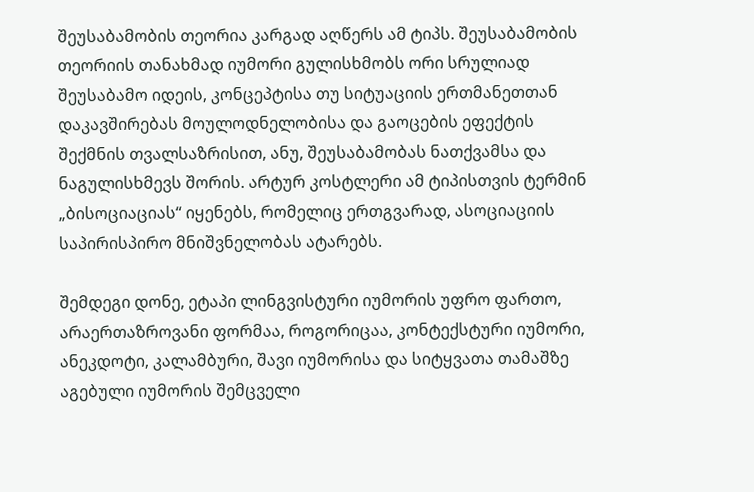შეუსაბამობის თეორია კარგად აღწერს ამ ტიპს. შეუსაბამობის თეორიის თანახმად იუმორი გულისხმობს ორი სრულიად შეუსაბამო იდეის, კონცეპტისა თუ სიტუაციის ერთმანეთთან დაკავშირებას მოულოდნელობისა და გაოცების ეფექტის შექმნის თვალსაზრისით, ანუ, შეუსაბამობას ნათქვამსა და ნაგულისხმევს შორის. არტურ კოსტლერი ამ ტიპისთვის ტერმინ „ბისოციაციას“ იყენებს, რომელიც ერთგვარად, ასოციაციის საპირისპირო მნიშვნელობას ატარებს.

შემდეგი დონე, ეტაპი ლინგვისტური იუმორის უფრო ფართო, არაერთაზროვანი ფორმაა, როგორიცაა, კონტექსტური იუმორი, ანეკდოტი, კალამბური, შავი იუმორისა და სიტყვათა თამაშზე აგებული იუმორის შემცველი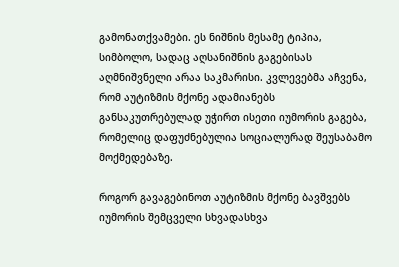გამონათქვამები. ეს ნიშნის მესამე ტიპია, სიმბოლო, სადაც აღსანიშნის გაგებისას აღმნიშვნელი არაა საკმარისი. კვლევებმა აჩვენა, რომ აუტიზმის მქონე ადამიანებს განსაკუთრებულად უჭირთ ისეთი იუმორის გაგება, რომელიც დაფუძნებულია სოციალურად შეუსაბამო მოქმედებაზე.

როგორ გავაგებინოთ აუტიზმის მქონე ბავშვებს იუმორის შემცველი სხვადასხვა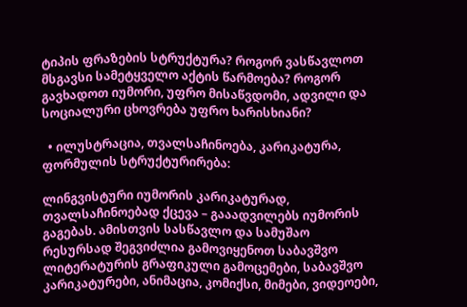ტიპის ფრაზების სტრუქტურა? როგორ ვასწავლოთ მსგავსი სამეტყველო აქტის წარმოება? როგორ გავხადოთ იუმორი, უფრო მისაწვდომი, ადვილი და სოციალური ცხოვრება უფრო ხარისხიანი?

  • ილუსტრაცია, თვალსაჩინოება, კარიკატურა, ფორმულის სტრუქტურირება:

ლინგვისტური იუმორის კარიკატურად, თვალსაჩინოებად ქცევა – გააადვილებს იუმორის გაგებას. ამისთვის სასწავლო და სამუშაო რესურსად შეგვიძლია გამოვიყენოთ საბავშვო ლიტერატურის გრაფიკული გამოცემები, საბავშვო კარიკატურები, ანიმაცია, კომიქსი, მიმები, ვიდეოები,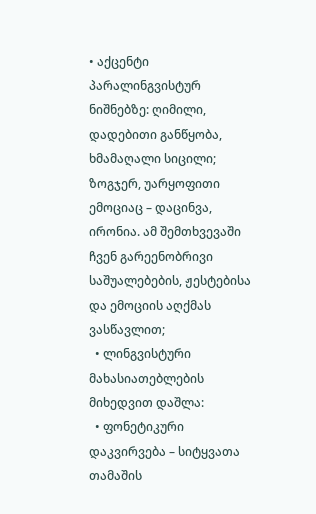• აქცენტი პარალინგვისტურ ნიშნებზე: ღიმილი, დადებითი განწყობა, ხმამაღალი სიცილი; ზოგჯერ, უარყოფითი ემოციაც – დაცინვა, ირონია. ამ შემთხვევაში ჩვენ გარეენობრივი საშუალებების, ჟესტებისა და ემოციის აღქმას ვასწავლით;
  • ლინგვისტური მახასიათებლების მიხედვით დაშლა:
  • ფონეტიკური დაკვირვება – სიტყვათა თამაშის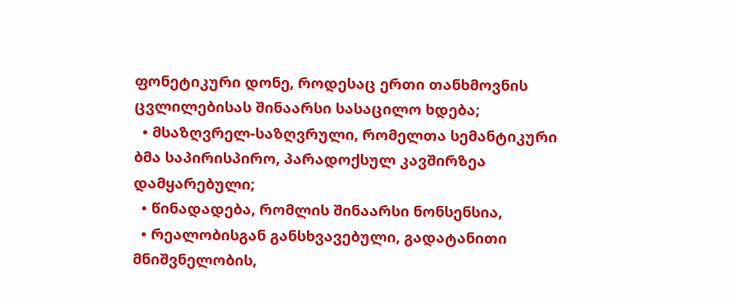ფონეტიკური დონე, როდესაც ერთი თანხმოვნის ცვლილებისას შინაარსი სასაცილო ხდება;
  • მსაზღვრელ-საზღვრული, რომელთა სემანტიკური ბმა საპირისპირო, პარადოქსულ კავშირზეა დამყარებული;
  • წინადადება, რომლის შინაარსი ნონსენსია,
  • რეალობისგან განსხვავებული, გადატანითი მნიშვნელობის,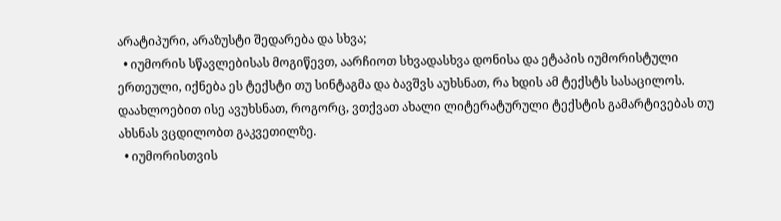არატიპური, არაზუსტი შედარება და სხვა;
  • იუმორის სწავლებისას მოგიწევთ, აარჩიოთ სხვადასხვა დონისა და ეტაპის იუმორისტული ერთეული, იქნება ეს ტექსტი თუ სინტაგმა და ბავშვს აუხსნათ, რა ხდის ამ ტექსტს სასაცილოს. დაახლოებით ისე ავუხსნათ, როგორც, ვთქვათ ახალი ლიტერატურული ტექსტის გამარტივებას თუ ახსნას ვცდილობთ გაკვეთილზე.
  • იუმორისთვის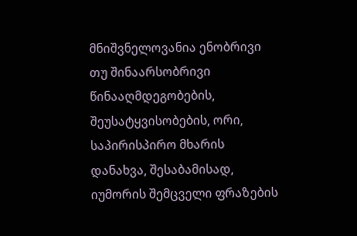მნიშვნელოვანია ენობრივი თუ შინაარსობრივი წინააღმდეგობების, შეუსატყვისობების, ორი, საპირისპირო მხარის დანახვა, შესაბამისად, იუმორის შემცველი ფრაზების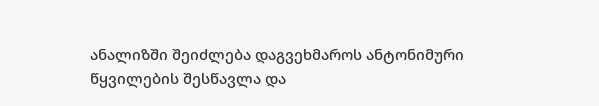ანალიზში შეიძლება დაგვეხმაროს ანტონიმური წყვილების შესწავლა და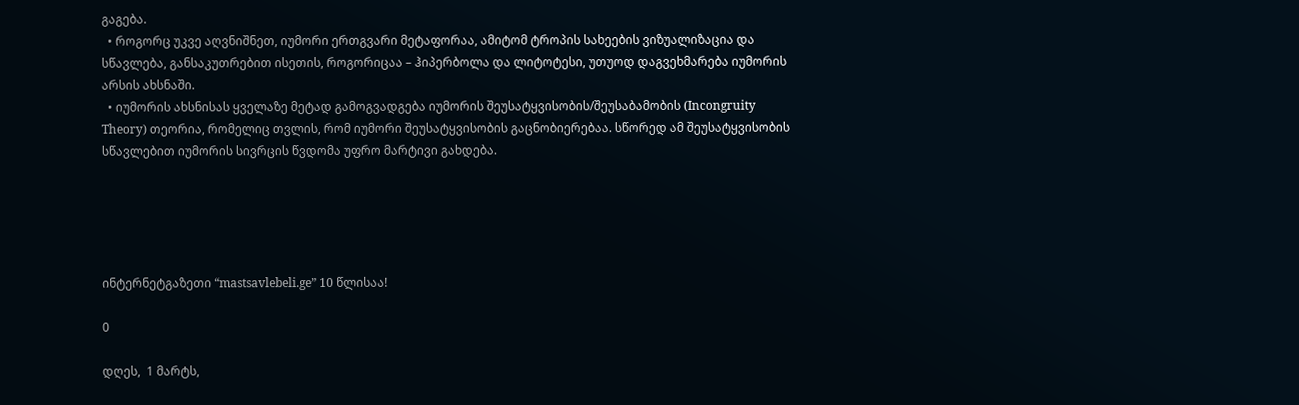გაგება.
  • როგორც უკვე აღვნიშნეთ, იუმორი ერთგვარი მეტაფორაა, ამიტომ ტროპის სახეების ვიზუალიზაცია და სწავლება, განსაკუთრებით ისეთის, როგორიცაა – ჰიპერბოლა და ლიტოტესი, უთუოდ დაგვეხმარება იუმორის არსის ახსნაში.
  • იუმორის ახსნისას ყველაზე მეტად გამოგვადგება იუმორის შეუსატყვისობის/შეუსაბამობის (Incongruity Theory) თეორია, რომელიც თვლის, რომ იუმორი შეუსატყვისობის გაცნობიერებაა. სწორედ ამ შეუსატყვისობის სწავლებით იუმორის სივრცის წვდომა უფრო მარტივი გახდება.





ინტერნეტგაზეთი “mastsavlebeli.ge” 10 წლისაა!

0

დღეს,  1 მარტს,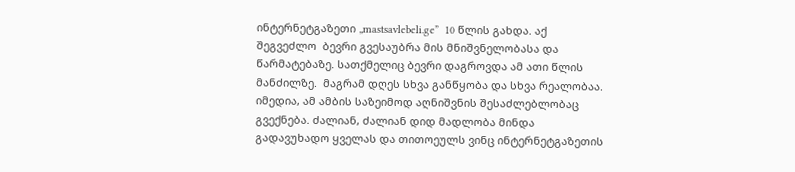ინტერნეტგაზეთი „mastsavlebeli.ge”  10 წლის გახდა. აქ შეგვეძლო  ბევრი გვესაუბრა მის მნიშვნელობასა და წარმატებაზე. სათქმელიც ბევრი დაგროვდა ამ ათი წლის მანძილზე.  მაგრამ დღეს სხვა განწყობა და სხვა რეალობაა. იმედია, ამ ამბის საზეიმოდ აღნიშვნის შესაძლებლობაც  გვექნება. ძალიან, ძალიან დიდ მადლობა მინდა გადავუხადო ყველას და თითოეულს ვინც ინტერნეტგაზეთის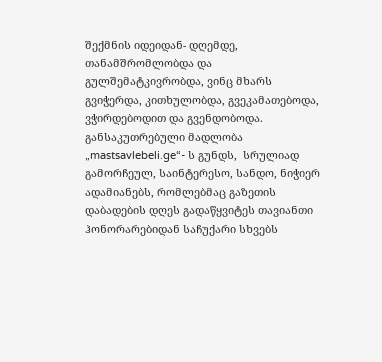შექმნის იდეიდან- დღემდე, თანამშრომლობდა და გულშემატკივრობდა, ვინც მხარს გვიჭერდა, კითხულობდა, გვეკამათებოდა, ვჭირდებოდით და გვენდობოდა.   განსაკუთრებული მადლობა   „mastsavlebeli.ge“- ს გუნდს,  სრულიად გამორჩეულ, საინტერესო, სანდო, ნიჭიერ ადამიანებს, რომლებმაც გაზეთის დაბადების დღეს გადაწყვიტეს თავიანთი ჰონორარებიდან საჩუქარი სხვებს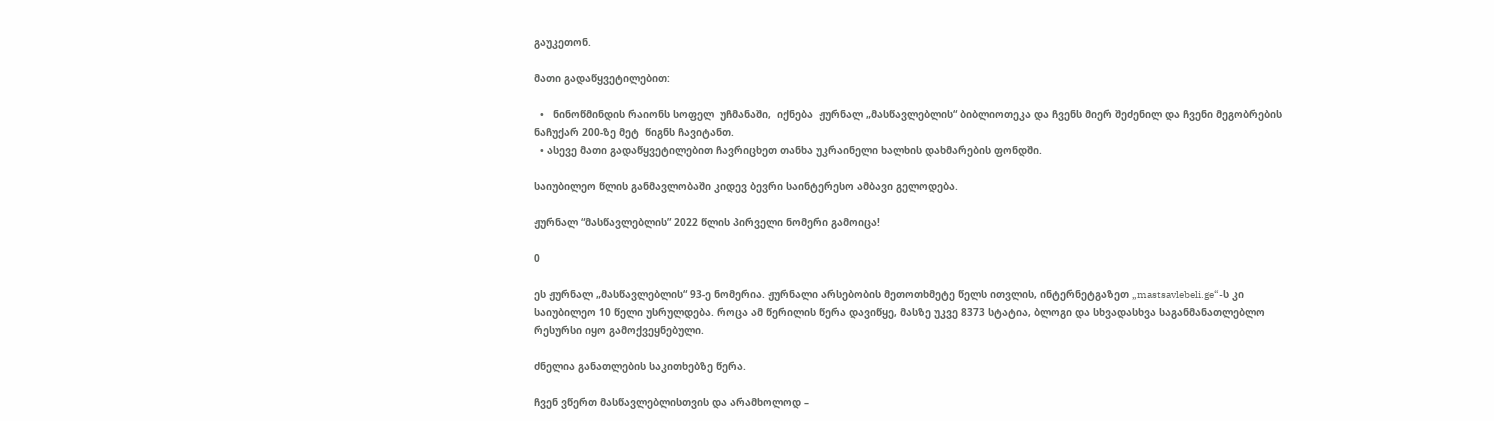გაუკეთონ.

მათი გადაწყვეტილებით:

  •   ნინოწმინდის რაიონს სოფელ  უჩმანაში,  იქნება  ჟურნალ „მასწავლებლის“ ბიბლიოთეკა და ჩვენს მიერ შეძენილ და ჩვენი მეგობრების  ნაჩუქარ 200-ზე მეტ  წიგნს ჩავიტანთ.
  • ასევე მათი გადაწყვეტილებით ჩავრიცხეთ თანხა უკრაინელი ხალხის დახმარების ფონდში.

საიუბილეო წლის განმავლობაში კიდევ ბევრი საინტერესო ამბავი გელოდება.

ჟურნალ “მასწავლებლის” 2022 წლის პირველი ნომერი გამოიცა!

0

ეს ჟურნალ „მასწავლებლის“ 93-ე ნომერია. ჟურნალი არსებობის მეთოთხმეტე წელს ითვლის, ინტერნეტგაზეთ „mastsavlebeli.ge“-ს კი საიუბილეო 10 წელი უსრულდება. როცა ამ წერილის წერა დავიწყე, მასზე უკვე 8373 სტატია, ბლოგი და სხვადასხვა საგანმანათლებლო რესურსი იყო გამოქვეყნებული.

ძნელია განათლების საკითხებზე წერა.

ჩვენ ვწერთ მასწავლებლისთვის და არამხოლოდ –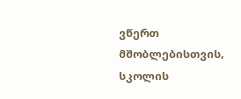ვწერთ მშობლებისთვის, სკოლის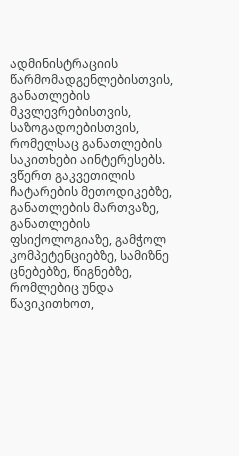ადმინისტრაციის წარმომადგენლებისთვის, განათლების მკვლევრებისთვის, საზოგადოებისთვის, რომელსაც განათლების საკითხები აინტერესებს. ვწერთ გაკვეთილის ჩატარების მეთოდიკებზე, განათლების მართვაზე, განათლების ფსიქოლოგიაზე, გამჭოლ კომპეტენციებზე, სამიზნე ცნებებზე, წიგნებზე, რომლებიც უნდა წავიკითხოთ,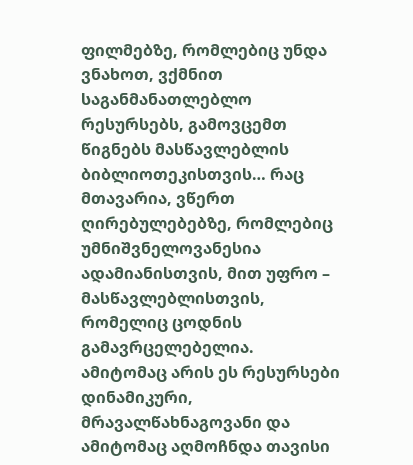ფილმებზე, რომლებიც უნდა ვნახოთ, ვქმნით საგანმანათლებლო რესურსებს, გამოვცემთ წიგნებს მასწავლებლის ბიბლიოთეკისთვის… რაც მთავარია, ვწერთ ღირებულებებზე, რომლებიც უმნიშვნელოვანესია ადამიანისთვის, მით უფრო – მასწავლებლისთვის, რომელიც ცოდნის გამავრცელებელია. ამიტომაც არის ეს რესურსები დინამიკური, მრავალწახნაგოვანი და ამიტომაც აღმოჩნდა თავისი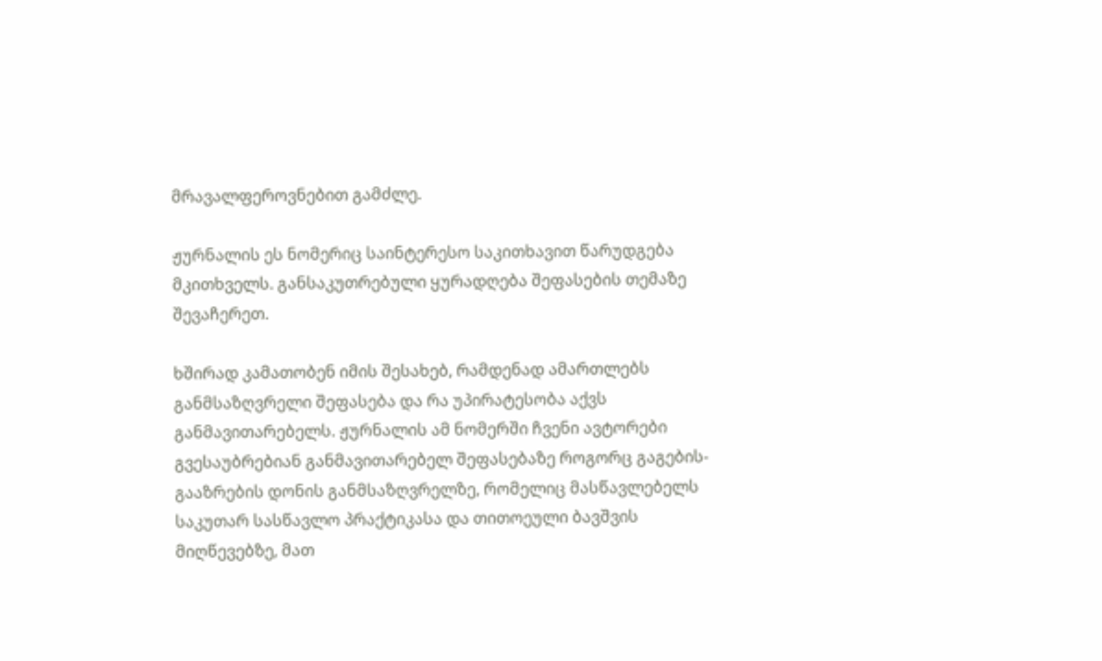მრავალფეროვნებით გამძლე.

ჟურნალის ეს ნომერიც საინტერესო საკითხავით წარუდგება მკითხველს. განსაკუთრებული ყურადღება შეფასების თემაზე შევაჩერეთ.

ხშირად კამათობენ იმის შესახებ, რამდენად ამართლებს განმსაზღვრელი შეფასება და რა უპირატესობა აქვს განმავითარებელს. ჟურნალის ამ ნომერში ჩვენი ავტორები გვესაუბრებიან განმავითარებელ შეფასებაზე როგორც გაგების-გააზრების დონის განმსაზღვრელზე, რომელიც მასწავლებელს საკუთარ სასწავლო პრაქტიკასა და თითოეული ბავშვის მიღწევებზე, მათ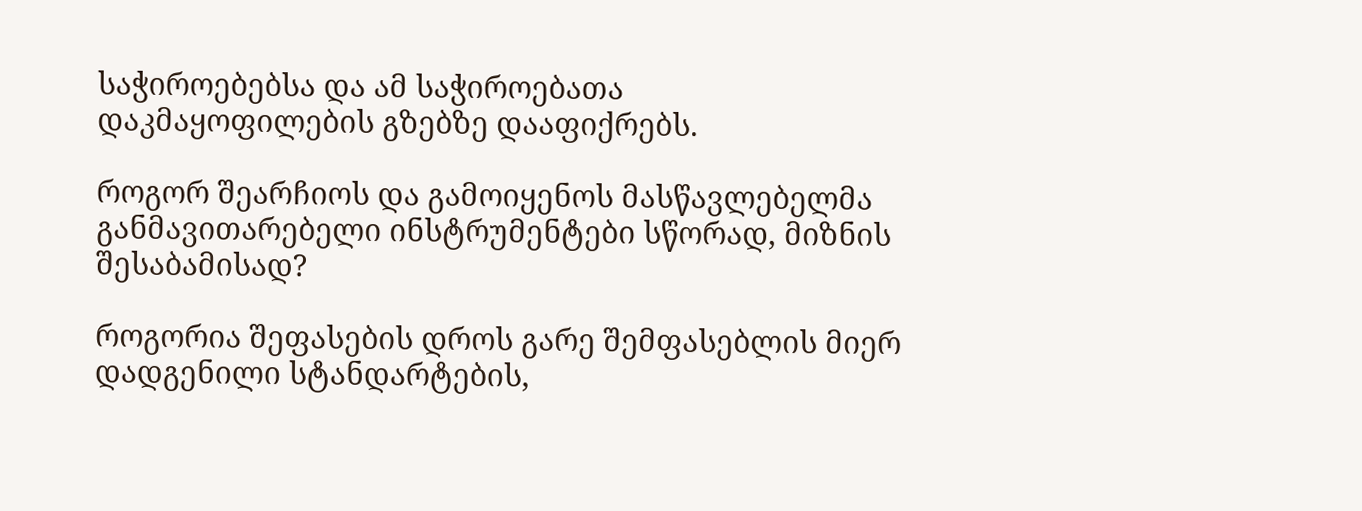საჭიროებებსა და ამ საჭიროებათა დაკმაყოფილების გზებზე დააფიქრებს.

როგორ შეარჩიოს და გამოიყენოს მასწავლებელმა განმავითარებელი ინსტრუმენტები სწორად, მიზნის შესაბამისად?

როგორია შეფასების დროს გარე შემფასებლის მიერ დადგენილი სტანდარტების,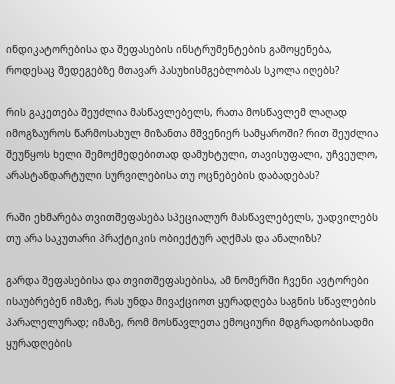ინდიკატორებისა და შეფასების ინსტრუმენტების გამოყენება, როდესაც შედეგებზე მთავარ პასუხისმგებლობას სკოლა იღებს?

რის გაკეთება შეუძლია მასწავლებელს, რათა მოსწავლემ ლაღად იმოგზაუროს წარმოსახულ მიზანთა მშვენიერ სამყაროში? რით შეუძლია შეუწყოს ხელი შემოქმედებითად დამუხტული, თავისუფალი, უჩვეულო, არასტანდარტული სურვილებისა თუ ოცნებების დაბადებას?

რაში ეხმარება თვითშეფასება სპეციალურ მასწავლებელს, უადვილებს თუ არა საკუთარი პრაქტიკის ობიექტურ აღქმას და ანალიზს?

გარდა შეფასებისა და თვითშეფასებისა, ამ ნომერში ჩვენი ავტორები ისაუბრებენ იმაზე, რას უნდა მივაქციოთ ყურადღება საგნის სწავლების პარალელურად; იმაზე, რომ მოსწავლეთა ემოციური მდგრადობისადმი ყურადღების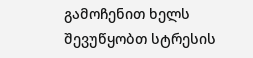გამოჩენით ხელს შევუწყობთ სტრესის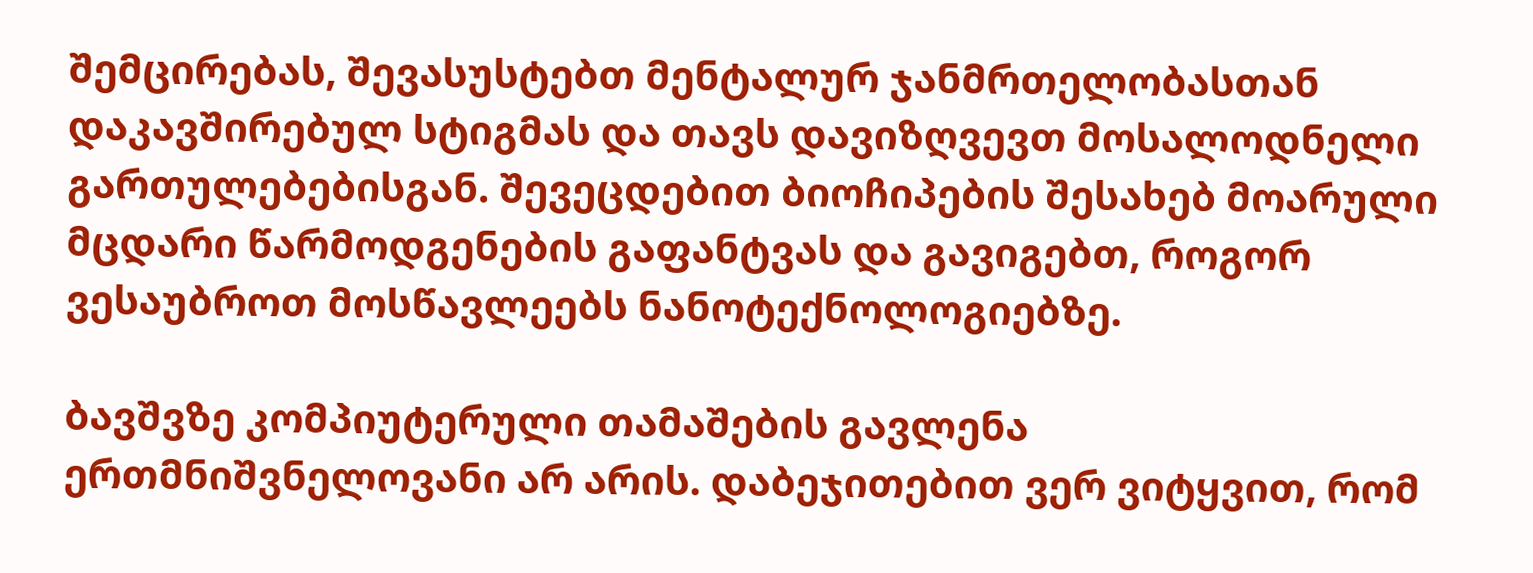შემცირებას, შევასუსტებთ მენტალურ ჯანმრთელობასთან დაკავშირებულ სტიგმას და თავს დავიზღვევთ მოსალოდნელი გართულებებისგან. შევეცდებით ბიოჩიპების შესახებ მოარული მცდარი წარმოდგენების გაფანტვას და გავიგებთ, როგორ ვესაუბროთ მოსწავლეებს ნანოტექნოლოგიებზე.

ბავშვზე კომპიუტერული თამაშების გავლენა ერთმნიშვნელოვანი არ არის. დაბეჯითებით ვერ ვიტყვით, რომ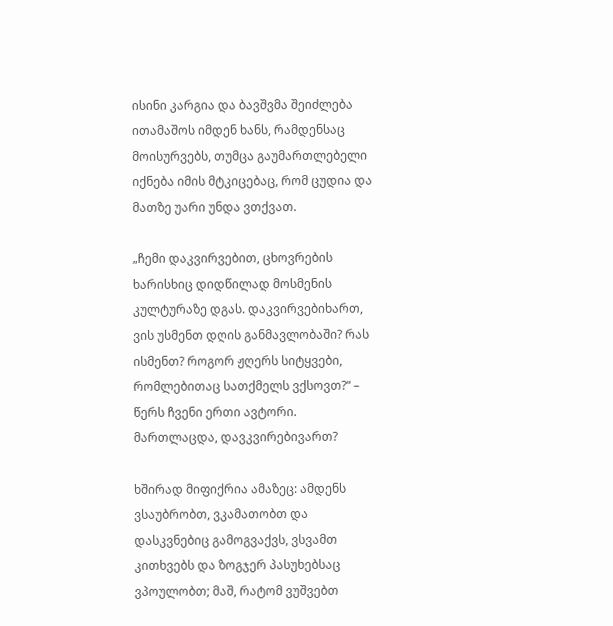ისინი კარგია და ბავშვმა შეიძლება ითამაშოს იმდენ ხანს, რამდენსაც მოისურვებს, თუმცა გაუმართლებელი იქნება იმის მტკიცებაც, რომ ცუდია და მათზე უარი უნდა ვთქვათ.

„ჩემი დაკვირვებით, ცხოვრების ხარისხიც დიდწილად მოსმენის კულტურაზე დგას. დაკვირვებიხართ, ვის უსმენთ დღის განმავლობაში? რას ისმენთ? როგორ ჟღერს სიტყვები, რომლებითაც სათქმელს ვქსოვთ?“ – წერს ჩვენი ერთი ავტორი. მართლაცდა, დავკვირებივართ?

ხშირად მიფიქრია ამაზეც: ამდენს ვსაუბრობთ, ვკამათობთ და დასკვნებიც გამოგვაქვს, ვსვამთ კითხვებს და ზოგჯერ პასუხებსაც ვპოულობთ; მაშ, რატომ ვუშვებთ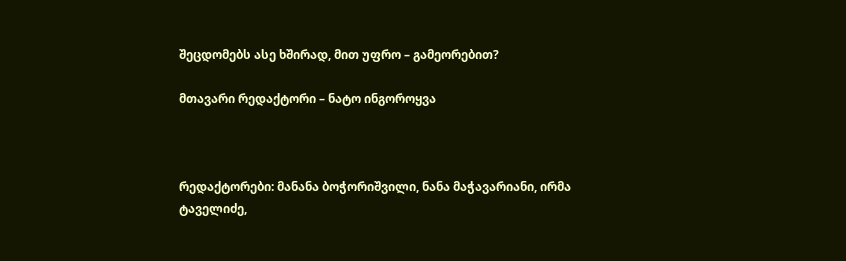შეცდომებს ასე ხშირად, მით უფრო – გამეორებით?

მთავარი რედაქტორი – ნატო ინგოროყვა



რედაქტორები: მანანა ბოჭორიშვილი, ნანა მაჭავარიანი, ირმა ტაველიძე,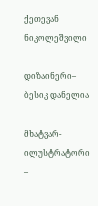ქეთევან  ნიკოლეშვილი

დიზაინერი– ბესიკ დანელია

მხატვარ-ილუსტრატორი –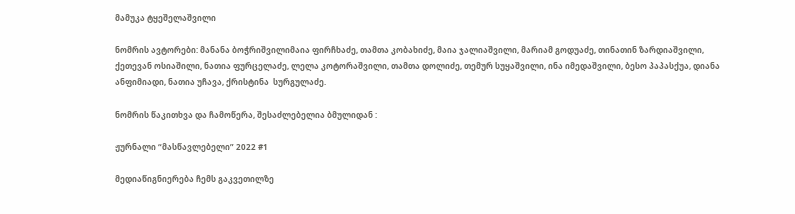მამუკა ტყეშელაშვილი

ნომრის ავტორები: მანანა ბოჭრიშვილიმაია ფირჩხაძე, თამთა კობახიძე, მაია ჯალიაშვილი, მარიამ გოდუაძე, თინათინ ზარდიაშვილი, ქეთევან ოსიაშილი, ნათია ფურცელაძე, ლელა კოტორაშვილი, თამთა დოლიძე, თემურ სუყაშვილი, ინა იმედაშვილი, ბესო პაპასქუა, დიანა ანფიმიადი, ნათია უჩავა, ქრისტინა  სურგულაძე.

ნომრის წაკითხვა და ჩამოწერა, შესაძლებელია ბმულიდან :

ჟურნალი “მასწავლებელი” 2022 #1

მედიაწიგნიერება ჩემს გაკვეთილზე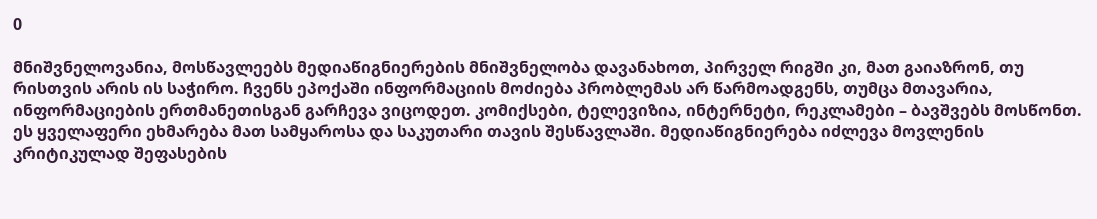0

მნიშვნელოვანია, მოსწავლეებს მედიაწიგნიერების მნიშვნელობა დავანახოთ, პირველ რიგში კი, მათ გაიაზრონ, თუ რისთვის არის ის საჭირო. ჩვენს ეპოქაში ინფორმაციის მოძიება პრობლემას არ წარმოადგენს, თუმცა მთავარია, ინფორმაციების ერთმანეთისგან გარჩევა ვიცოდეთ. კომიქსები, ტელევიზია, ინტერნეტი, რეკლამები – ბავშვებს მოსწონთ.  ეს ყველაფერი ეხმარება მათ სამყაროსა და საკუთარი თავის შესწავლაში. მედიაწიგნიერება იძლევა მოვლენის კრიტიკულად შეფასების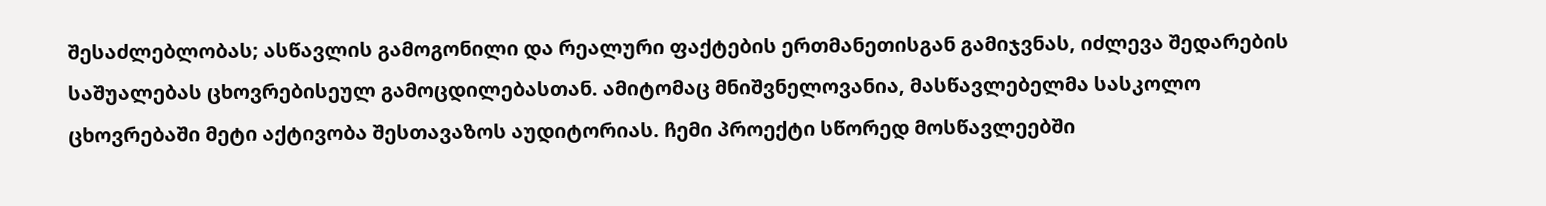შესაძლებლობას; ასწავლის გამოგონილი და რეალური ფაქტების ერთმანეთისგან გამიჯვნას, იძლევა შედარების საშუალებას ცხოვრებისეულ გამოცდილებასთან. ამიტომაც მნიშვნელოვანია, მასწავლებელმა სასკოლო ცხოვრებაში მეტი აქტივობა შესთავაზოს აუდიტორიას. ჩემი პროექტი სწორედ მოსწავლეებში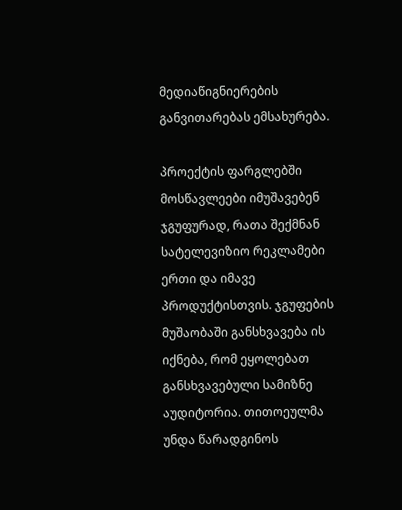მედიაწიგნიერების განვითარებას ემსახურება.

პროექტის ფარგლებში მოსწავლეები იმუშავებენ ჯგუფურად, რათა შექმნან სატელევიზიო რეკლამები ერთი და იმავე პროდუქტისთვის. ჯგუფების მუშაობაში განსხვავება ის იქნება, რომ ეყოლებათ განსხვავებული სამიზნე აუდიტორია. თითოეულმა უნდა წარადგინოს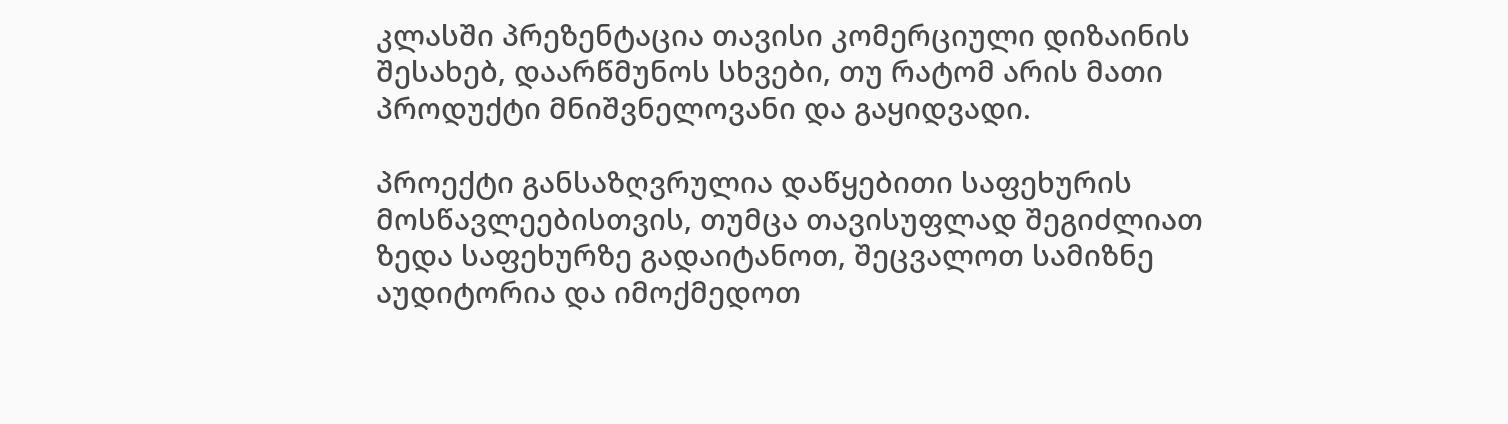კლასში პრეზენტაცია თავისი კომერციული დიზაინის შესახებ, დაარწმუნოს სხვები, თუ რატომ არის მათი პროდუქტი მნიშვნელოვანი და გაყიდვადი.

პროექტი განსაზღვრულია დაწყებითი საფეხურის მოსწავლეებისთვის, თუმცა თავისუფლად შეგიძლიათ ზედა საფეხურზე გადაიტანოთ, შეცვალოთ სამიზნე აუდიტორია და იმოქმედოთ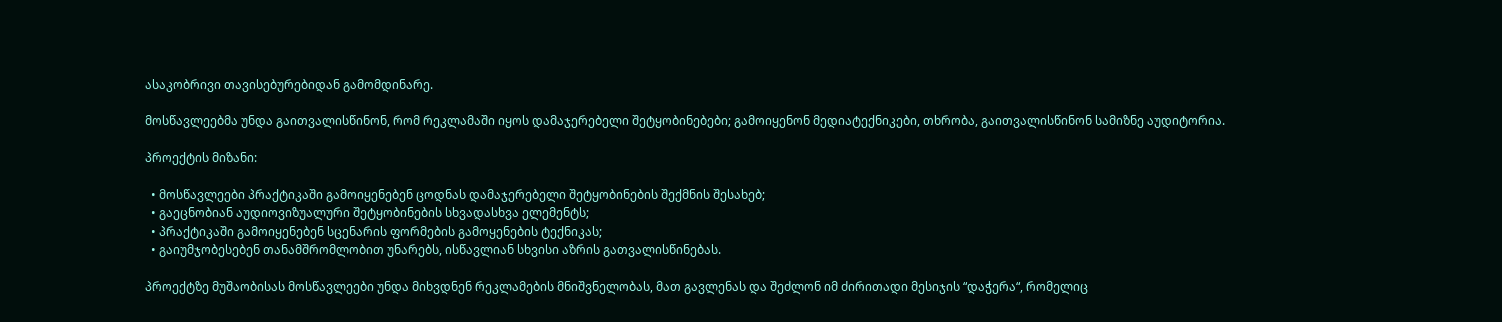ასაკობრივი თავისებურებიდან გამომდინარე.

მოსწავლეებმა უნდა გაითვალისწინონ, რომ რეკლამაში იყოს დამაჯერებელი შეტყობინებები; გამოიყენონ მედიატექნიკები, თხრობა, გაითვალისწინონ სამიზნე აუდიტორია.

პროექტის მიზანი:

  • მოსწავლეები პრაქტიკაში გამოიყენებენ ცოდნას დამაჯერებელი შეტყობინების შექმნის შესახებ;
  • გაეცნობიან აუდიოვიზუალური შეტყობინების სხვადასხვა ელემენტს;
  • პრაქტიკაში გამოიყენებენ სცენარის ფორმების გამოყენების ტექნიკას;
  • გაიუმჯობესებენ თანამშრომლობით უნარებს, ისწავლიან სხვისი აზრის გათვალისწინებას.

პროექტზე მუშაობისას მოსწავლეები უნდა მიხვდნენ რეკლამების მნიშვნელობას, მათ გავლენას და შეძლონ იმ ძირითადი მესიჯის “დაჭერა“, რომელიც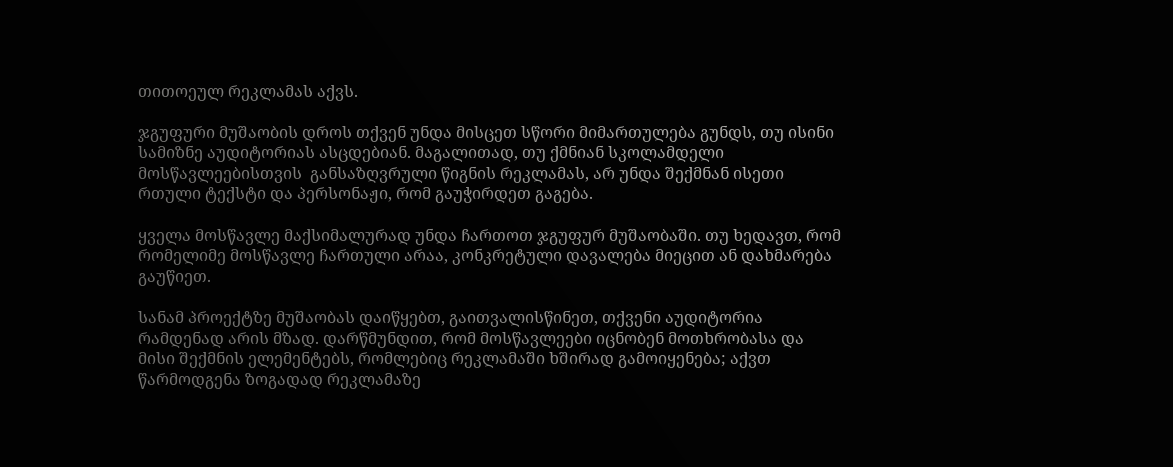თითოეულ რეკლამას აქვს.

ჯგუფური მუშაობის დროს თქვენ უნდა მისცეთ სწორი მიმართულება გუნდს, თუ ისინი სამიზნე აუდიტორიას ასცდებიან. მაგალითად, თუ ქმნიან სკოლამდელი მოსწავლეებისთვის  განსაზღვრული წიგნის რეკლამას, არ უნდა შექმნან ისეთი რთული ტექსტი და პერსონაჟი, რომ გაუჭირდეთ გაგება.

ყველა მოსწავლე მაქსიმალურად უნდა ჩართოთ ჯგუფურ მუშაობაში. თუ ხედავთ, რომ რომელიმე მოსწავლე ჩართული არაა, კონკრეტული დავალება მიეცით ან დახმარება გაუწიეთ.

სანამ პროექტზე მუშაობას დაიწყებთ, გაითვალისწინეთ, თქვენი აუდიტორია რამდენად არის მზად. დარწმუნდით, რომ მოსწავლეები იცნობენ მოთხრობასა და მისი შექმნის ელემენტებს, რომლებიც რეკლამაში ხშირად გამოიყენება; აქვთ წარმოდგენა ზოგადად რეკლამაზე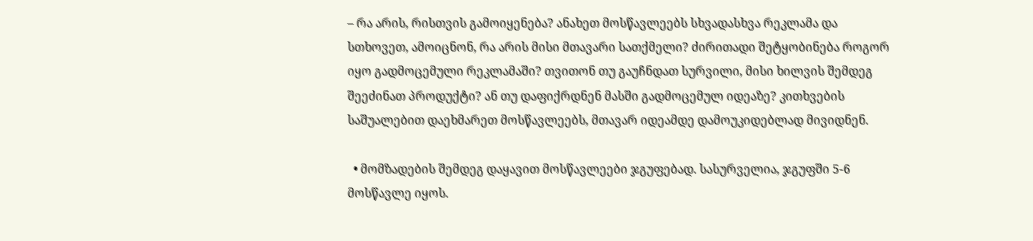– რა არის, რისთვის გამოიყენება? ანახეთ მოსწავლეებს სხვადასხვა რეკლამა და სთხოვეთ, ამოიცნონ, რა არის მისი მთავარი სათქმელი? ძირითადი შეტყობინება როგორ იყო გადმოცემული რეკლამაში? თვითონ თუ გაუჩნდათ სურვილი, მისი ხილვის შემდეგ შეეძინათ პროდუქტი? ან თუ დაფიქრდნენ მასში გადმოცემულ იდეაზე? კითხვების საშუალებით დაეხმარეთ მოსწავლეებს, მთავარ იდეამდე დამოუკიდებლად მივიდნენ.

  • მომზადების შემდეგ დაყავით მოსწავლეები ჯგუფებად. სასურველია, ჯგუფში 5-6 მოსწავლე იყოს.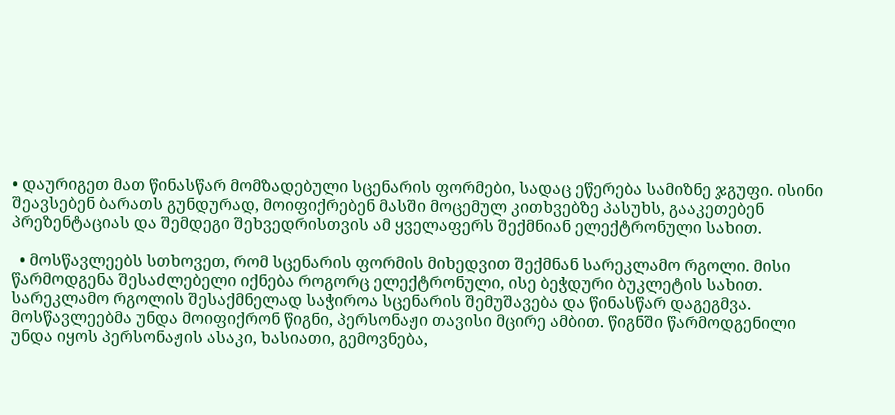• დაურიგეთ მათ წინასწარ მომზადებული სცენარის ფორმები, სადაც ეწერება სამიზნე ჯგუფი. ისინი შეავსებენ ბარათს გუნდურად, მოიფიქრებენ მასში მოცემულ კითხვებზე პასუხს, გააკეთებენ პრეზენტაციას და შემდეგი შეხვედრისთვის ამ ყველაფერს შექმნიან ელექტრონული სახით.

  • მოსწავლეებს სთხოვეთ, რომ სცენარის ფორმის მიხედვით შექმნან სარეკლამო რგოლი. მისი წარმოდგენა შესაძლებელი იქნება როგორც ელექტრონული, ისე ბეჭდური ბუკლეტის სახით. სარეკლამო რგოლის შესაქმნელად საჭიროა სცენარის შემუშავება და წინასწარ დაგეგმვა. მოსწავლეებმა უნდა მოიფიქრონ წიგნი, პერსონაჟი თავისი მცირე ამბით. წიგნში წარმოდგენილი უნდა იყოს პერსონაჟის ასაკი, ხასიათი, გემოვნება,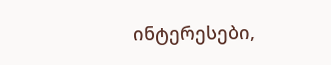ინტერესები,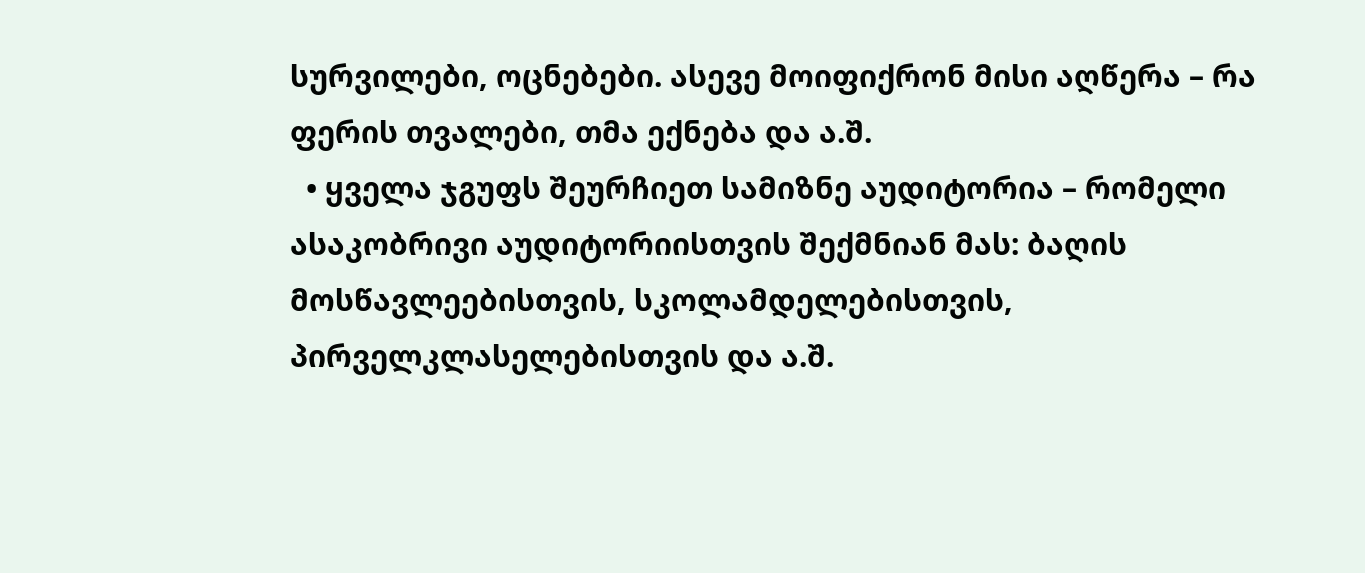სურვილები, ოცნებები. ასევე მოიფიქრონ მისი აღწერა – რა ფერის თვალები, თმა ექნება და ა.შ.
  • ყველა ჯგუფს შეურჩიეთ სამიზნე აუდიტორია – რომელი ასაკობრივი აუდიტორიისთვის შექმნიან მას: ბაღის მოსწავლეებისთვის, სკოლამდელებისთვის, პირველკლასელებისთვის და ა.შ.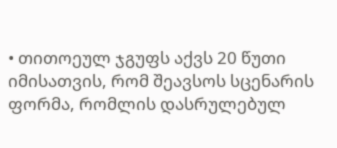• თითოეულ ჯგუფს აქვს 20 წუთი იმისათვის, რომ შეავსოს სცენარის ფორმა, რომლის დასრულებულ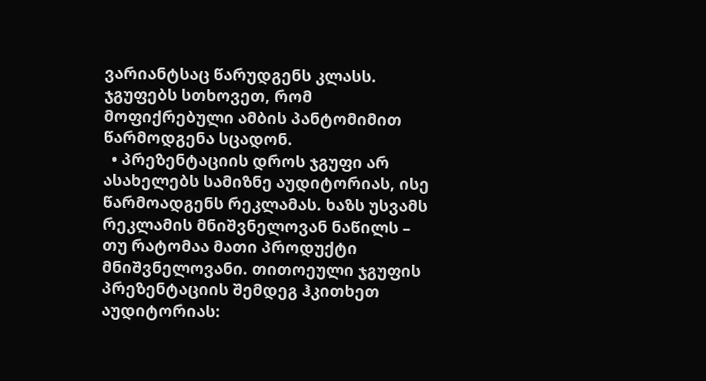ვარიანტსაც წარუდგენს კლასს. ჯგუფებს სთხოვეთ, რომ მოფიქრებული ამბის პანტომიმით წარმოდგენა სცადონ.
  • პრეზენტაციის დროს ჯგუფი არ ასახელებს სამიზნე აუდიტორიას, ისე წარმოადგენს რეკლამას. ხაზს უსვამს რეკლამის მნიშვნელოვან ნაწილს – თუ რატომაა მათი პროდუქტი მნიშვნელოვანი. თითოეული ჯგუფის პრეზენტაციის შემდეგ ჰკითხეთ აუდიტორიას: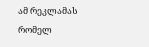ამ რეკლამას რომელ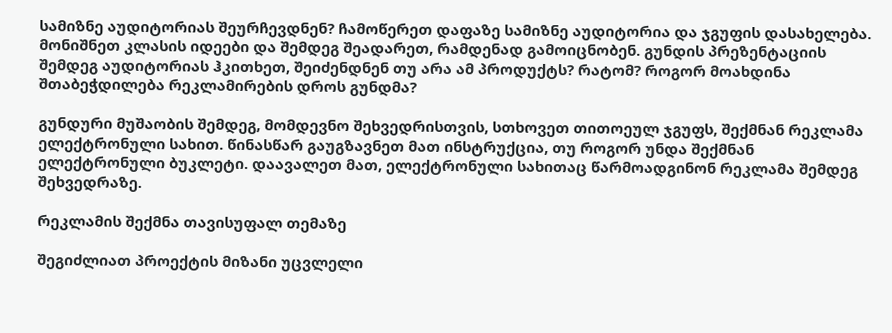სამიზნე აუდიტორიას შეურჩევდნენ? ჩამოწერეთ დაფაზე სამიზნე აუდიტორია და ჯგუფის დასახელება. მონიშნეთ კლასის იდეები და შემდეგ შეადარეთ, რამდენად გამოიცნობენ. გუნდის პრეზენტაციის შემდეგ აუდიტორიას ჰკითხეთ, შეიძენდნენ თუ არა ამ პროდუქტს? რატომ? როგორ მოახდინა შთაბეჭდილება რეკლამირების დროს გუნდმა?

გუნდური მუშაობის შემდეგ, მომდევნო შეხვედრისთვის, სთხოვეთ თითოეულ ჯგუფს, შექმნან რეკლამა ელექტრონული სახით. წინასწარ გაუგზავნეთ მათ ინსტრუქცია, თუ როგორ უნდა შექმნან ელექტრონული ბუკლეტი. დაავალეთ მათ, ელექტრონული სახითაც წარმოადგინონ რეკლამა შემდეგ შეხვედრაზე.

რეკლამის შექმნა თავისუფალ თემაზე

შეგიძლიათ პროექტის მიზანი უცვლელი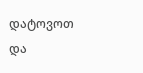დატოვოთ და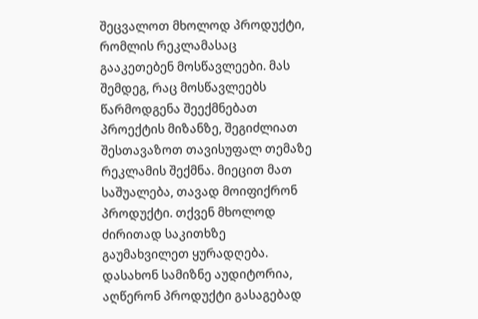შეცვალოთ მხოლოდ პროდუქტი, რომლის რეკლამასაც გააკეთებენ მოსწავლეები. მას შემდეგ, რაც მოსწავლეებს წარმოდგენა შეექმნებათ პროექტის მიზანზე, შეგიძლიათ შესთავაზოთ თავისუფალ თემაზე რეკლამის შექმნა. მიეცით მათ საშუალება, თავად მოიფიქრონ პროდუქტი. თქვენ მხოლოდ ძირითად საკითხზე გაუმახვილეთ ყურადღება. დასახონ სამიზნე აუდიტორია, აღწერონ პროდუქტი გასაგებად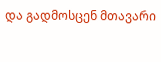და გადმოსცენ მთავარი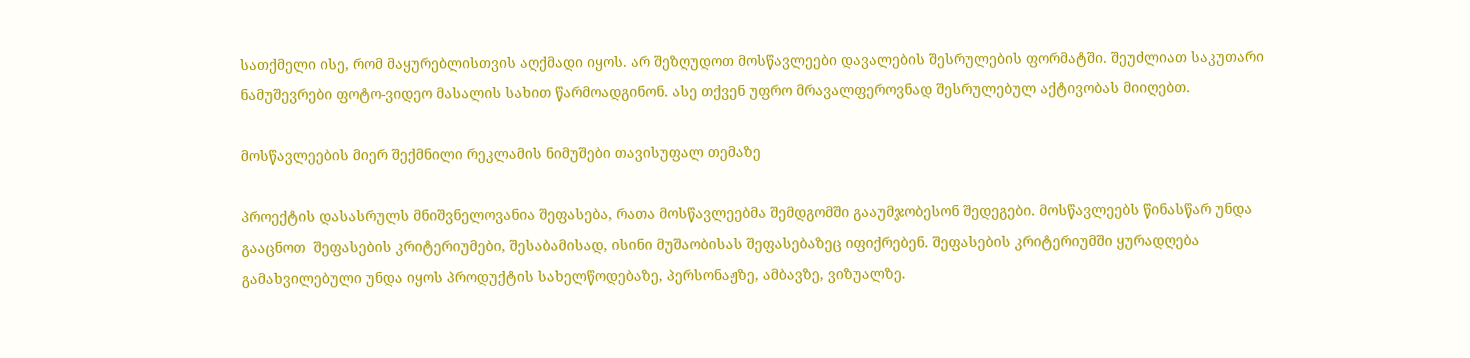სათქმელი ისე, რომ მაყურებლისთვის აღქმადი იყოს. არ შეზღუდოთ მოსწავლეები დავალების შესრულების ფორმატში. შეუძლიათ საკუთარი ნამუშევრები ფოტო-ვიდეო მასალის სახით წარმოადგინონ. ასე თქვენ უფრო მრავალფეროვნად შესრულებულ აქტივობას მიიღებთ.

მოსწავლეების მიერ შექმნილი რეკლამის ნიმუშები თავისუფალ თემაზე

პროექტის დასასრულს მნიშვნელოვანია შეფასება, რათა მოსწავლეებმა შემდგომში გააუმჯობესონ შედეგები. მოსწავლეებს წინასწარ უნდა გააცნოთ  შეფასების კრიტერიუმები, შესაბამისად, ისინი მუშაობისას შეფასებაზეც იფიქრებენ. შეფასების კრიტერიუმში ყურადღება გამახვილებული უნდა იყოს პროდუქტის სახელწოდებაზე, პერსონაჟზე, ამბავზე, ვიზუალზე.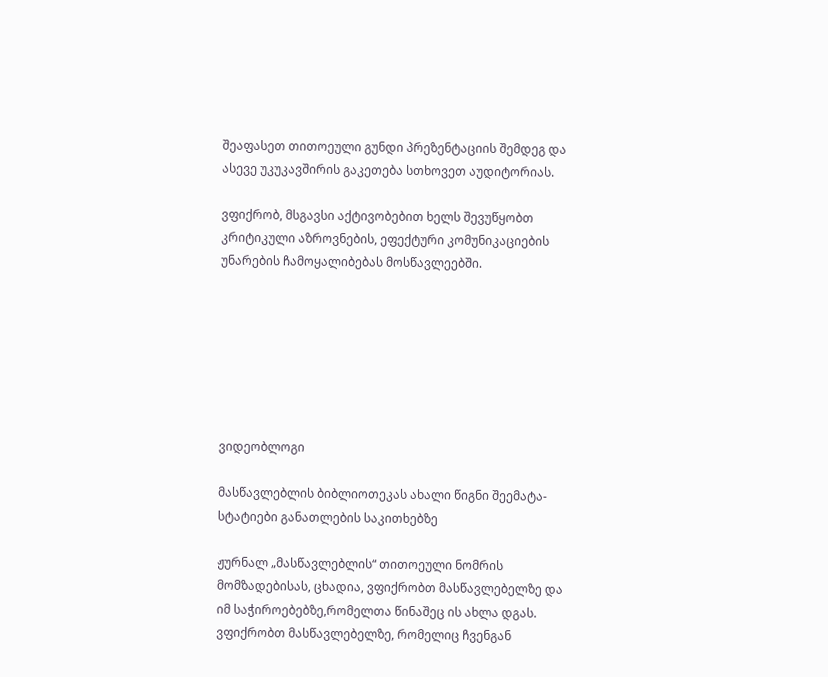შეაფასეთ თითოეული გუნდი პრეზენტაციის შემდეგ და ასევე უკუკავშირის გაკეთება სთხოვეთ აუდიტორიას.

ვფიქრობ, მსგავსი აქტივობებით ხელს შევუწყობთ კრიტიკული აზროვნების, ეფექტური კომუნიკაციების უნარების ჩამოყალიბებას მოსწავლეებში.







ვიდეობლოგი

მასწავლებლის ბიბლიოთეკას ახალი წიგნი შეემატა- სტატიები განათლების საკითხებზე

ჟურნალ „მასწავლებლის“ თითოეული ნომრის მომზადებისას, ცხადია, ვფიქრობთ მასწავლებელზე და იმ საჭიროებებზე,რომელთა წინაშეც ის ახლა დგას. ვფიქრობთ მასწავლებელზე, რომელიც ჩვენგან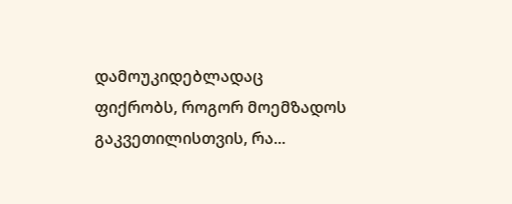დამოუკიდებლადაც ფიქრობს, როგორ მოემზადოს გაკვეთილისთვის, რა...